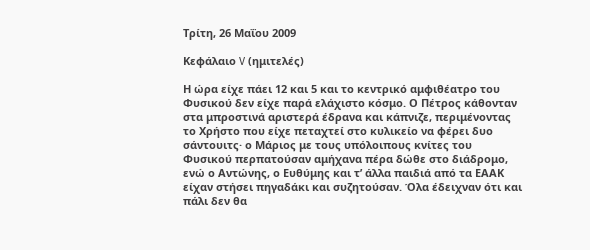Τρίτη, 26 Μαΐου 2009

Κεφάλαιο V (ημιτελές)

Η ώρα είχε πάει 12 και 5 και το κεντρικό αμφιθέατρο του Φυσικού δεν είχε παρά ελάχιστο κόσμο. Ο Πέτρος κάθονταν στα μπροστινά αριστερά έδρανα και κάπνιζε, περιμένοντας το Χρήστο που είχε πεταχτεί στο κυλικείο να φέρει δυο σάντουιτς· ο Μάριος με τους υπόλοιπους κνίτες του Φυσικού περπατούσαν αμήχανα πέρα δώθε στο διάδρομο, ενώ ο Αντώνης, ο Ευθύμης και τ’ άλλα παιδιά από τα ΕΑΑΚ είχαν στήσει πηγαδάκι και συζητούσαν. Όλα έδειχναν ότι και πάλι δεν θα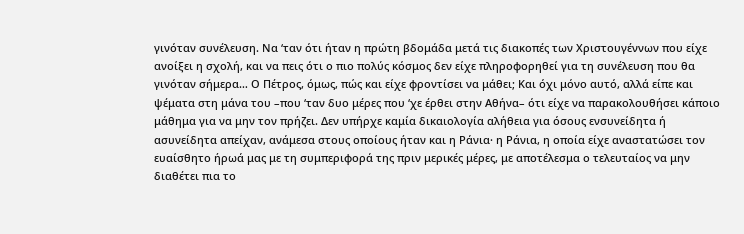γινόταν συνέλευση. Να ‘ταν ότι ήταν η πρώτη βδομάδα μετά τις διακοπές των Χριστουγέννων που είχε ανοίξει η σχολή, και να πεις ότι ο πιο πολύς κόσμος δεν είχε πληροφορηθεί για τη συνέλευση που θα γινόταν σήμερα… Ο Πέτρος, όμως, πώς και είχε φροντίσει να μάθει; Και όχι μόνο αυτό, αλλά είπε και ψέματα στη μάνα του –που ‘ταν δυο μέρες που ‘χε έρθει στην Αθήνα– ότι είχε να παρακολουθήσει κάποιο μάθημα για να μην τον πρήζει. Δεν υπήρχε καμία δικαιολογία αλήθεια για όσους ενσυνείδητα ή ασυνείδητα απείχαν, ανάμεσα στους οποίους ήταν και η Ράνια· η Ράνια, η οποία είχε αναστατώσει τον ευαίσθητο ήρωά μας με τη συμπεριφορά της πριν μερικές μέρες, με αποτέλεσμα ο τελευταίος να μην διαθέτει πια το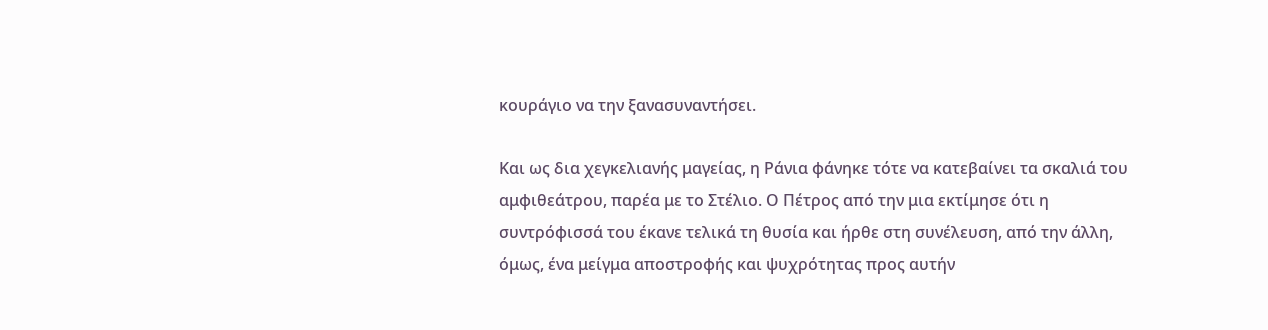κουράγιο να την ξανασυναντήσει.

Και ως δια χεγκελιανής μαγείας, η Ράνια φάνηκε τότε να κατεβαίνει τα σκαλιά του αμφιθεάτρου, παρέα με το Στέλιο. Ο Πέτρος από την μια εκτίμησε ότι η συντρόφισσά του έκανε τελικά τη θυσία και ήρθε στη συνέλευση, από την άλλη, όμως, ένα μείγμα αποστροφής και ψυχρότητας προς αυτήν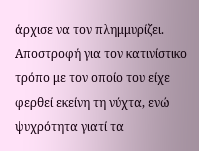άρχισε να τον πλημμυρίζει. Αποστροφή για τον κατινίστικο τρόπο με τον οποίο του είχε φερθεί εκείνη τη νύχτα, ενώ ψυχρότητα γιατί τα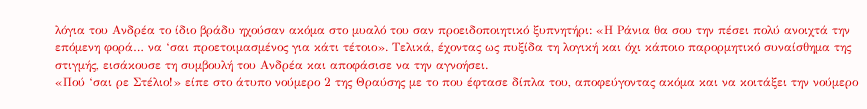λόγια του Ανδρέα το ίδιο βράδυ ηχούσαν ακόμα στο μυαλό του σαν προειδοποιητικό ξυπνητήρι: «Η Ράνια θα σου την πέσει πολύ ανοιχτά την επόμενη φορά… να ‘σαι προετοιμασμένος για κάτι τέτοιο». Τελικά, έχοντας ως πυξίδα τη λογική και όχι κάποιο παρορμητικό συναίσθημα της στιγμής, εισάκουσε τη συμβουλή του Ανδρέα και αποφάσισε να την αγνοήσει.
«Πού ‘σαι ρε Στέλιο!» είπε στο άτυπο νούμερο 2 της Θραύσης με το που έφτασε δίπλα του, αποφεύγοντας ακόμα και να κοιτάξει την νούμερο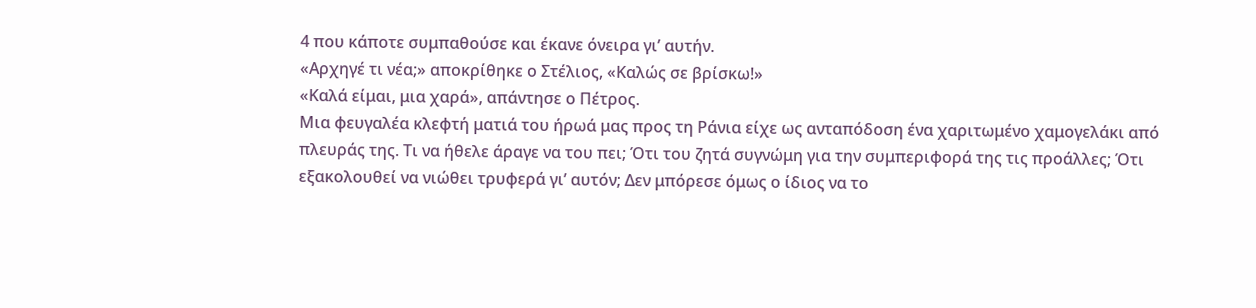4 που κάποτε συμπαθούσε και έκανε όνειρα γι’ αυτήν.
«Αρχηγέ τι νέα;» αποκρίθηκε ο Στέλιος, «Καλώς σε βρίσκω!»
«Καλά είμαι, μια χαρά», απάντησε ο Πέτρος.
Μια φευγαλέα κλεφτή ματιά του ήρωά μας προς τη Ράνια είχε ως ανταπόδοση ένα χαριτωμένο χαμογελάκι από πλευράς της. Τι να ήθελε άραγε να του πει; Ότι του ζητά συγνώμη για την συμπεριφορά της τις προάλλες; Ότι εξακολουθεί να νιώθει τρυφερά γι’ αυτόν; Δεν μπόρεσε όμως ο ίδιος να το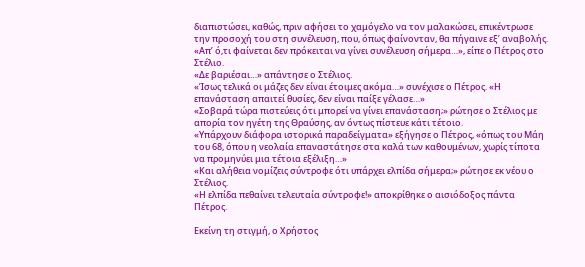διαπιστώσει, καθώς, πριν αφήσει το χαμόγελο να τον μαλακώσει, επικέντρωσε την προσοχή του στη συνέλευση, που, όπως φαίνονταν, θα πήγαινε εξ’ αναβολής.
«Απ’ ό,τι φαίνεται δεν πρόκειται να γίνει συνέλευση σήμερα…», είπε ο Πέτρος στο Στέλιο.
«Δε βαριέσαι…» απάντησε ο Στέλιος.
«Ίσως τελικά οι μάζες δεν είναι έτοιμες ακόμα…» συνέχισε ο Πέτρος. «Η επανάσταση απαιτεί θυσίες, δεν είναι παίξε γέλασε…»
«Σοβαρά τώρα πιστεύεις ότι μπορεί να γίνει επανάσταση;» ρώτησε ο Στέλιος με απορία τον ηγέτη της Θραύσης, αν όντως πίστευε κάτι τέτοιο.
«Υπάρχουν διάφορα ιστορικά παραδείγματα» εξήγησε ο Πέτρος, «όπως του Μάη του 68, όπου η νεολαία επαναστάτησε στα καλά των καθουμένων, χωρίς τίποτα να προμηνύει μια τέτοια εξέλιξη…»
«Και αλήθεια νομίζεις σύντροφε ότι υπάρχει ελπίδα σήμερα;» ρώτησε εκ νέου ο Στέλιος.
«Η ελπίδα πεθαίνει τελευταία σύντροφε!» αποκρίθηκε ο αισιόδοξος πάντα Πέτρος.

Εκείνη τη στιγμή, ο Χρήστος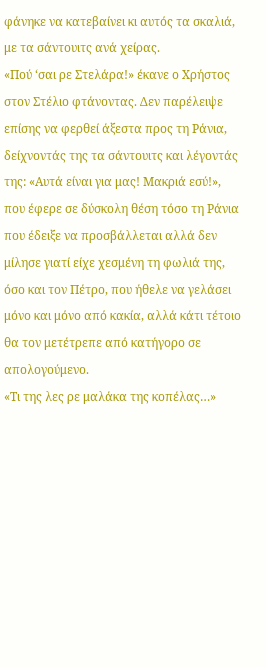φάνηκε να κατεβαίνει κι αυτός τα σκαλιά, με τα σάντουιτς ανά χείρας.
«Πού ‘σαι ρε Στελάρα!» έκανε ο Χρήστος στον Στέλιο φτάνοντας. Δεν παρέλειψε επίσης να φερθεί άξεστα προς τη Ράνια, δείχνοντάς της τα σάντουιτς και λέγοντάς της: «Αυτά είναι για μας! Μακριά εσύ!», που έφερε σε δύσκολη θέση τόσο τη Ράνια που έδειξε να προσβάλλεται αλλά δεν μίλησε γιατί είχε χεσμένη τη φωλιά της, όσο και τον Πέτρο, που ήθελε να γελάσει μόνο και μόνο από κακία, αλλά κάτι τέτοιο θα τον μετέτρεπε από κατήγορο σε απολογούμενο.
«Τι της λες ρε μαλάκα της κοπέλας…»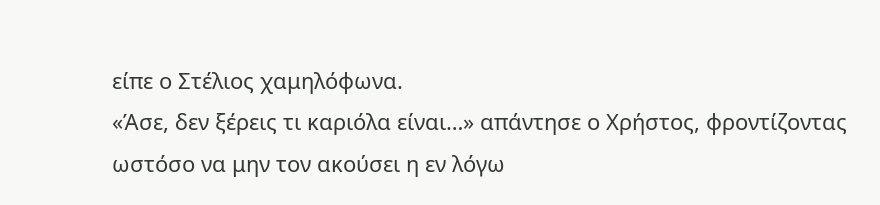είπε ο Στέλιος χαμηλόφωνα.
«Άσε, δεν ξέρεις τι καριόλα είναι…» απάντησε ο Χρήστος, φροντίζοντας ωστόσο να μην τον ακούσει η εν λόγω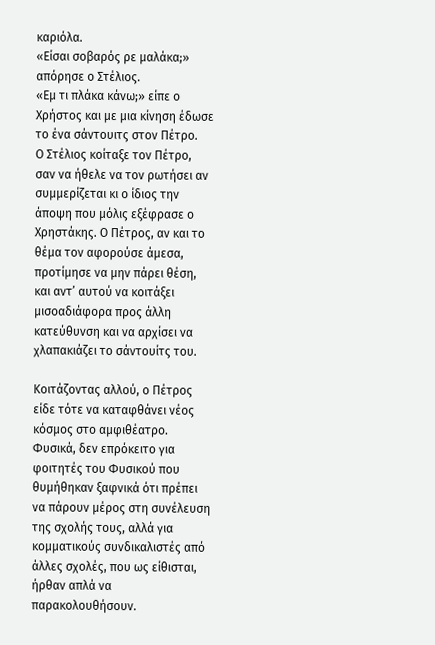καριόλα.
«Είσαι σοβαρός ρε μαλάκα;» απόρησε ο Στέλιος.
«Εμ τι πλάκα κάνω;» είπε ο Χρήστος και με μια κίνηση έδωσε το ένα σάντουιτς στον Πέτρο.
Ο Στέλιος κοίταξε τον Πέτρο, σαν να ήθελε να τον ρωτήσει αν συμμερίζεται κι ο ίδιος την άποψη που μόλις εξέφρασε ο Χρηστάκης. Ο Πέτρος, αν και το θέμα τον αφορούσε άμεσα, προτίμησε να μην πάρει θέση, και αντ’ αυτού να κοιτάξει μισοαδιάφορα προς άλλη κατεύθυνση και να αρχίσει να χλαπακιάζει το σάντουίτς του.

Κοιτάζοντας αλλού, ο Πέτρος είδε τότε να καταφθάνει νέος κόσμος στο αμφιθέατρο. Φυσικά, δεν επρόκειτο για φοιτητές του Φυσικού που θυμήθηκαν ξαφνικά ότι πρέπει να πάρουν μέρος στη συνέλευση της σχολής τους, αλλά για κομματικούς συνδικαλιστές από άλλες σχολές, που ως είθισται, ήρθαν απλά να παρακολουθήσουν.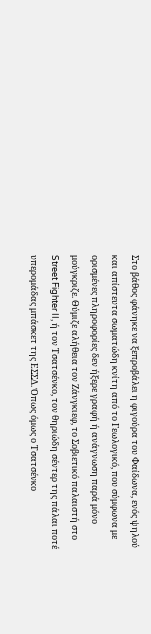Στο βάθος φάνηκε να ξεπροβάλει η φιγούρα του Φαίδωνα, ενός ψηλού και απίστευτα σωματώδη κνίτη από το Γεωλογικό, που σύμφωνα με ορισμένες πληροφορίες δεν ήξερε γραφή ή ανάγνωση παρά μόνο μούγκριζε. Θύμιζε αλήθεια τον Ζάνγκιεφ, το Σοβιετικό παλαιστή στο Street Fighter II, ή τον Τσατσένκο, τον θηριώδη σέντερ της πάλαι ποτέ υπερομάδας μπάσκετ της ΕΣΣΔ. Όπως όμως ο Τσατσένκο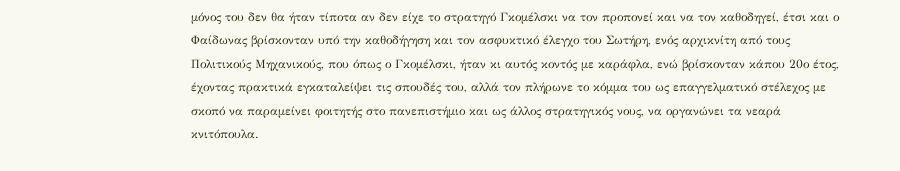μόνος του δεν θα ήταν τίποτα αν δεν είχε το στρατηγό Γκομέλσκι να τον προπονεί και να τον καθοδηγεί, έτσι και ο Φαίδωνας βρίσκονταν υπό την καθοδήγηση και τον ασφυκτικό έλεγχο του Σωτήρη, ενός αρχικνίτη από τους Πολιτικούς Μηχανικούς, που όπως ο Γκομέλσκι, ήταν κι αυτός κοντός με καράφλα, ενώ βρίσκονταν κάπου 20ο έτος, έχοντας πρακτικά εγκαταλείψει τις σπουδές του, αλλά τον πλήρωνε το κόμμα του ως επαγγελματικό στέλεχος με σκοπό να παραμείνει φοιτητής στο πανεπιστήμιο και ως άλλος στρατηγικός νους, να οργανώνει τα νεαρά κνιτόπουλα.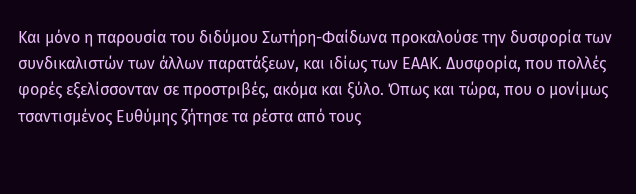Και μόνο η παρουσία του διδύμου Σωτήρη-Φαίδωνα προκαλούσε την δυσφορία των συνδικαλιστών των άλλων παρατάξεων, και ιδίως των ΕΑΑΚ. Δυσφορία, που πολλές φορές εξελίσσονταν σε προστριβές, ακόμα και ξύλο. Όπως και τώρα, που ο μονίμως τσαντισμένος Ευθύμης ζήτησε τα ρέστα από τους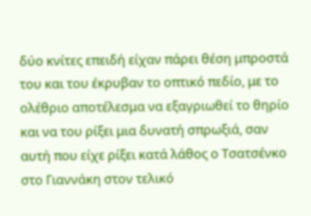δύο κνίτες επειδή είχαν πάρει θέση μπροστά του και του έκρυβαν το οπτικό πεδίο, με το ολέθριο αποτέλεσμα να εξαγριωθεί το θηρίο και να του ρίξει μια δυνατή σπρωξιά, σαν αυτή που είχε ρίξει κατά λάθος ο Τσατσένκο στο Γιαννάκη στον τελικό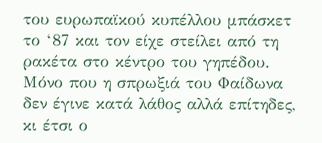του ευρωπαϊκού κυπέλλου μπάσκετ το ‘87 και τον είχε στείλει από τη ρακέτα στο κέντρο του γηπέδου. Μόνο που η σπρωξιά του Φαίδωνα δεν έγινε κατά λάθος αλλά επίτηδες, κι έτσι ο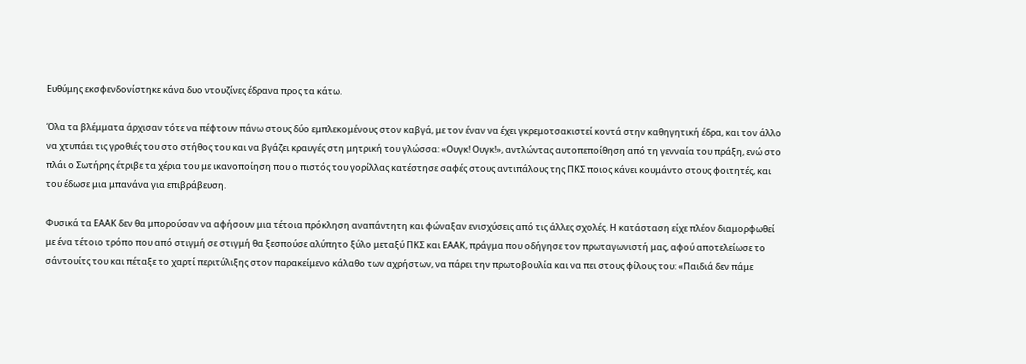Ευθύμης εκσφενδονίστηκε κάνα δυο ντουζίνες έδρανα προς τα κάτω.

Όλα τα βλέμματα άρχισαν τότε να πέφτουν πάνω στους δύο εμπλεκομένους στον καβγά, με τον έναν να έχει γκρεμοτσακιστεί κοντά στην καθηγητική έδρα, και τον άλλο να χτυπάει τις γροθιές του στο στήθος του και να βγάζει κραυγές στη μητρική του γλώσσα: «Ουγκ! Ουγκ!», αντλώντας αυτοπεποίθηση από τη γενναία του πράξη, ενώ στο πλάι ο Σωτήρης έτριβε τα χέρια του με ικανοποίηση που ο πιστός του γορίλλας κατέστησε σαφές στους αντιπάλους της ΠΚΣ ποιος κάνει κουμάντο στους φοιτητές, και του έδωσε μια μπανάνα για επιβράβευση.

Φυσικά τα ΕΑΑΚ δεν θα μπορούσαν να αφήσουν μια τέτοια πρόκληση αναπάντητη και φώναξαν ενισχύσεις από τις άλλες σχολές. Η κατάσταση είχε πλέον διαμορφωθεί με ένα τέτοιο τρόπο που από στιγμή σε στιγμή θα ξεσπούσε αλύπητο ξύλο μεταξύ ΠΚΣ και ΕΑΑΚ, πράγμα που οδήγησε τον πρωταγωνιστή μας, αφού αποτελείωσε το σάντουίτς του και πέταξε το χαρτί περιτύλιξης στον παρακείμενο κάλαθο των αχρήστων, να πάρει την πρωτοβουλία και να πει στους φίλους του: «Παιδιά δεν πάμε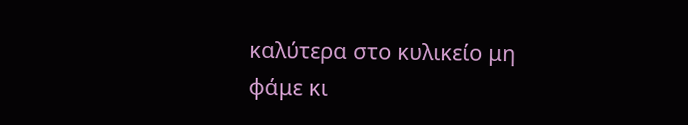καλύτερα στο κυλικείο μη φάμε κι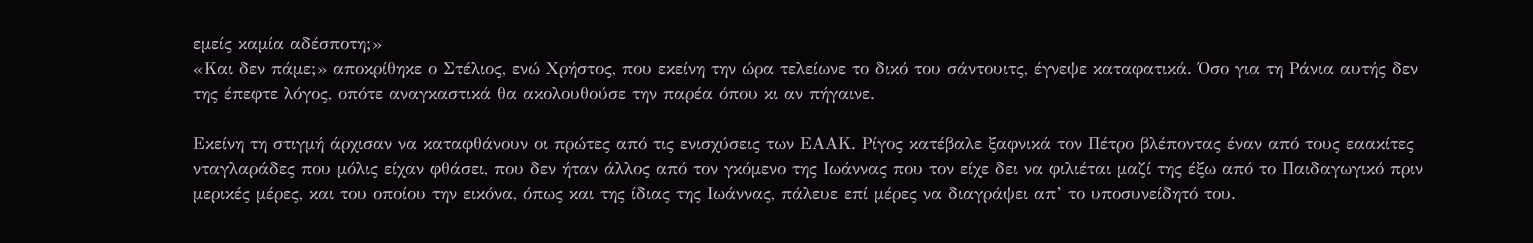εμείς καμία αδέσποτη;»
«Και δεν πάμε;» αποκρίθηκε ο Στέλιος, ενώ Χρήστος, που εκείνη την ώρα τελείωνε το δικό του σάντουιτς, έγνεψε καταφατικά. Όσο για τη Ράνια αυτής δεν της έπεφτε λόγος, οπότε αναγκαστικά θα ακολουθούσε την παρέα όπου κι αν πήγαινε.

Εκείνη τη στιγμή άρχισαν να καταφθάνουν οι πρώτες από τις ενισχύσεις των ΕΑΑΚ. Ρίγος κατέβαλε ξαφνικά τον Πέτρο βλέποντας έναν από τους εαακίτες νταγλαράδες που μόλις είχαν φθάσει, που δεν ήταν άλλος από τον γκόμενο της Ιωάννας που τον είχε δει να φιλιέται μαζί της έξω από το Παιδαγωγικό πριν μερικές μέρες, και του οποίου την εικόνα, όπως και της ίδιας της Ιωάννας, πάλευε επί μέρες να διαγράψει απ’ το υποσυνείδητό του.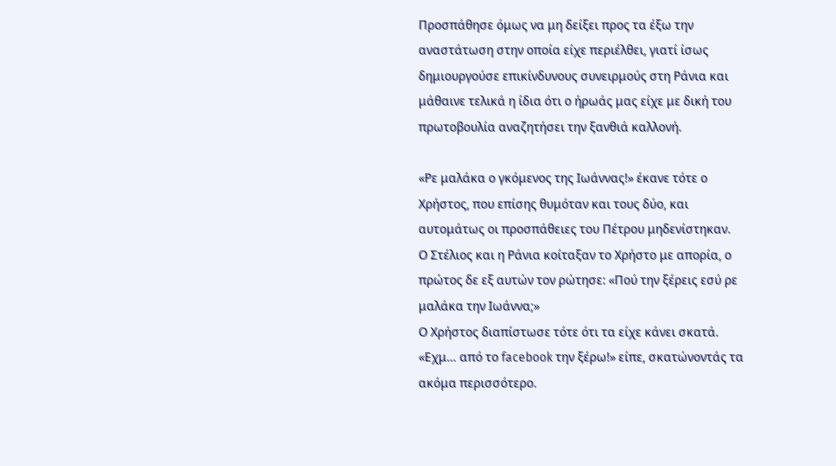Προσπάθησε όμως να μη δείξει προς τα έξω την αναστάτωση στην οποία είχε περιέλθει, γιατί ίσως δημιουργούσε επικίνδυνους συνειρμούς στη Ράνια και μάθαινε τελικά η ίδια ότι ο ήρωάς μας είχε με δική του πρωτοβουλία αναζητήσει την ξανθιά καλλονή.

«Ρε μαλάκα ο γκόμενος της Ιωάννας!» έκανε τότε ο Χρήστος, που επίσης θυμόταν και τους δύο, και αυτομάτως οι προσπάθειες του Πέτρου μηδενίστηκαν.
Ο Στέλιος και η Ράνια κοίταξαν το Χρήστο με απορία, ο πρώτος δε εξ αυτών τον ρώτησε: «Πού την ξέρεις εσύ ρε μαλάκα την Ιωάννα;»
Ο Χρήστος διαπίστωσε τότε ότι τα είχε κάνει σκατά.
«Εχμ… από το facebook την ξέρω!» είπε, σκατώνοντάς τα ακόμα περισσότερο.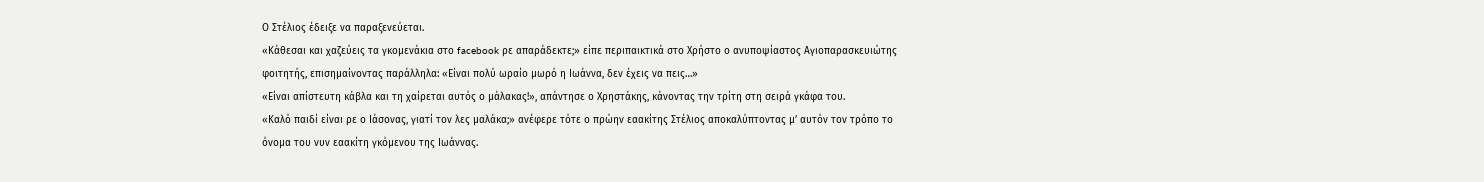Ο Στέλιος έδειξε να παραξενεύεται.
«Κάθεσαι και χαζεύεις τα γκομενάκια στο facebook ρε απαράδεκτε;» είπε περιπαικτικά στο Χρήστο ο ανυποψίαστος Αγιοπαρασκευιώτης φοιτητής, επισημαίνοντας παράλληλα: «Είναι πολύ ωραίο μωρό η Ιωάννα, δεν έχεις να πεις…»
«Είναι απίστευτη κάβλα και τη χαίρεται αυτός ο μάλακας!», απάντησε ο Χρηστάκης, κάνοντας την τρίτη στη σειρά γκάφα του.
«Καλό παιδί είναι ρε ο Ιάσονας, γιατί τον λες μαλάκα;» ανέφερε τότε ο πρώην εαακίτης Στέλιος αποκαλύπτοντας μ’ αυτόν τον τρόπο το όνομα του νυν εαακίτη γκόμενου της Ιωάννας.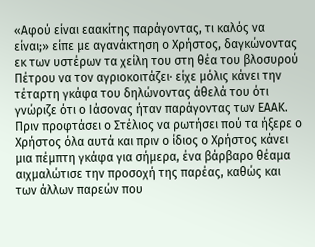«Αφού είναι εαακίτης παράγοντας, τι καλός να είναι;» είπε με αγανάκτηση ο Χρήστος, δαγκώνοντας εκ των υστέρων τα χείλη του στη θέα του βλοσυρού Πέτρου να τον αγριοκοιτάζει· είχε μόλις κάνει την τέταρτη γκάφα του δηλώνοντας άθελά του ότι γνώριζε ότι ο Ιάσονας ήταν παράγοντας των ΕΑΑΚ.
Πριν προφτάσει ο Στέλιος να ρωτήσει πού τα ήξερε ο Χρήστος όλα αυτά και πριν ο ίδιος ο Χρήστος κάνει μια πέμπτη γκάφα για σήμερα, ένα βάρβαρο θέαμα αιχμαλώτισε την προσοχή της παρέας, καθώς και των άλλων παρεών που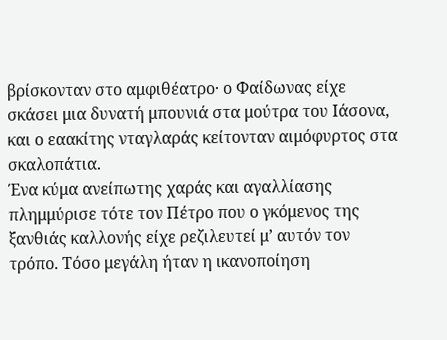βρίσκονταν στο αμφιθέατρο· ο Φαίδωνας είχε σκάσει μια δυνατή μπουνιά στα μούτρα του Ιάσονα, και ο εαακίτης νταγλαράς κείτονταν αιμόφυρτος στα σκαλοπάτια.
Ένα κύμα ανείπωτης χαράς και αγαλλίασης πλημμύρισε τότε τον Πέτρο που ο γκόμενος της ξανθιάς καλλονής είχε ρεζιλευτεί μ’ αυτόν τον τρόπο. Τόσο μεγάλη ήταν η ικανοποίηση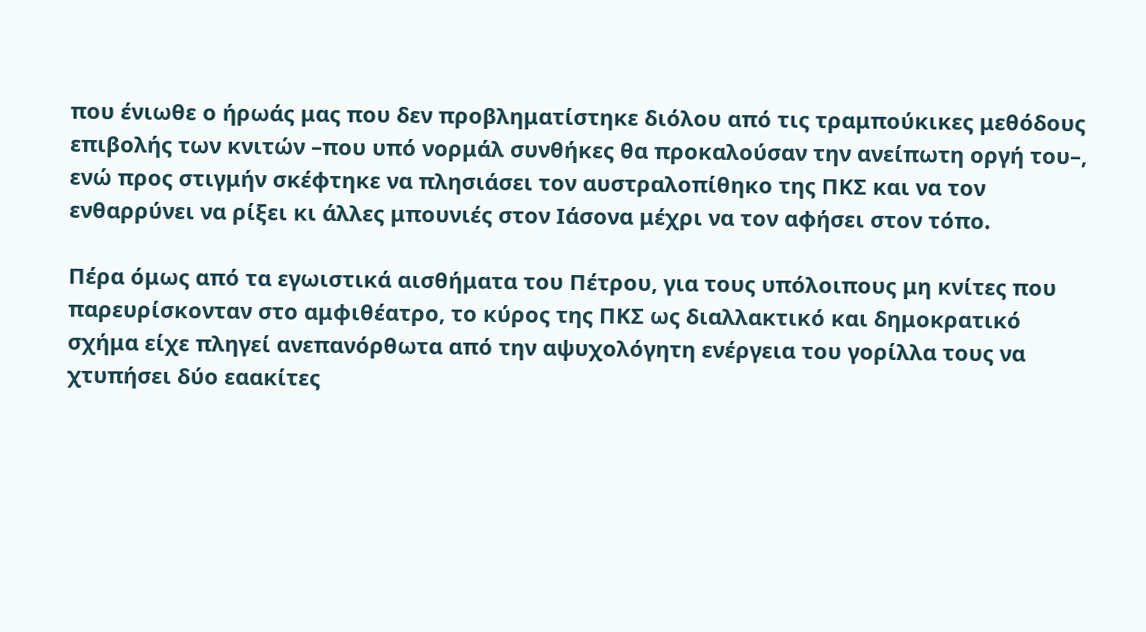που ένιωθε ο ήρωάς μας που δεν προβληματίστηκε διόλου από τις τραμπούκικες μεθόδους επιβολής των κνιτών –που υπό νορμάλ συνθήκες θα προκαλούσαν την ανείπωτη οργή του–, ενώ προς στιγμήν σκέφτηκε να πλησιάσει τον αυστραλοπίθηκο της ΠΚΣ και να τον ενθαρρύνει να ρίξει κι άλλες μπουνιές στον Ιάσονα μέχρι να τον αφήσει στον τόπο.

Πέρα όμως από τα εγωιστικά αισθήματα του Πέτρου, για τους υπόλοιπους μη κνίτες που παρευρίσκονταν στο αμφιθέατρο, το κύρος της ΠΚΣ ως διαλλακτικό και δημοκρατικό σχήμα είχε πληγεί ανεπανόρθωτα από την αψυχολόγητη ενέργεια του γορίλλα τους να χτυπήσει δύο εαακίτες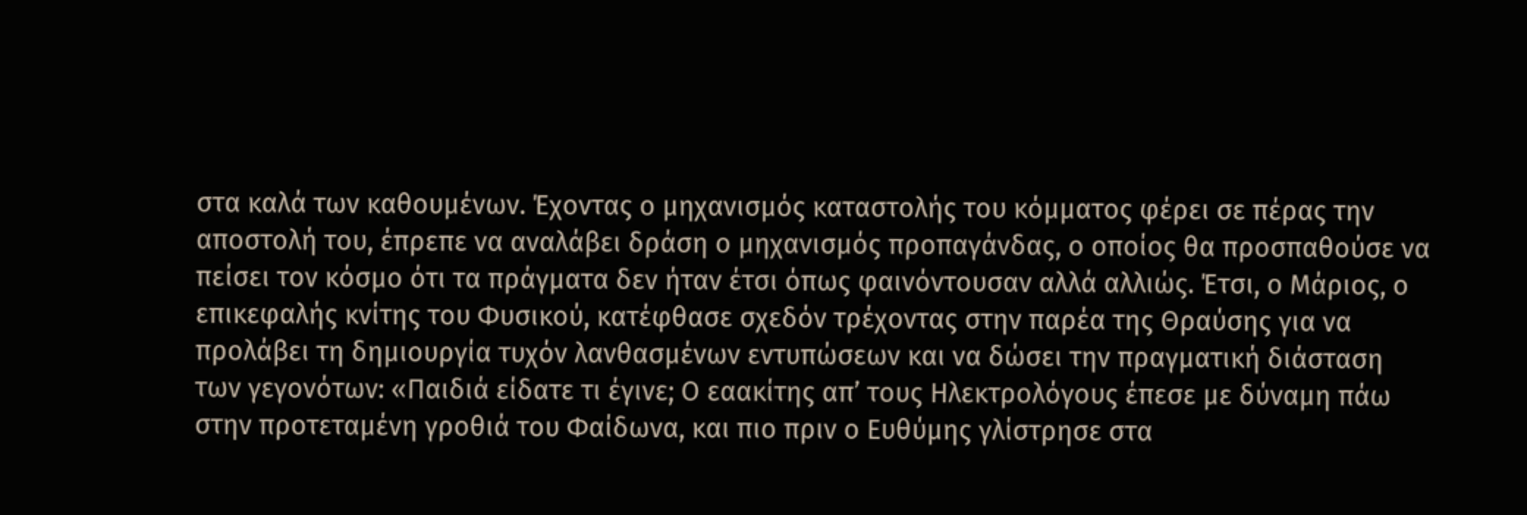στα καλά των καθουμένων. Έχοντας ο μηχανισμός καταστολής του κόμματος φέρει σε πέρας την αποστολή του, έπρεπε να αναλάβει δράση ο μηχανισμός προπαγάνδας, ο οποίος θα προσπαθούσε να πείσει τον κόσμο ότι τα πράγματα δεν ήταν έτσι όπως φαινόντουσαν αλλά αλλιώς. Έτσι, ο Μάριος, ο επικεφαλής κνίτης του Φυσικού, κατέφθασε σχεδόν τρέχοντας στην παρέα της Θραύσης για να προλάβει τη δημιουργία τυχόν λανθασμένων εντυπώσεων και να δώσει την πραγματική διάσταση των γεγονότων: «Παιδιά είδατε τι έγινε; Ο εαακίτης απ’ τους Ηλεκτρολόγους έπεσε με δύναμη πάω στην προτεταμένη γροθιά του Φαίδωνα, και πιο πριν ο Ευθύμης γλίστρησε στα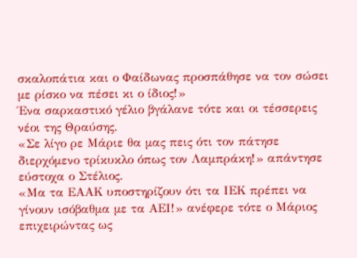σκαλοπάτια και ο Φαίδωνας προσπάθησε να τον σώσει με ρίσκο να πέσει κι ο ίδιος!»
Ένα σαρκαστικό γέλιο βγάλανε τότε και οι τέσσερεις νέοι της Θραύσης.
«Σε λίγο ρε Μάριε θα μας πεις ότι τον πάτησε διερχόμενο τρίκυκλο όπως τον Λαμπράκη!» απάντησε εύστοχα ο Στέλιος.
«Μα τα ΕΑΑΚ υποστηρίζουν ότι τα ΙΕΚ πρέπει να γίνουν ισόβαθμα με τα ΑΕΙ!» ανέφερε τότε ο Μάριος επιχειρώντας ως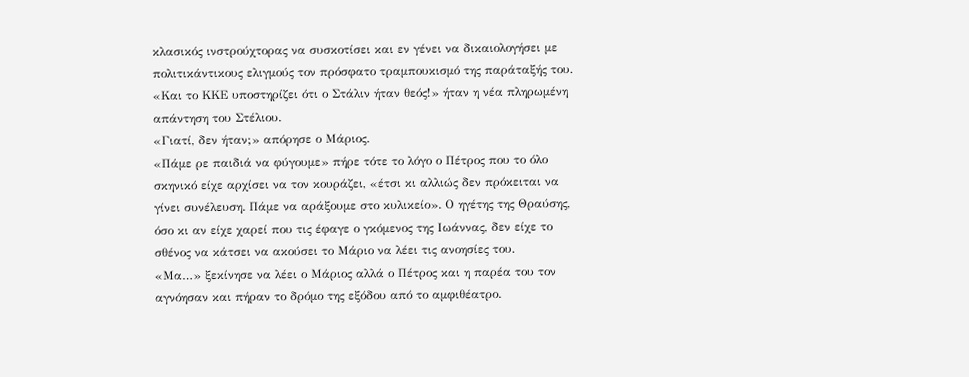κλασικός ινστρούχτορας να συσκοτίσει και εν γένει να δικαιολογήσει με πολιτικάντικους ελιγμούς τον πρόσφατο τραμπουκισμό της παράταξής του.
«Και το ΚΚΕ υποστηρίζει ότι ο Στάλιν ήταν θεός!» ήταν η νέα πληρωμένη απάντηση του Στέλιου.
«Γιατί, δεν ήταν;» απόρησε ο Μάριος.
«Πάμε ρε παιδιά να φύγουμε» πήρε τότε το λόγο ο Πέτρος που το όλο σκηνικό είχε αρχίσει να τον κουράζει, «έτσι κι αλλιώς δεν πρόκειται να γίνει συνέλευση. Πάμε να αράξουμε στο κυλικείο». Ο ηγέτης της Θραύσης, όσο κι αν είχε χαρεί που τις έφαγε ο γκόμενος της Ιωάννας, δεν είχε το σθένος να κάτσει να ακούσει το Μάριο να λέει τις ανοησίες του.
«Μα…» ξεκίνησε να λέει ο Μάριος αλλά ο Πέτρος και η παρέα του τον αγνόησαν και πήραν το δρόμο της εξόδου από το αμφιθέατρο.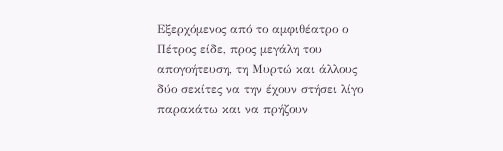Εξερχόμενος από το αμφιθέατρο ο Πέτρος είδε, προς μεγάλη του απογοήτευση, τη Μυρτώ και άλλους δύο σεκίτες να την έχουν στήσει λίγο παρακάτω και να πρήζουν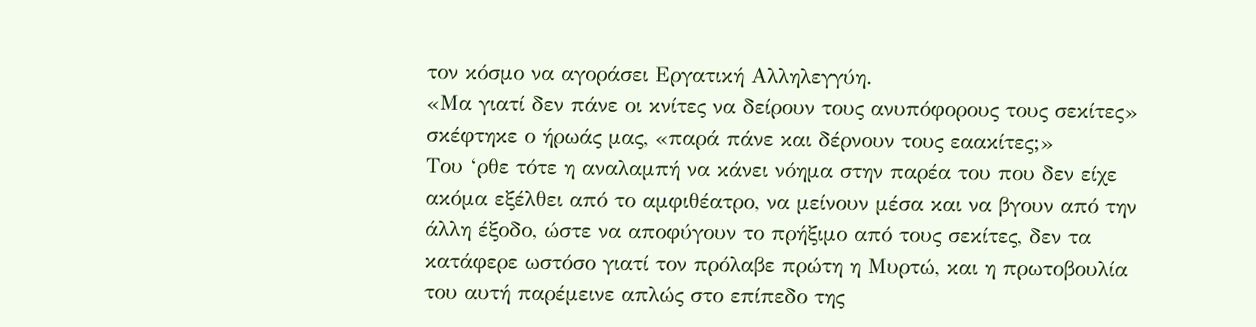τον κόσμο να αγοράσει Εργατική Αλληλεγγύη.
«Μα γιατί δεν πάνε οι κνίτες να δείρουν τους ανυπόφορους τους σεκίτες» σκέφτηκε ο ήρωάς μας, «παρά πάνε και δέρνουν τους εαακίτες;»
Του ‘ρθε τότε η αναλαμπή να κάνει νόημα στην παρέα του που δεν είχε ακόμα εξέλθει από το αμφιθέατρο, να μείνουν μέσα και να βγουν από την άλλη έξοδο, ώστε να αποφύγουν το πρήξιμο από τους σεκίτες, δεν τα κατάφερε ωστόσο γιατί τον πρόλαβε πρώτη η Μυρτώ, και η πρωτοβουλία του αυτή παρέμεινε απλώς στο επίπεδο της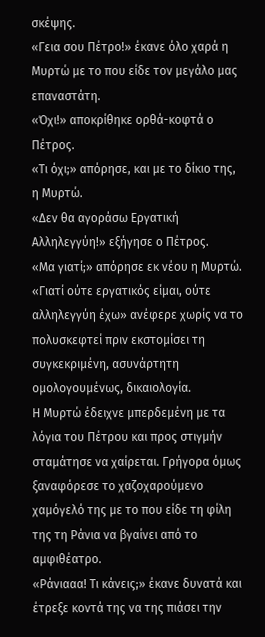σκέψης.
«Γεια σου Πέτρο!» έκανε όλο χαρά η Μυρτώ με το που είδε τον μεγάλο μας επαναστάτη.
«Όχι!» αποκρίθηκε ορθά-κοφτά ο Πέτρος.
«Τι όχι;» απόρησε, και με το δίκιο της, η Μυρτώ.
«Δεν θα αγοράσω Εργατική Αλληλεγγύη!» εξήγησε ο Πέτρος.
«Μα γιατί;» απόρησε εκ νέου η Μυρτώ.
«Γιατί ούτε εργατικός είμαι, ούτε αλληλεγγύη έχω» ανέφερε χωρίς να το πολυσκεφτεί πριν εκστομίσει τη συγκεκριμένη, ασυνάρτητη ομολογουμένως, δικαιολογία.
Η Μυρτώ έδειχνε μπερδεμένη με τα λόγια του Πέτρου και προς στιγμήν σταμάτησε να χαίρεται. Γρήγορα όμως ξαναφόρεσε το χαζοχαρούμενο χαμόγελό της με το που είδε τη φίλη της τη Ράνια να βγαίνει από το αμφιθέατρο.
«Ράνιααα! Τι κάνεις;» έκανε δυνατά και έτρεξε κοντά της να της πιάσει την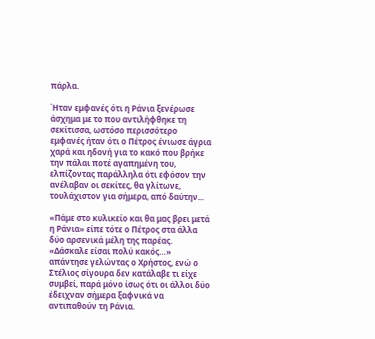πάρλα.

Ήταν εμφανές ότι η Ράνια ξενέρωσε άσχημα με το που αντιλήφθηκε τη σεκίτισσα, ωστόσο περισσότερο εμφανές ήταν ότι ο Πέτρος ένιωσε άγρια χαρά και ηδονή για το κακό που βρήκε την πάλαι ποτέ αγαπημένη του, ελπίζοντας παράλληλα ότι εφόσον την ανέλαβαν οι σεκίτες, θα γλίτωνε, τουλάχιστον για σήμερα, από δαύτην...

«Πάμε στο κυλικείο και θα μας βρει μετά η Ράνια» είπε τότε ο Πέτρος στα άλλα δύο αρσενικά μέλη της παρέας.
«Δάσκαλε είσαι πολύ κακός…» απάντησε γελώντας ο Χρήστος, ενώ ο Στέλιος σίγουρα δεν κατάλαβε τι είχε συμβεί, παρά μόνο ίσως ότι οι άλλοι δύο έδειχναν σήμερα ξαφνικά να αντιπαθούν τη Ράνια.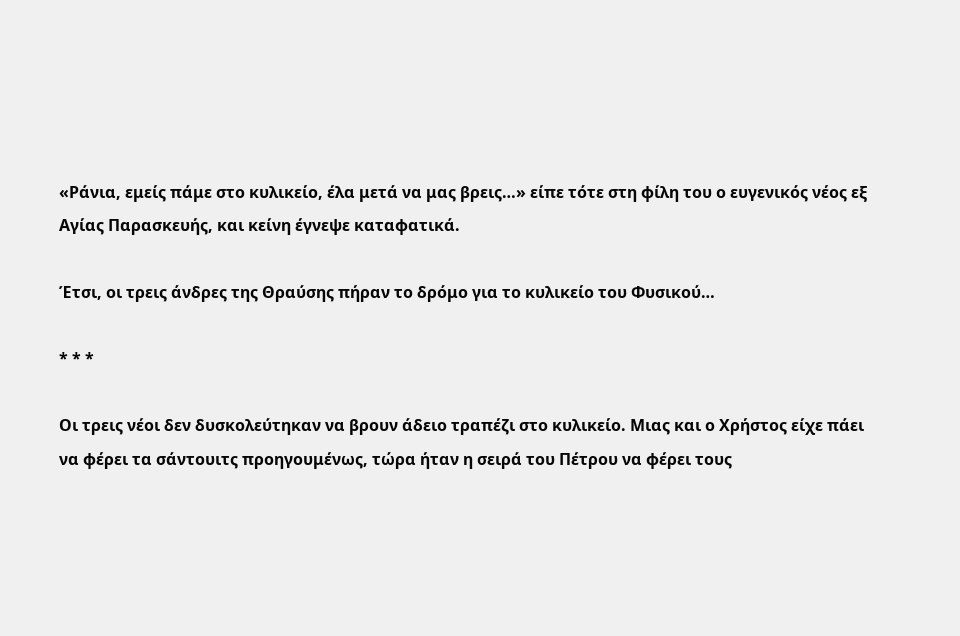«Ράνια, εμείς πάμε στο κυλικείο, έλα μετά να μας βρεις…» είπε τότε στη φίλη του ο ευγενικός νέος εξ Αγίας Παρασκευής, και κείνη έγνεψε καταφατικά.

Έτσι, οι τρεις άνδρες της Θραύσης πήραν το δρόμο για το κυλικείο του Φυσικού…

* * *

Οι τρεις νέοι δεν δυσκολεύτηκαν να βρουν άδειο τραπέζι στο κυλικείο. Μιας και ο Χρήστος είχε πάει να φέρει τα σάντουιτς προηγουμένως, τώρα ήταν η σειρά του Πέτρου να φέρει τους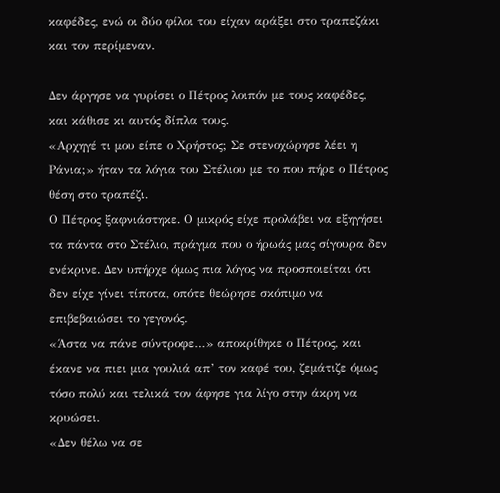καφέδες, ενώ οι δύο φίλοι του είχαν αράξει στο τραπεζάκι και τον περίμεναν.

Δεν άργησε να γυρίσει ο Πέτρος λοιπόν με τους καφέδες, και κάθισε κι αυτός δίπλα τους.
«Αρχηγέ τι μου είπε ο Χρήστος; Σε στενοχώρησε λέει η Ράνια;» ήταν τα λόγια του Στέλιου με το που πήρε ο Πέτρος θέση στο τραπέζι.
Ο Πέτρος ξαφνιάστηκε. Ο μικρός είχε προλάβει να εξηγήσει τα πάντα στο Στέλιο, πράγμα που ο ήρωάς μας σίγουρα δεν ενέκρινε. Δεν υπήρχε όμως πια λόγος να προσποιείται ότι δεν είχε γίνει τίποτα, οπότε θεώρησε σκόπιμο να επιβεβαιώσει το γεγονός.
«Άστα να πάνε σύντροφε…» αποκρίθηκε ο Πέτρος, και έκανε να πιει μια γουλιά απ’ τον καφέ του, ζεμάτιζε όμως τόσο πολύ και τελικά τον άφησε για λίγο στην άκρη να κρυώσει.
«Δεν θέλω να σε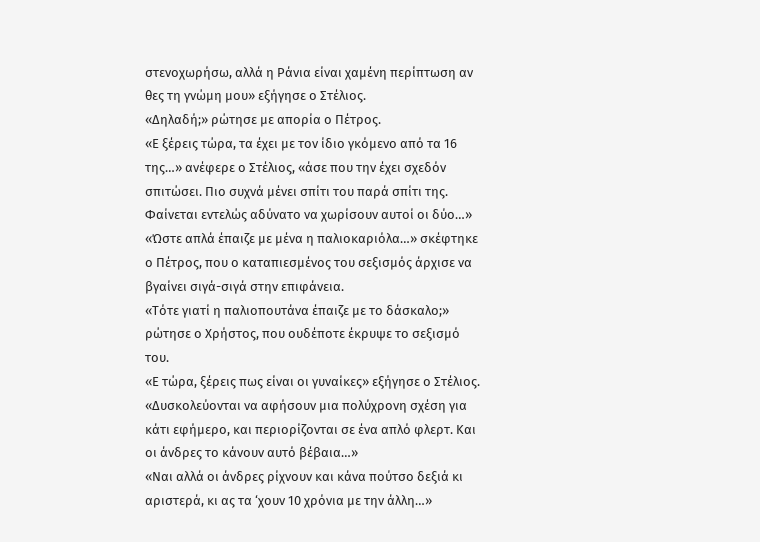στενοχωρήσω, αλλά η Ράνια είναι χαμένη περίπτωση αν θες τη γνώμη μου» εξήγησε ο Στέλιος.
«Δηλαδή;» ρώτησε με απορία ο Πέτρος.
«Ε ξέρεις τώρα, τα έχει με τον ίδιο γκόμενο από τα 16 της…» ανέφερε ο Στέλιος, «άσε που την έχει σχεδόν σπιτώσει. Πιο συχνά μένει σπίτι του παρά σπίτι της. Φαίνεται εντελώς αδύνατο να χωρίσουν αυτοί οι δύο…»
«Ώστε απλά έπαιζε με μένα η παλιοκαριόλα…» σκέφτηκε ο Πέτρος, που ο καταπιεσμένος του σεξισμός άρχισε να βγαίνει σιγά-σιγά στην επιφάνεια.
«Τότε γιατί η παλιοπουτάνα έπαιζε με το δάσκαλο;» ρώτησε ο Χρήστος, που ουδέποτε έκρυψε το σεξισμό του.
«Ε τώρα, ξέρεις πως είναι οι γυναίκες» εξήγησε ο Στέλιος. «Δυσκολεύονται να αφήσουν μια πολύχρονη σχέση για κάτι εφήμερο, και περιορίζονται σε ένα απλό φλερτ. Και οι άνδρες το κάνουν αυτό βέβαια…»
«Ναι αλλά οι άνδρες ρίχνουν και κάνα πούτσο δεξιά κι αριστερά, κι ας τα ‘χουν 10 χρόνια με την άλλη…»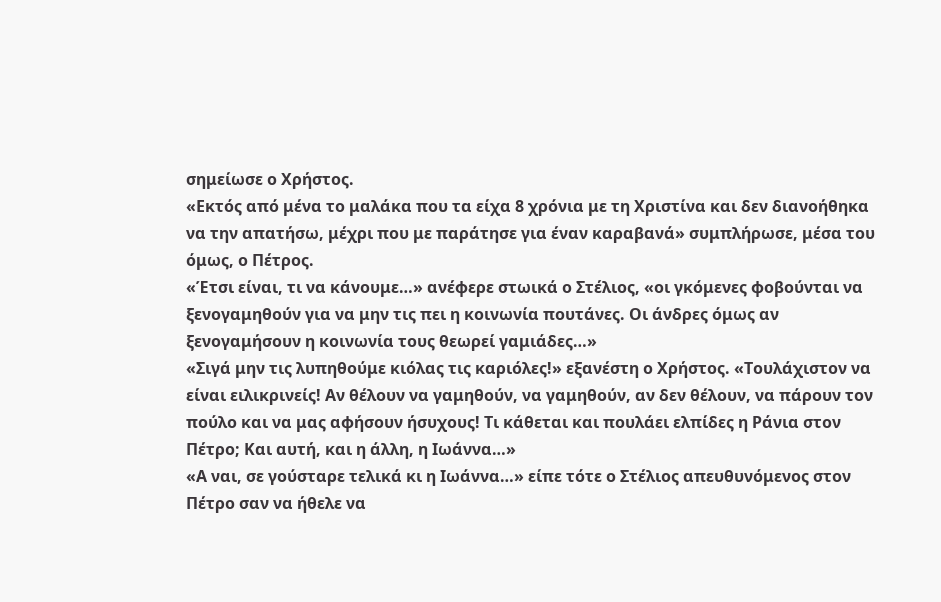σημείωσε ο Χρήστος.
«Εκτός από μένα το μαλάκα που τα είχα 8 χρόνια με τη Χριστίνα και δεν διανοήθηκα να την απατήσω, μέχρι που με παράτησε για έναν καραβανά» συμπλήρωσε, μέσα του όμως, ο Πέτρος.
«Έτσι είναι, τι να κάνουμε…» ανέφερε στωικά ο Στέλιος, «οι γκόμενες φοβούνται να ξενογαμηθούν για να μην τις πει η κοινωνία πουτάνες. Οι άνδρες όμως αν ξενογαμήσουν η κοινωνία τους θεωρεί γαμιάδες…»
«Σιγά μην τις λυπηθούμε κιόλας τις καριόλες!» εξανέστη ο Χρήστος. «Τουλάχιστον να είναι ειλικρινείς! Αν θέλουν να γαμηθούν, να γαμηθούν, αν δεν θέλουν, να πάρουν τον πούλο και να μας αφήσουν ήσυχους! Τι κάθεται και πουλάει ελπίδες η Ράνια στον Πέτρο; Και αυτή, και η άλλη, η Ιωάννα…»
«Α ναι, σε γούσταρε τελικά κι η Ιωάννα…» είπε τότε ο Στέλιος απευθυνόμενος στον Πέτρο σαν να ήθελε να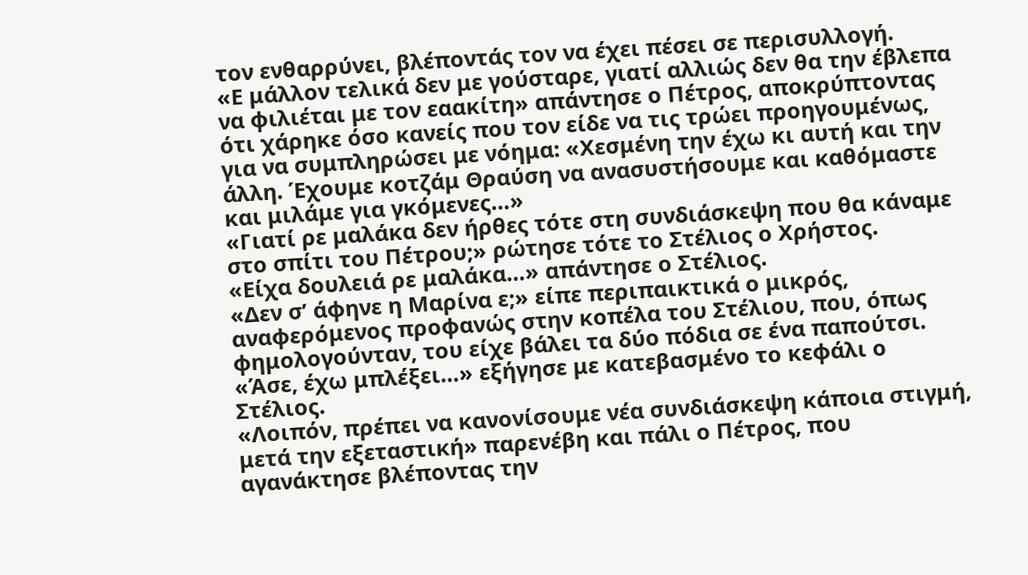τον ενθαρρύνει, βλέποντάς τον να έχει πέσει σε περισυλλογή.
«Ε μάλλον τελικά δεν με γούσταρε, γιατί αλλιώς δεν θα την έβλεπα να φιλιέται με τον εαακίτη» απάντησε ο Πέτρος, αποκρύπτοντας ότι χάρηκε όσο κανείς που τον είδε να τις τρώει προηγουμένως, για να συμπληρώσει με νόημα: «Χεσμένη την έχω κι αυτή και την άλλη. Έχουμε κοτζάμ Θραύση να ανασυστήσουμε και καθόμαστε και μιλάμε για γκόμενες…»
«Γιατί ρε μαλάκα δεν ήρθες τότε στη συνδιάσκεψη που θα κάναμε στο σπίτι του Πέτρου;» ρώτησε τότε το Στέλιος ο Χρήστος.
«Είχα δουλειά ρε μαλάκα…» απάντησε ο Στέλιος.
«Δεν σ’ άφηνε η Μαρίνα ε;» είπε περιπαικτικά ο μικρός, αναφερόμενος προφανώς στην κοπέλα του Στέλιου, που, όπως φημολογούνταν, του είχε βάλει τα δύο πόδια σε ένα παπούτσι.
«Άσε, έχω μπλέξει…» εξήγησε με κατεβασμένο το κεφάλι ο Στέλιος.
«Λοιπόν, πρέπει να κανονίσουμε νέα συνδιάσκεψη κάποια στιγμή, μετά την εξεταστική» παρενέβη και πάλι ο Πέτρος, που αγανάκτησε βλέποντας την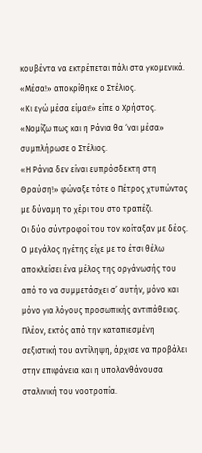κουβέντα να εκτρέπεται πάλι στα γκομενικά.
«Μέσα!» αποκρίθηκε ο Στέλιος.
«Κι εγώ μέσα είμαι!» είπε ο Χρήστος.
«Νομίζω πως και η Ράνια θα ‘ναι μέσα» συμπλήρωσε ο Στέλιος.
«Η Ράνια δεν είναι ευπρόσδεκτη στη Θραύση!» φώναξε τότε ο Πέτρος χτυπώντας με δύναμη το χέρι του στο τραπέζι.
Οι δύο σύντροφοί του τον κοίταξαν με δέος. Ο μεγάλος ηγέτης είχε με το έτσι θέλω αποκλείσει ένα μέλος της οργάνωσής του από το να συμμετάσχει σ’ αυτήν, μόνο και μόνο για λόγους προσωπικής αντιπάθειας. Πλέον, εκτός από την καταπιεσμένη σεξιστική του αντίληψη, άρχισε να προβάλει στην επιφάνεια και η υπολανθάνουσα σταλινική του νοοτροπία.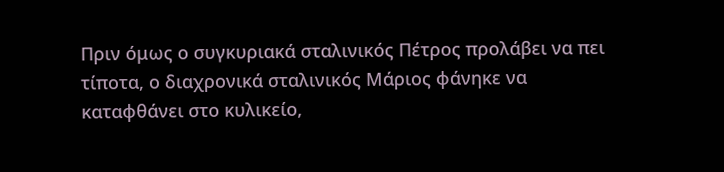Πριν όμως ο συγκυριακά σταλινικός Πέτρος προλάβει να πει τίποτα, ο διαχρονικά σταλινικός Μάριος φάνηκε να καταφθάνει στο κυλικείο,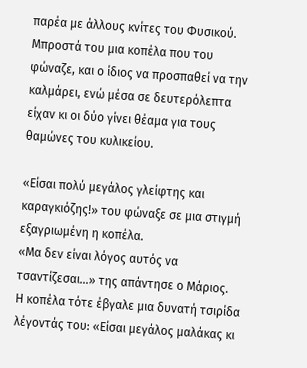παρέα με άλλους κνίτες του Φυσικού. Μπροστά του μια κοπέλα που του φώναζε, και ο ίδιος να προσπαθεί να την καλμάρει, ενώ μέσα σε δευτερόλεπτα είχαν κι οι δύο γίνει θέαμα για τους θαμώνες του κυλικείου.

«Είσαι πολύ μεγάλος γλείφτης και καραγκιόζης!» του φώναξε σε μια στιγμή εξαγριωμένη η κοπέλα.
«Μα δεν είναι λόγος αυτός να τσαντίζεσαι…» της απάντησε ο Μάριος.
Η κοπέλα τότε έβγαλε μια δυνατή τσιρίδα λέγοντάς του: «Είσαι μεγάλος μαλάκας κι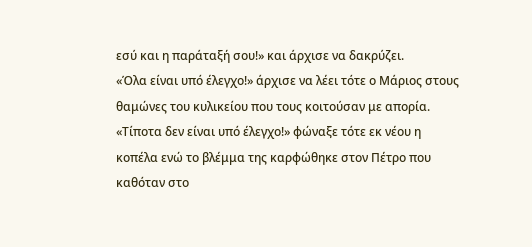εσύ και η παράταξή σου!» και άρχισε να δακρύζει.
«Όλα είναι υπό έλεγχο!» άρχισε να λέει τότε ο Μάριος στους θαμώνες του κυλικείου που τους κοιτούσαν με απορία.
«Τίποτα δεν είναι υπό έλεγχο!» φώναξε τότε εκ νέου η κοπέλα ενώ το βλέμμα της καρφώθηκε στον Πέτρο που καθόταν στο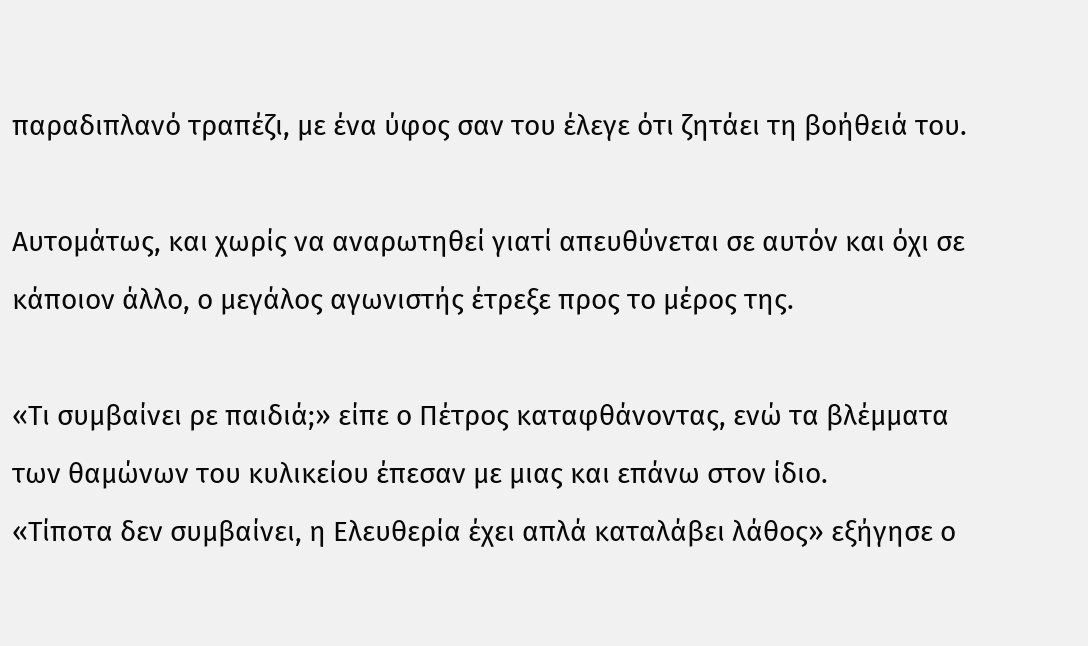παραδιπλανό τραπέζι, με ένα ύφος σαν του έλεγε ότι ζητάει τη βοήθειά του.

Αυτομάτως, και χωρίς να αναρωτηθεί γιατί απευθύνεται σε αυτόν και όχι σε κάποιον άλλο, ο μεγάλος αγωνιστής έτρεξε προς το μέρος της.

«Τι συμβαίνει ρε παιδιά;» είπε ο Πέτρος καταφθάνοντας, ενώ τα βλέμματα των θαμώνων του κυλικείου έπεσαν με μιας και επάνω στον ίδιο.
«Τίποτα δεν συμβαίνει, η Ελευθερία έχει απλά καταλάβει λάθος» εξήγησε ο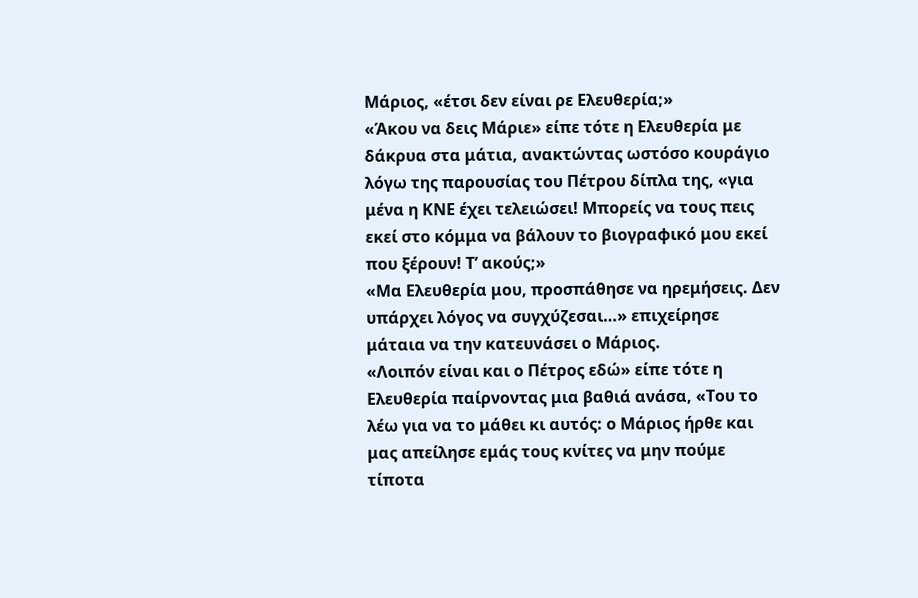Μάριος, «έτσι δεν είναι ρε Ελευθερία;»
«Άκου να δεις Μάριε» είπε τότε η Ελευθερία με δάκρυα στα μάτια, ανακτώντας ωστόσο κουράγιο λόγω της παρουσίας του Πέτρου δίπλα της, «για μένα η ΚΝΕ έχει τελειώσει! Μπορείς να τους πεις εκεί στο κόμμα να βάλουν το βιογραφικό μου εκεί που ξέρουν! Τ’ ακούς;»
«Μα Ελευθερία μου, προσπάθησε να ηρεμήσεις. Δεν υπάρχει λόγος να συγχύζεσαι…» επιχείρησε μάταια να την κατευνάσει ο Μάριος.
«Λοιπόν είναι και ο Πέτρος εδώ» είπε τότε η Ελευθερία παίρνοντας μια βαθιά ανάσα, «Του το λέω για να το μάθει κι αυτός: ο Μάριος ήρθε και μας απείλησε εμάς τους κνίτες να μην πούμε τίποτα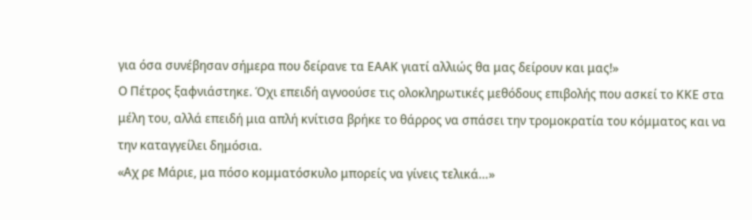για όσα συνέβησαν σήμερα που δείρανε τα ΕΑΑΚ γιατί αλλιώς θα μας δείρουν και μας!»
Ο Πέτρος ξαφνιάστηκε. Όχι επειδή αγνοούσε τις ολοκληρωτικές μεθόδους επιβολής που ασκεί το ΚΚΕ στα μέλη του, αλλά επειδή μια απλή κνίτισα βρήκε το θάρρος να σπάσει την τρομοκρατία του κόμματος και να την καταγγείλει δημόσια.
«Αχ ρε Μάριε, μα πόσο κομματόσκυλο μπορείς να γίνεις τελικά…»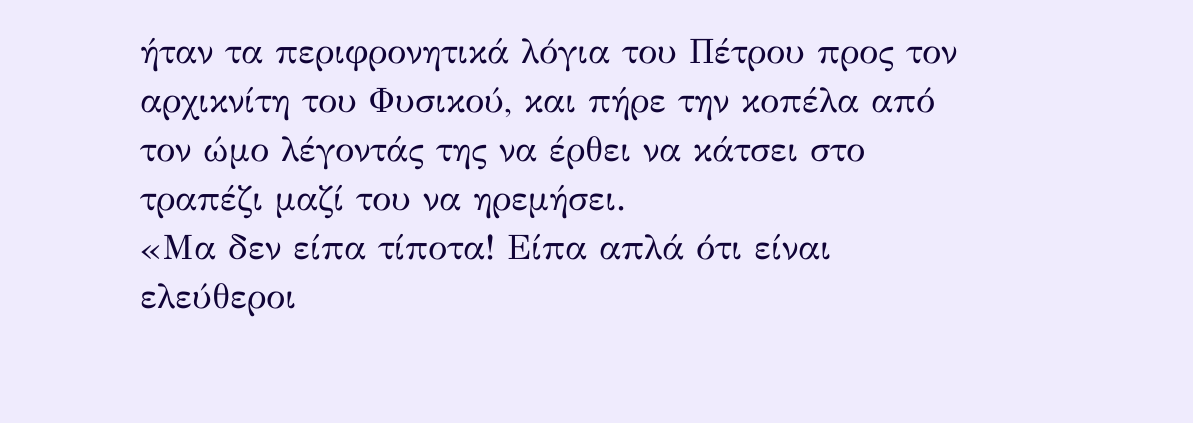ήταν τα περιφρονητικά λόγια του Πέτρου προς τον αρχικνίτη του Φυσικού, και πήρε την κοπέλα από τον ώμο λέγοντάς της να έρθει να κάτσει στο τραπέζι μαζί του να ηρεμήσει.
«Μα δεν είπα τίποτα! Είπα απλά ότι είναι ελεύθεροι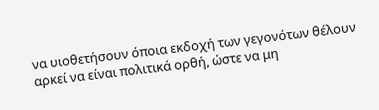να υιοθετήσουν όποια εκδοχή των γεγονότων θέλουν αρκεί να είναι πολιτικά ορθή, ώστε να μη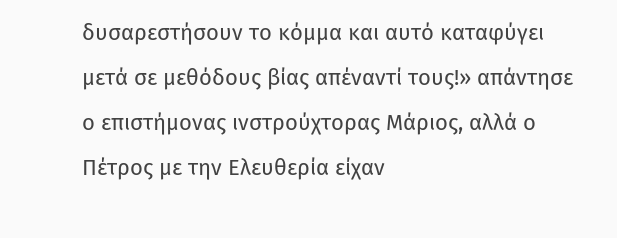δυσαρεστήσουν το κόμμα και αυτό καταφύγει μετά σε μεθόδους βίας απέναντί τους!» απάντησε ο επιστήμονας ινστρούχτορας Μάριος, αλλά ο Πέτρος με την Ελευθερία είχαν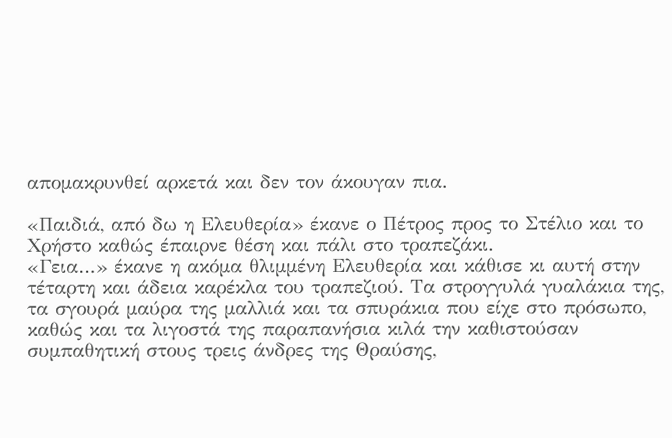απομακρυνθεί αρκετά και δεν τον άκουγαν πια.

«Παιδιά, από δω η Ελευθερία» έκανε ο Πέτρος προς το Στέλιο και το Χρήστο καθώς έπαιρνε θέση και πάλι στο τραπεζάκι.
«Γεια…» έκανε η ακόμα θλιμμένη Ελευθερία και κάθισε κι αυτή στην τέταρτη και άδεια καρέκλα του τραπεζιού. Τα στρογγυλά γυαλάκια της, τα σγουρά μαύρα της μαλλιά και τα σπυράκια που είχε στο πρόσωπο, καθώς και τα λιγοστά της παραπανήσια κιλά την καθιστούσαν συμπαθητική στους τρεις άνδρες της Θραύσης,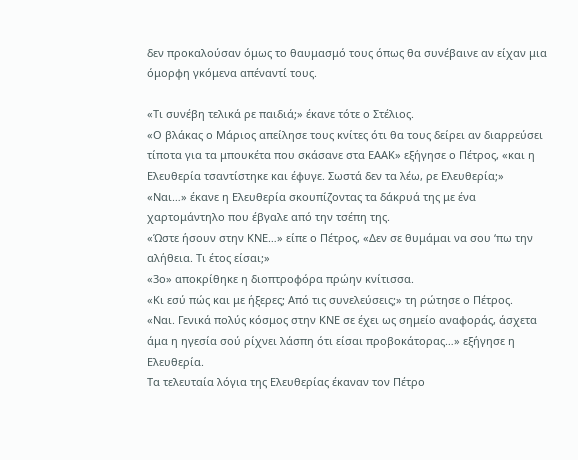δεν προκαλούσαν όμως το θαυμασμό τους όπως θα συνέβαινε αν είχαν μια όμορφη γκόμενα απέναντί τους.

«Τι συνέβη τελικά ρε παιδιά;» έκανε τότε ο Στέλιος.
«Ο βλάκας ο Μάριος απείλησε τους κνίτες ότι θα τους δείρει αν διαρρεύσει τίποτα για τα μπουκέτα που σκάσανε στα ΕΑΑΚ» εξήγησε ο Πέτρος, «και η Ελευθερία τσαντίστηκε και έφυγε. Σωστά δεν τα λέω, ρε Ελευθερία;»
«Ναι…» έκανε η Ελευθερία σκουπίζοντας τα δάκρυά της με ένα χαρτομάντηλο που έβγαλε από την τσέπη της.
«Ώστε ήσουν στην ΚΝΕ…» είπε ο Πέτρος, «Δεν σε θυμάμαι να σου ‘πω την αλήθεια. Τι έτος είσαι;»
«3ο» αποκρίθηκε η διοπτροφόρα πρώην κνίτισσα.
«Κι εσύ πώς και με ήξερες; Από τις συνελεύσεις;» τη ρώτησε ο Πέτρος.
«Ναι. Γενικά πολύς κόσμος στην ΚΝΕ σε έχει ως σημείο αναφοράς, άσχετα άμα η ηγεσία σού ρίχνει λάσπη ότι είσαι προβοκάτορας…» εξήγησε η Ελευθερία.
Τα τελευταία λόγια της Ελευθερίας έκαναν τον Πέτρο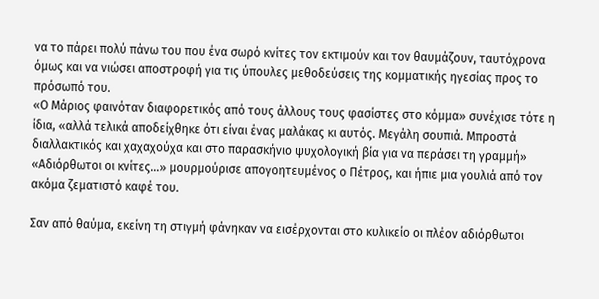να το πάρει πολύ πάνω του που ένα σωρό κνίτες τον εκτιμούν και τον θαυμάζουν, ταυτόχρονα όμως και να νιώσει αποστροφή για τις ύπουλες μεθοδεύσεις της κομματικής ηγεσίας προς το πρόσωπό του.
«Ο Μάριος φαινόταν διαφορετικός από τους άλλους τους φασίστες στο κόμμα» συνέχισε τότε η ίδια, «αλλά τελικά αποδείχθηκε ότι είναι ένας μαλάκας κι αυτός. Μεγάλη σουπιά. Μπροστά διαλλακτικός και χαχαχούχα και στο παρασκήνιο ψυχολογική βία για να περάσει τη γραμμή»
«Αδιόρθωτοι οι κνίτες…» μουρμούρισε απογοητευμένος ο Πέτρος, και ήπιε μια γουλιά από τον ακόμα ζεματιστό καφέ του.

Σαν από θαύμα, εκείνη τη στιγμή φάνηκαν να εισέρχονται στο κυλικείο οι πλέον αδιόρθωτοι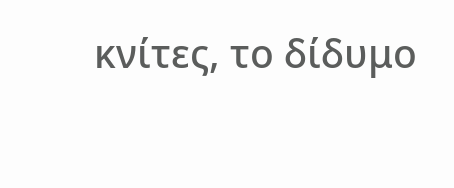κνίτες, το δίδυμο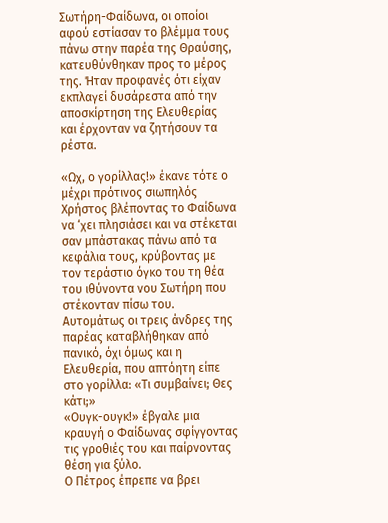Σωτήρη-Φαίδωνα, οι οποίοι αφού εστίασαν το βλέμμα τους πάνω στην παρέα της Θραύσης, κατευθύνθηκαν προς το μέρος της. Ήταν προφανές ότι είχαν εκπλαγεί δυσάρεστα από την αποσκίρτηση της Ελευθερίας και έρχονταν να ζητήσουν τα ρέστα.

«Ωχ, ο γορίλλας!» έκανε τότε ο μέχρι πρότινος σιωπηλός Χρήστος βλέποντας το Φαίδωνα να ‘χει πλησιάσει και να στέκεται σαν μπάστακας πάνω από τα κεφάλια τους, κρύβοντας με τον τεράστιο όγκο του τη θέα του ιθύνοντα νου Σωτήρη που στέκονταν πίσω του.
Αυτομάτως οι τρεις άνδρες της παρέας καταβλήθηκαν από πανικό, όχι όμως και η Ελευθερία, που απτόητη είπε στο γορίλλα: «Τι συμβαίνει; Θες κάτι;»
«Ουγκ-ουγκ!» έβγαλε μια κραυγή ο Φαίδωνας σφίγγοντας τις γροθιές του και παίρνοντας θέση για ξύλο.
Ο Πέτρος έπρεπε να βρει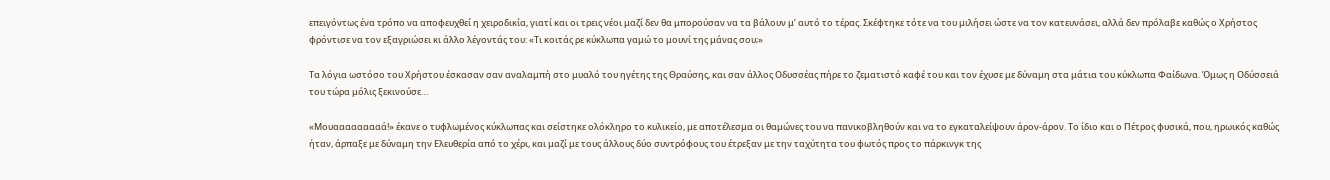επειγόντως ένα τρόπο να αποφευχθεί η χειροδικία, γιατί και οι τρεις νέοι μαζί δεν θα μπορούσαν να τα βάλουν μ’ αυτό το τέρας. Σκέφτηκε τότε να του μιλήσει ώστε να τον κατευνάσει, αλλά δεν πρόλαβε καθώς ο Χρήστος φρόντισε να τον εξαγριώσει κι άλλο λέγοντάς του: «Τι κοιτάς ρε κύκλωπα γαμώ το μουνί της μάνας σου;»

Τα λόγια ωστόσο του Χρήστου έσκασαν σαν αναλαμπή στο μυαλό του ηγέτης της Θραύσης, και σαν άλλος Οδυσσέας πήρε το ζεματιστό καφέ του και τον έχυσε με δύναμη στα μάτια του κύκλωπα Φαίδωνα. Όμως η Οδύσσειά του τώρα μόλις ξεκινούσε…

«Μουααααααααά!» έκανε ο τυφλωμένος κύκλωπας και σείστηκε ολόκληρο το κυλικείο, με αποτέλεσμα οι θαμώνες του να πανικοβληθούν και να το εγκαταλείψουν άρον-άρον. Το ίδιο και ο Πέτρος φυσικά, που, ηρωικός καθώς ήταν, άρπαξε με δύναμη την Ελευθερία από το χέρι, και μαζί με τους άλλους δύο συντρόφους του έτρεξαν με την ταχύτητα του φωτός προς το πάρκινγκ της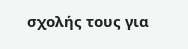σχολής τους για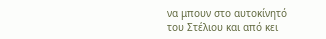να μπουν στο αυτοκίνητό του Στέλιου και από κει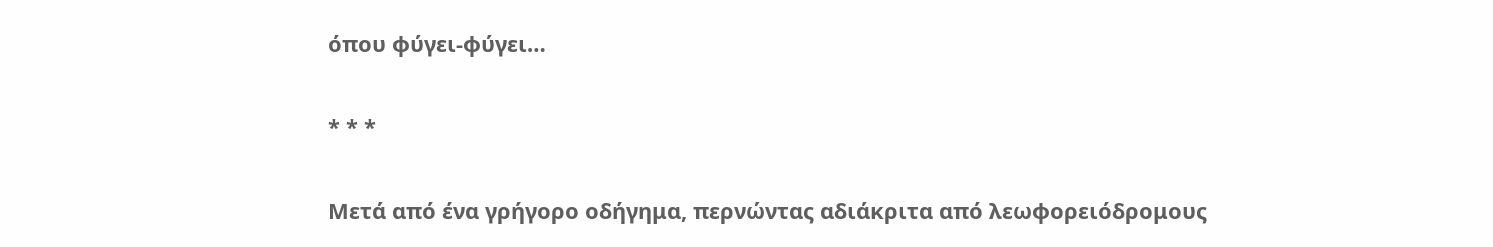όπου φύγει-φύγει…

* * *

Μετά από ένα γρήγορο οδήγημα, περνώντας αδιάκριτα από λεωφορειόδρομους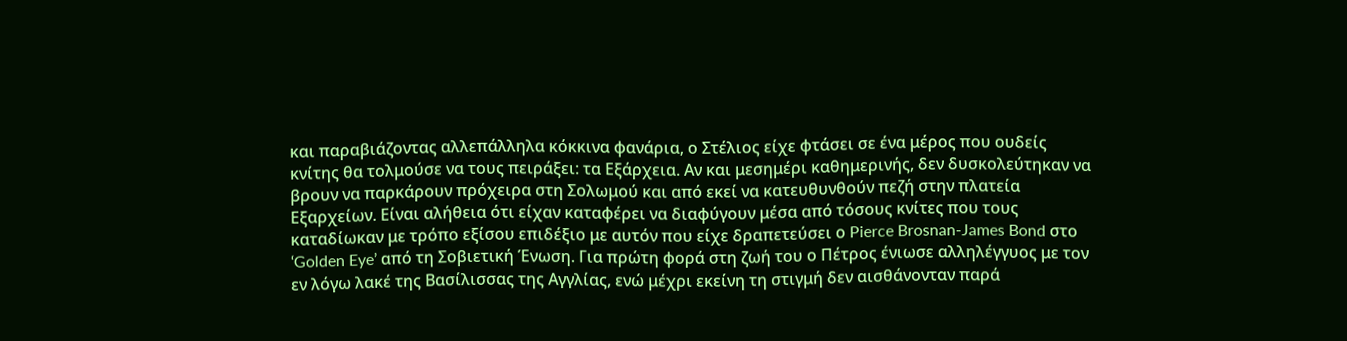και παραβιάζοντας αλλεπάλληλα κόκκινα φανάρια, ο Στέλιος είχε φτάσει σε ένα μέρος που ουδείς κνίτης θα τολμούσε να τους πειράξει: τα Εξάρχεια. Αν και μεσημέρι καθημερινής, δεν δυσκολεύτηκαν να βρουν να παρκάρουν πρόχειρα στη Σολωμού και από εκεί να κατευθυνθούν πεζή στην πλατεία Εξαρχείων. Είναι αλήθεια ότι είχαν καταφέρει να διαφύγουν μέσα από τόσους κνίτες που τους καταδίωκαν με τρόπο εξίσου επιδέξιο με αυτόν που είχε δραπετεύσει ο Pierce Brosnan-James Bond στο ‘Golden Eye’ από τη Σοβιετική Ένωση. Για πρώτη φορά στη ζωή του ο Πέτρος ένιωσε αλληλέγγυος με τον εν λόγω λακέ της Βασίλισσας της Αγγλίας, ενώ μέχρι εκείνη τη στιγμή δεν αισθάνονταν παρά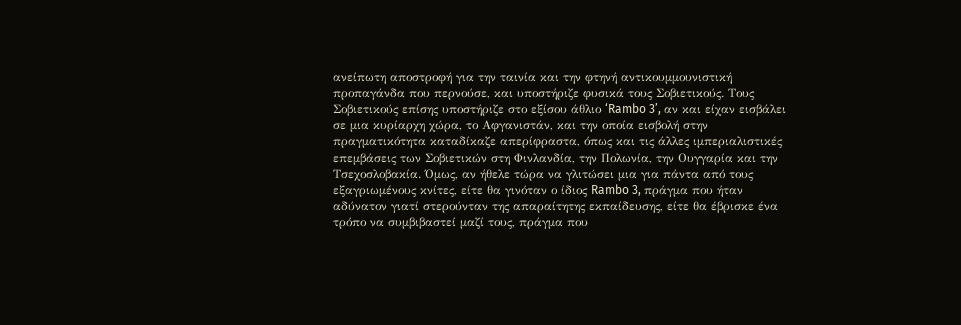ανείπωτη αποστροφή για την ταινία και την φτηνή αντικουμμουνιστική προπαγάνδα που περνούσε, και υποστήριζε φυσικά τους Σοβιετικούς. Τους Σοβιετικούς επίσης υποστήριζε στο εξίσου άθλιο ‘Rambo 3’, αν και είχαν εισβάλει σε μια κυρίαρχη χώρα, το Αφγανιστάν, και την οποία εισβολή στην πραγματικότητα καταδίκαζε απερίφραστα, όπως και τις άλλες ιμπεριαλιστικές επεμβάσεις των Σοβιετικών στη Φινλανδία, την Πολωνία, την Ουγγαρία και την Τσεχοσλοβακία. Όμως, αν ήθελε τώρα να γλιτώσει μια για πάντα από τους εξαγριωμένους κνίτες, είτε θα γινόταν ο ίδιος Rambo 3, πράγμα που ήταν αδύνατον γιατί στερούνταν της απαραίτητης εκπαίδευσης, είτε θα έβρισκε ένα τρόπο να συμβιβαστεί μαζί τους, πράγμα που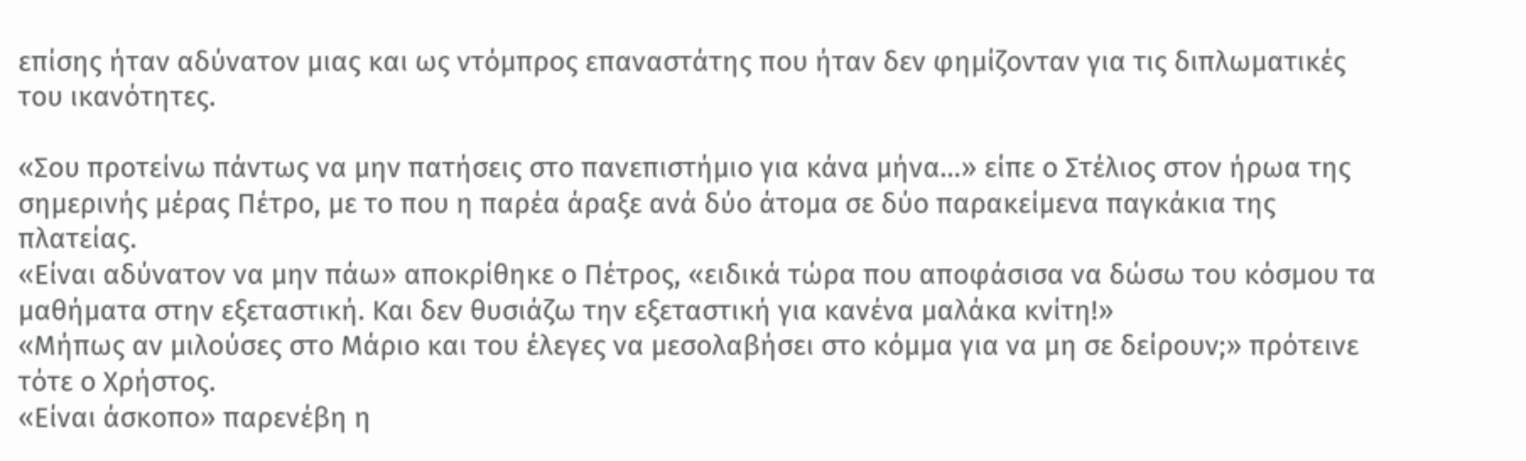επίσης ήταν αδύνατον μιας και ως ντόμπρος επαναστάτης που ήταν δεν φημίζονταν για τις διπλωματικές του ικανότητες.

«Σου προτείνω πάντως να μην πατήσεις στο πανεπιστήμιο για κάνα μήνα…» είπε ο Στέλιος στον ήρωα της σημερινής μέρας Πέτρο, με το που η παρέα άραξε ανά δύο άτομα σε δύο παρακείμενα παγκάκια της πλατείας.
«Είναι αδύνατον να μην πάω» αποκρίθηκε ο Πέτρος, «ειδικά τώρα που αποφάσισα να δώσω του κόσμου τα μαθήματα στην εξεταστική. Και δεν θυσιάζω την εξεταστική για κανένα μαλάκα κνίτη!»
«Μήπως αν μιλούσες στο Μάριο και του έλεγες να μεσολαβήσει στο κόμμα για να μη σε δείρουν;» πρότεινε τότε ο Χρήστος.
«Είναι άσκοπο» παρενέβη η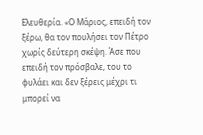Ελευθερία. «Ο Μάριος, επειδή τον ξέρω, θα τον πουλήσει τον Πέτρο χωρίς δεύτερη σκέψη. Άσε που επειδή τον πρόσβαλε, του το φυλάει και δεν ξέρεις μέχρι τι μπορεί να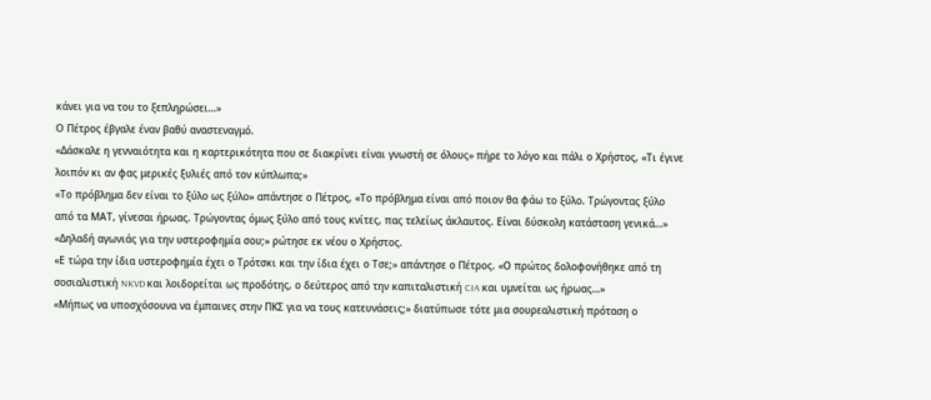κάνει για να του το ξεπληρώσει…»
Ο Πέτρος έβγαλε έναν βαθύ αναστεναγμό.
«Δάσκαλε η γενναιότητα και η καρτερικότητα που σε διακρίνει είναι γνωστή σε όλους» πήρε το λόγο και πάλι ο Χρήστος, «Τι έγινε λοιπόν κι αν φας μερικές ξυλιές από τον κύπλωπα;»
«Το πρόβλημα δεν είναι το ξύλο ως ξύλο» απάντησε ο Πέτρος, «Το πρόβλημα είναι από ποιον θα φάω το ξύλο. Τρώγοντας ξύλο από τα ΜΑΤ, γίνεσαι ήρωας. Τρώγοντας όμως ξύλο από τους κνίτες, πας τελείως άκλαυτος. Είναι δύσκολη κατάσταση γενικά…»
«Δηλαδή αγωνιάς για την υστεροφημία σου;» ρώτησε εκ νέου ο Χρήστος.
«Ε τώρα την ίδια υστεροφημία έχει ο Τρότσκι και την ίδια έχει ο Τσε;» απάντησε ο Πέτρος. «Ο πρώτος δολοφονήθηκε από τη σοσιαλιστική NKVD και λοιδορείται ως προδότης, ο δεύτερος από την καπιταλιστική CIA και υμνείται ως ήρωας…»
«Μήπως να υποσχόσουνα να έμπαινες στην ΠΚΣ για να τους κατευνάσεις;» διατύπωσε τότε μια σουρεαλιστική πρόταση ο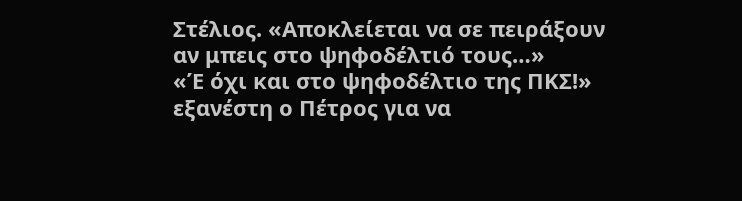Στέλιος. «Αποκλείεται να σε πειράξουν αν μπεις στο ψηφοδέλτιό τους…»
«Έ όχι και στο ψηφοδέλτιο της ΠΚΣ!» εξανέστη ο Πέτρος για να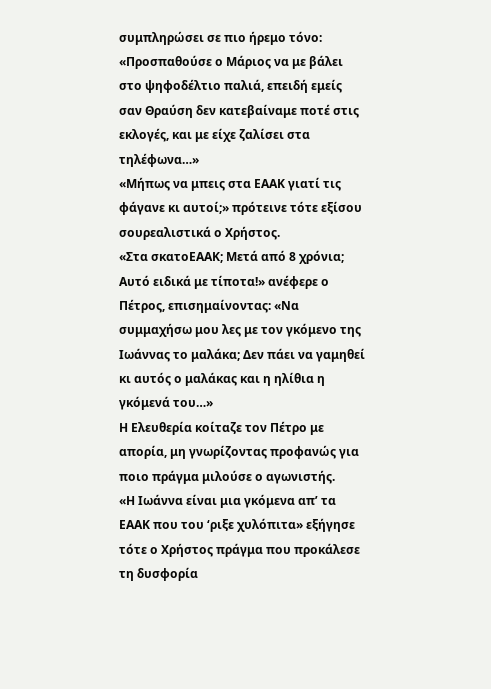συμπληρώσει σε πιο ήρεμο τόνο: «Προσπαθούσε ο Μάριος να με βάλει στο ψηφοδέλτιο παλιά, επειδή εμείς σαν Θραύση δεν κατεβαίναμε ποτέ στις εκλογές, και με είχε ζαλίσει στα τηλέφωνα…»
«Μήπως να μπεις στα ΕΑΑΚ γιατί τις φάγανε κι αυτοί;» πρότεινε τότε εξίσου σουρεαλιστικά ο Χρήστος.
«Στα σκατοΕΑΑΚ; Μετά από 8 χρόνια; Αυτό ειδικά με τίποτα!» ανέφερε ο Πέτρος, επισημαίνοντας: «Να συμμαχήσω μου λες με τον γκόμενο της Ιωάννας το μαλάκα; Δεν πάει να γαμηθεί κι αυτός ο μαλάκας και η ηλίθια η γκόμενά του…»
Η Ελευθερία κοίταζε τον Πέτρο με απορία, μη γνωρίζοντας προφανώς για ποιο πράγμα μιλούσε ο αγωνιστής.
«Η Ιωάννα είναι μια γκόμενα απ’ τα ΕΑΑΚ που του ‘ριξε χυλόπιτα» εξήγησε τότε ο Χρήστος πράγμα που προκάλεσε τη δυσφορία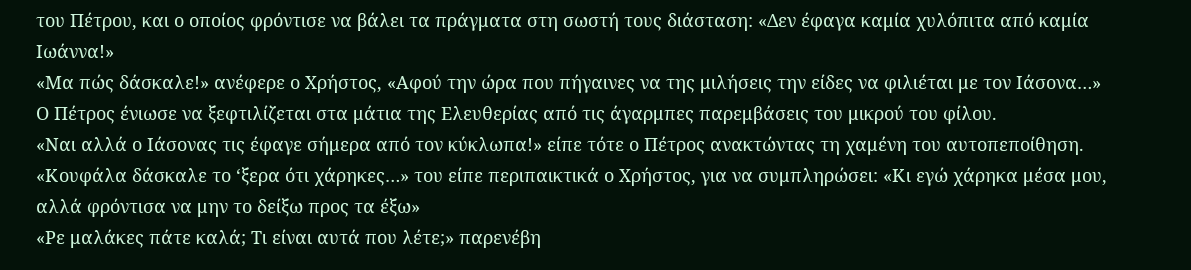του Πέτρου, και ο οποίος φρόντισε να βάλει τα πράγματα στη σωστή τους διάσταση: «Δεν έφαγα καμία χυλόπιτα από καμία Ιωάννα!»
«Μα πώς δάσκαλε!» ανέφερε ο Χρήστος, «Αφού την ώρα που πήγαινες να της μιλήσεις την είδες να φιλιέται με τον Ιάσονα…»
Ο Πέτρος ένιωσε να ξεφτιλίζεται στα μάτια της Ελευθερίας από τις άγαρμπες παρεμβάσεις του μικρού του φίλου.
«Ναι αλλά ο Ιάσονας τις έφαγε σήμερα από τον κύκλωπα!» είπε τότε ο Πέτρος ανακτώντας τη χαμένη του αυτοπεποίθηση.
«Κουφάλα δάσκαλε το ‘ξερα ότι χάρηκες…» του είπε περιπαικτικά ο Χρήστος, για να συμπληρώσει: «Κι εγώ χάρηκα μέσα μου, αλλά φρόντισα να μην το δείξω προς τα έξω»
«Ρε μαλάκες πάτε καλά; Τι είναι αυτά που λέτε;» παρενέβη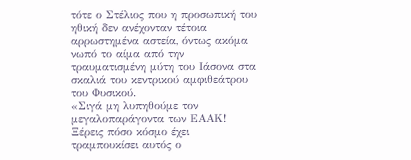τότε ο Στέλιος που η προσωπική του ηθική δεν ανέχονταν τέτοια αρρωστημένα αστεία, όντως ακόμα νωπό το αίμα από την τραυματισμένη μύτη του Ιάσονα στα σκαλιά του κεντρικού αμφιθεάτρου του Φυσικού.
«Σιγά μη λυπηθούμε τον μεγαλοπαράγοντα των ΕΑΑΚ! Ξέρεις πόσο κόσμο έχει τραμπουκίσει αυτός ο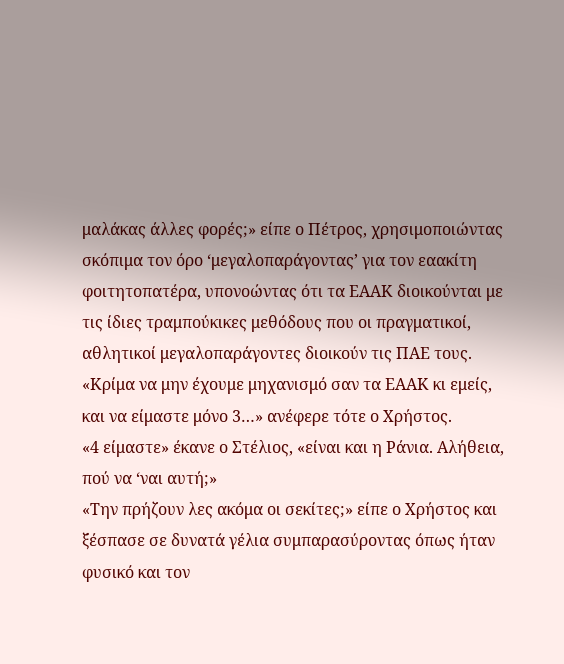μαλάκας άλλες φορές;» είπε ο Πέτρος, χρησιμοποιώντας σκόπιμα τον όρο ‘μεγαλοπαράγοντας’ για τον εαακίτη φοιτητοπατέρα, υπονοώντας ότι τα ΕΑΑΚ διοικούνται με τις ίδιες τραμπούκικες μεθόδους που οι πραγματικοί, αθλητικοί μεγαλοπαράγοντες διοικούν τις ΠΑΕ τους.
«Κρίμα να μην έχουμε μηχανισμό σαν τα ΕΑΑΚ κι εμείς, και να είμαστε μόνο 3…» ανέφερε τότε ο Χρήστος.
«4 είμαστε» έκανε ο Στέλιος, «είναι και η Ράνια. Αλήθεια, πού να ‘ναι αυτή;»
«Την πρήζουν λες ακόμα οι σεκίτες;» είπε ο Χρήστος και ξέσπασε σε δυνατά γέλια συμπαρασύροντας όπως ήταν φυσικό και τον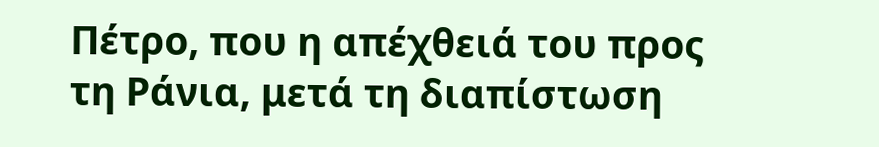Πέτρο, που η απέχθειά του προς τη Ράνια, μετά τη διαπίστωση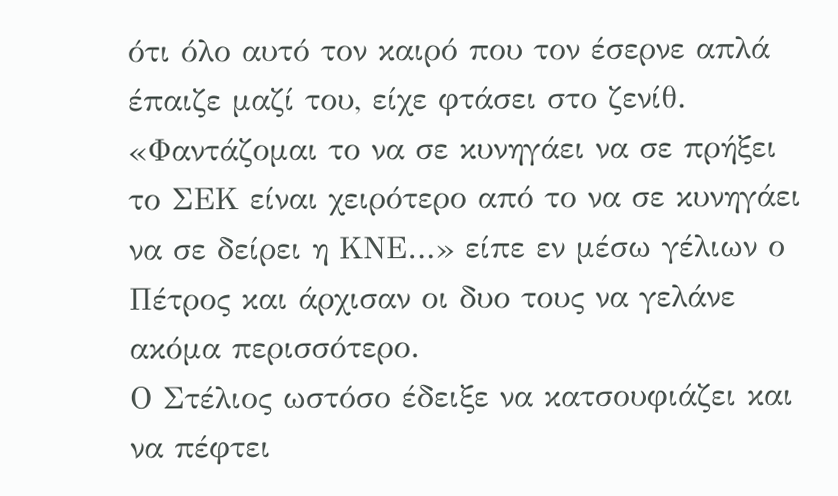ότι όλο αυτό τον καιρό που τον έσερνε απλά έπαιζε μαζί του, είχε φτάσει στο ζενίθ.
«Φαντάζομαι το να σε κυνηγάει να σε πρήξει το ΣΕΚ είναι χειρότερο από το να σε κυνηγάει να σε δείρει η ΚΝΕ…» είπε εν μέσω γέλιων ο Πέτρος και άρχισαν οι δυο τους να γελάνε ακόμα περισσότερο.
Ο Στέλιος ωστόσο έδειξε να κατσουφιάζει και να πέφτει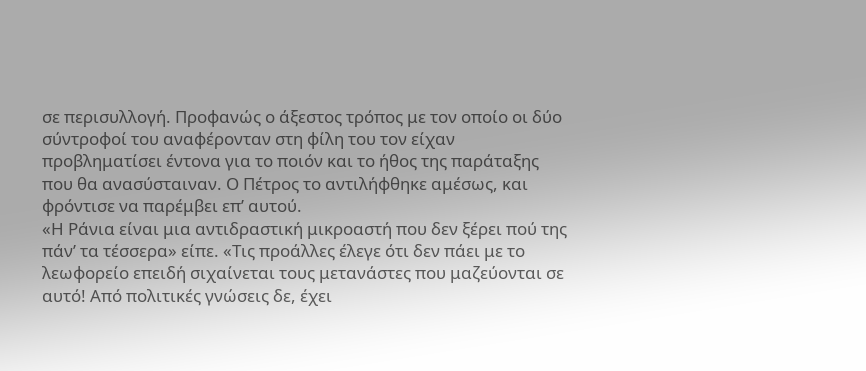σε περισυλλογή. Προφανώς ο άξεστος τρόπος με τον οποίο οι δύο σύντροφοί του αναφέρονταν στη φίλη του τον είχαν προβληματίσει έντονα για το ποιόν και το ήθος της παράταξης που θα ανασύσταιναν. Ο Πέτρος το αντιλήφθηκε αμέσως, και φρόντισε να παρέμβει επ’ αυτού.
«Η Ράνια είναι μια αντιδραστική μικροαστή που δεν ξέρει πού της πάν’ τα τέσσερα» είπε. «Τις προάλλες έλεγε ότι δεν πάει με το λεωφορείο επειδή σιχαίνεται τους μετανάστες που μαζεύονται σε αυτό! Από πολιτικές γνώσεις δε, έχει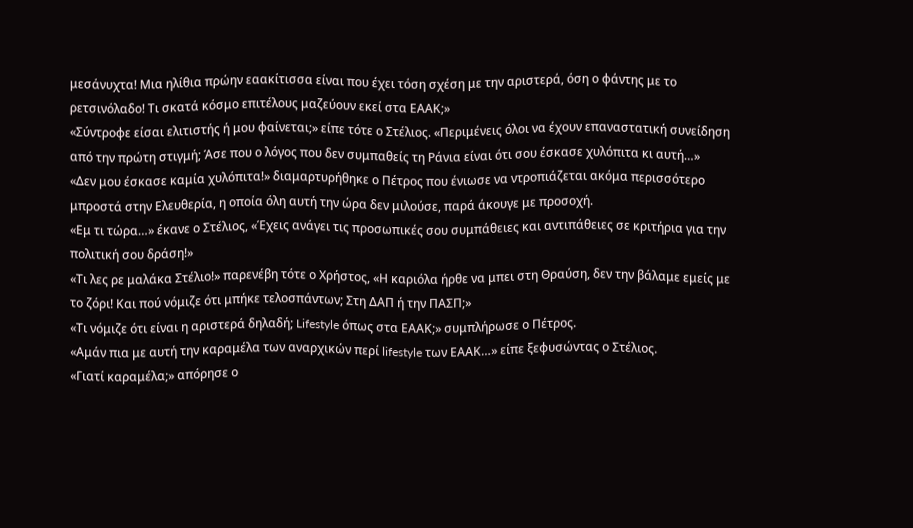μεσάνυχτα! Μια ηλίθια πρώην εαακίτισσα είναι που έχει τόση σχέση με την αριστερά, όση ο φάντης με το ρετσινόλαδο! Τι σκατά κόσμο επιτέλους μαζεύουν εκεί στα ΕΑΑΚ;»
«Σύντροφε είσαι ελιτιστής ή μου φαίνεται;» είπε τότε ο Στέλιος. «Περιμένεις όλοι να έχουν επαναστατική συνείδηση από την πρώτη στιγμή; Άσε που ο λόγος που δεν συμπαθείς τη Ράνια είναι ότι σου έσκασε χυλόπιτα κι αυτή…»
«Δεν μου έσκασε καμία χυλόπιτα!» διαμαρτυρήθηκε ο Πέτρος που ένιωσε να ντροπιάζεται ακόμα περισσότερο μπροστά στην Ελευθερία, η οποία όλη αυτή την ώρα δεν μιλούσε, παρά άκουγε με προσοχή.
«Εμ τι τώρα…» έκανε ο Στέλιος, «Έχεις ανάγει τις προσωπικές σου συμπάθειες και αντιπάθειες σε κριτήρια για την πολιτική σου δράση!»
«Τι λες ρε μαλάκα Στέλιο!» παρενέβη τότε ο Χρήστος, «Η καριόλα ήρθε να μπει στη Θραύση, δεν την βάλαμε εμείς με το ζόρι! Και πού νόμιζε ότι μπήκε τελοσπάντων; Στη ΔΑΠ ή την ΠΑΣΠ;»
«Τι νόμιζε ότι είναι η αριστερά δηλαδή; Lifestyle όπως στα ΕΑΑΚ;» συμπλήρωσε ο Πέτρος.
«Αμάν πια με αυτή την καραμέλα των αναρχικών περί lifestyle των ΕΑΑΚ…» είπε ξεφυσώντας ο Στέλιος.
«Γιατί καραμέλα;» απόρησε ο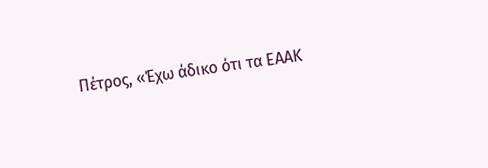Πέτρος, «Έχω άδικο ότι τα ΕΑΑΚ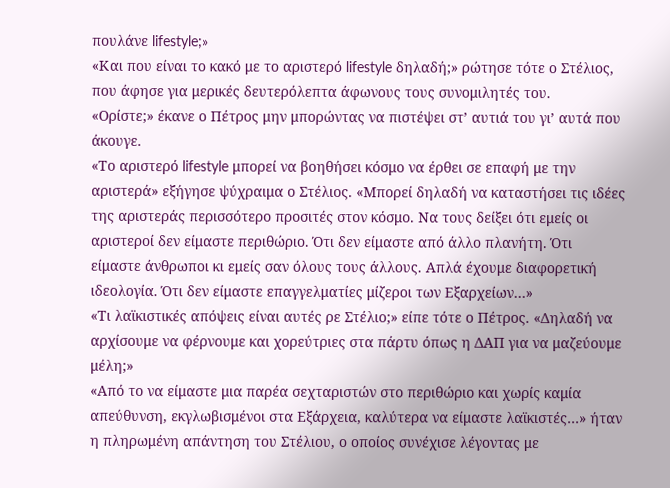πουλάνε lifestyle;»
«Και που είναι το κακό με το αριστερό lifestyle δηλαδή;» ρώτησε τότε ο Στέλιος, που άφησε για μερικές δευτερόλεπτα άφωνους τους συνομιλητές του.
«Ορίστε;» έκανε ο Πέτρος μην μπορώντας να πιστέψει στ’ αυτιά του γι’ αυτά που άκουγε.
«Το αριστερό lifestyle μπορεί να βοηθήσει κόσμο να έρθει σε επαφή με την αριστερά» εξήγησε ψύχραιμα ο Στέλιος. «Μπορεί δηλαδή να καταστήσει τις ιδέες της αριστεράς περισσότερο προσιτές στον κόσμο. Να τους δείξει ότι εμείς οι αριστεροί δεν είμαστε περιθώριο. Ότι δεν είμαστε από άλλο πλανήτη. Ότι είμαστε άνθρωποι κι εμείς σαν όλους τους άλλους. Απλά έχουμε διαφορετική ιδεολογία. Ότι δεν είμαστε επαγγελματίες μίζεροι των Εξαρχείων…»
«Τι λαϊκιστικές απόψεις είναι αυτές ρε Στέλιο;» είπε τότε ο Πέτρος. «Δηλαδή να αρχίσουμε να φέρνουμε και χορεύτριες στα πάρτυ όπως η ΔΑΠ για να μαζεύουμε μέλη;»
«Από το να είμαστε μια παρέα σεχταριστών στο περιθώριο και χωρίς καμία απεύθυνση, εκγλωβισμένοι στα Εξάρχεια, καλύτερα να είμαστε λαϊκιστές…» ήταν η πληρωμένη απάντηση του Στέλιου, ο οποίος συνέχισε λέγοντας με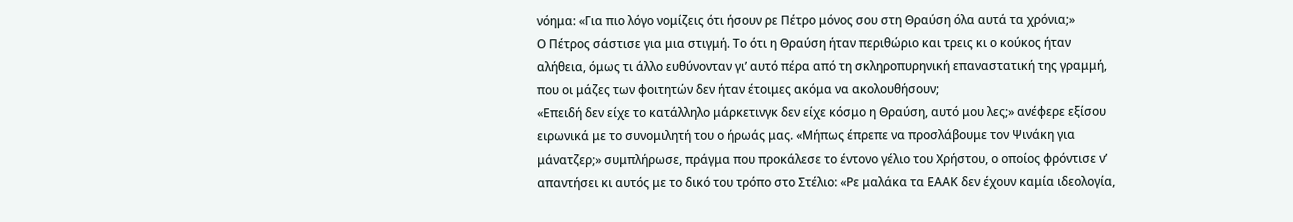νόημα: «Για πιο λόγο νομίζεις ότι ήσουν ρε Πέτρο μόνος σου στη Θραύση όλα αυτά τα χρόνια;»
Ο Πέτρος σάστισε για μια στιγμή. Το ότι η Θραύση ήταν περιθώριο και τρεις κι ο κούκος ήταν αλήθεια, όμως τι άλλο ευθύνονταν γι’ αυτό πέρα από τη σκληροπυρηνική επαναστατική της γραμμή, που οι μάζες των φοιτητών δεν ήταν έτοιμες ακόμα να ακολουθήσουν;
«Επειδή δεν είχε το κατάλληλο μάρκετινγκ δεν είχε κόσμο η Θραύση, αυτό μου λες;» ανέφερε εξίσου ειρωνικά με το συνομιλητή του ο ήρωάς μας. «Μήπως έπρεπε να προσλάβουμε τον Ψινάκη για μάνατζερ;» συμπλήρωσε, πράγμα που προκάλεσε το έντονο γέλιο του Χρήστου, ο οποίος φρόντισε ν’ απαντήσει κι αυτός με το δικό του τρόπο στο Στέλιο: «Ρε μαλάκα τα ΕΑΑΚ δεν έχουν καμία ιδεολογία,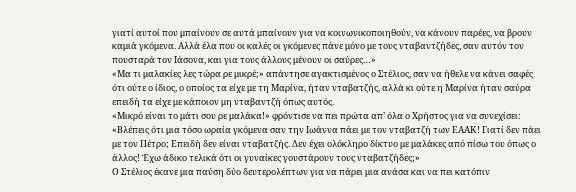γιατί αυτοί που μπαίνουν σε αυτά μπαίνουν για να κοινωνικοποιηθούν, να κάνουν παρέες, να βρουν καμιά γκόμενα. Αλλά έλα που οι καλές οι γκόμενες πάνε μόνο με τους νταβαντζήδες, σαν αυτόν τον πουσταρά τον Ιάσονα, και για τους άλλους μένουν οι σαύρες…»
«Μα τι μαλακίες λες τώρα ρε μικρέ;» απάντησε αγακτισμένος ο Στέλιος, σαν να ήθελε να κάνει σαφές ότι ούτε ο ίδιος, ο οποίος τα είχε με τη Μαρίνα, ήταν νταβατζής, αλλά κι ούτε η Μαρίνα ήταν σαύρα επειδή τα είχε με κάποιον μη νταβαντζή όπως αυτός.
«Μικρό είναι το μάτι σου ρε μαλάκα!» φρόντισε να πει πρώτα απ’ όλα ο Χρήστος για να συνεχίσει: «Βλέπεις ότι μια τόσο ωραία γκόμενα σαν την Ιωάννα πάει με τον νταβατζή των ΕΑΑΚ! Γιατί δεν πάει με τον Πέτρο; Επειδή δεν είναι νταβατζής. Δεν έχει ολόκληρο δίκτυο με μαλάκες από πίσω του όπως ο άλλος! Έχω άδικο τελικά ότι οι γυναίκες γουστάρουν τους νταβατζήδες;»
Ο Στέλιος έκανε μια παύση δύο δευτερολέπτων για να πάρει μια ανάσα και να πει κατόπιν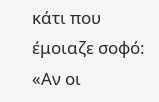κάτι που έμοιαζε σοφό: «Αν οι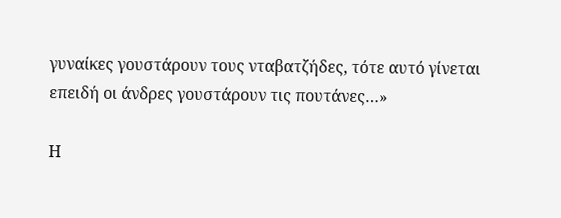γυναίκες γουστάρουν τους νταβατζήδες, τότε αυτό γίνεται επειδή οι άνδρες γουστάρουν τις πουτάνες…»

Η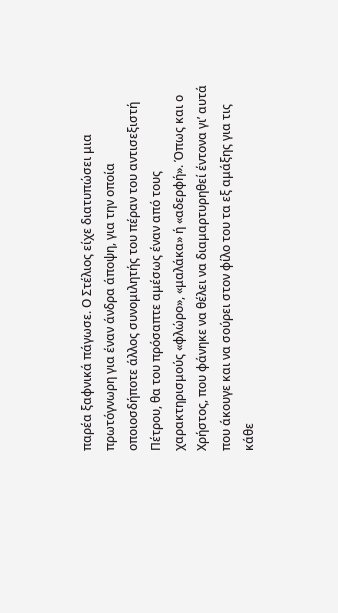παρέα ξαφνικά πάγωσε. Ο Στέλιος είχε διατυπώσει μια πρωτόγνωρη για έναν άνδρα άποψη, για την οποία οποιοσδήποτε άλλος συνομιλητής του πέραν του αντισεξιστή Πέτρου, θα του πρόσαπτε αμέσως έναν από τους χαρακτηρισμούς «φλώρο», «μαλάκα» ή «αδερφή». Όπως και ο Χρήστος, που φάνηκε να θέλει να διαμαρτυρηθεί έντονα γι’ αυτά που άκουγε και να σούρει στον φίλο του τα εξ αμάξης για τις κάθε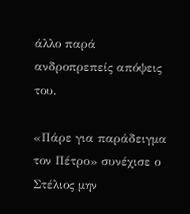άλλο παρά ανδροπρεπείς απόψεις του.

«Πάρε για παράδειγμα τον Πέτρο» συνέχισε ο Στέλιος μην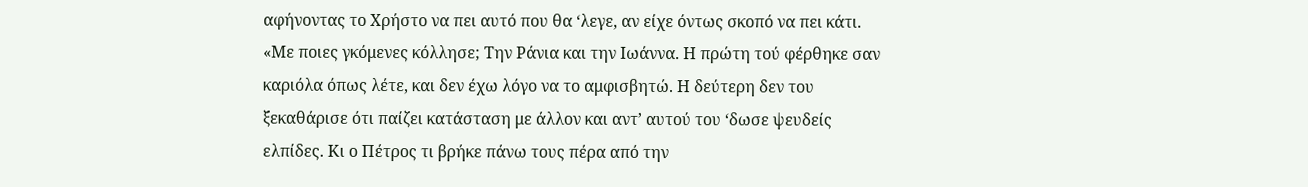αφήνοντας το Χρήστο να πει αυτό που θα ‘λεγε, αν είχε όντως σκοπό να πει κάτι. «Με ποιες γκόμενες κόλλησε; Την Ράνια και την Ιωάννα. Η πρώτη τού φέρθηκε σαν καριόλα όπως λέτε, και δεν έχω λόγο να το αμφισβητώ. Η δεύτερη δεν του ξεκαθάρισε ότι παίζει κατάσταση με άλλον και αντ’ αυτού του ‘δωσε ψευδείς ελπίδες. Κι ο Πέτρος τι βρήκε πάνω τους πέρα από την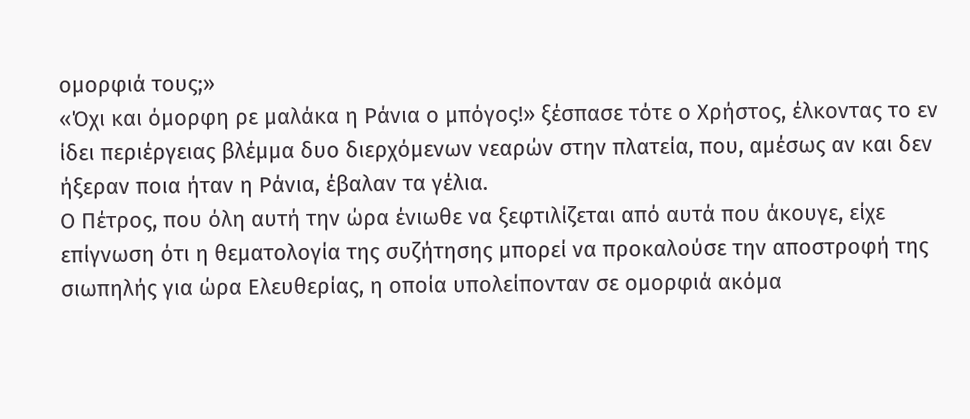ομορφιά τους;»
«Όχι και όμορφη ρε μαλάκα η Ράνια ο μπόγος!» ξέσπασε τότε ο Χρήστος, έλκοντας το εν ίδει περιέργειας βλέμμα δυο διερχόμενων νεαρών στην πλατεία, που, αμέσως αν και δεν ήξεραν ποια ήταν η Ράνια, έβαλαν τα γέλια.
Ο Πέτρος, που όλη αυτή την ώρα ένιωθε να ξεφτιλίζεται από αυτά που άκουγε, είχε επίγνωση ότι η θεματολογία της συζήτησης μπορεί να προκαλούσε την αποστροφή της σιωπηλής για ώρα Ελευθερίας, η οποία υπολείπονταν σε ομορφιά ακόμα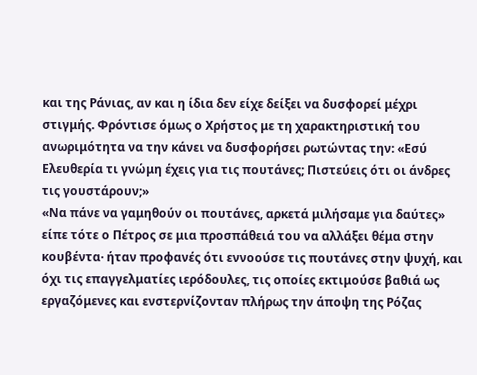και της Ράνιας, αν και η ίδια δεν είχε δείξει να δυσφορεί μέχρι στιγμής. Φρόντισε όμως ο Χρήστος με τη χαρακτηριστική του ανωριμότητα να την κάνει να δυσφορήσει ρωτώντας την: «Εσύ Ελευθερία τι γνώμη έχεις για τις πουτάνες; Πιστεύεις ότι οι άνδρες τις γουστάρουν;»
«Να πάνε να γαμηθούν οι πουτάνες, αρκετά μιλήσαμε για δαύτες» είπε τότε ο Πέτρος σε μια προσπάθειά του να αλλάξει θέμα στην κουβέντα· ήταν προφανές ότι εννοούσε τις πουτάνες στην ψυχή, και όχι τις επαγγελματίες ιερόδουλες, τις οποίες εκτιμούσε βαθιά ως εργαζόμενες και ενστερνίζονταν πλήρως την άποψη της Ρόζας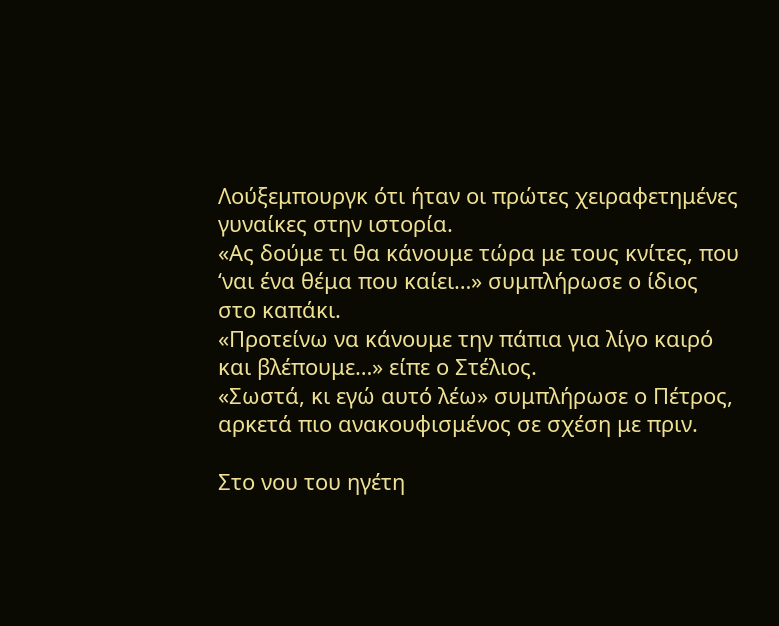Λούξεμπουργκ ότι ήταν οι πρώτες χειραφετημένες γυναίκες στην ιστορία.
«Ας δούμε τι θα κάνουμε τώρα με τους κνίτες, που ‘ναι ένα θέμα που καίει…» συμπλήρωσε ο ίδιος στο καπάκι.
«Προτείνω να κάνουμε την πάπια για λίγο καιρό και βλέπουμε…» είπε ο Στέλιος.
«Σωστά, κι εγώ αυτό λέω» συμπλήρωσε ο Πέτρος, αρκετά πιο ανακουφισμένος σε σχέση με πριν.

Στο νου του ηγέτη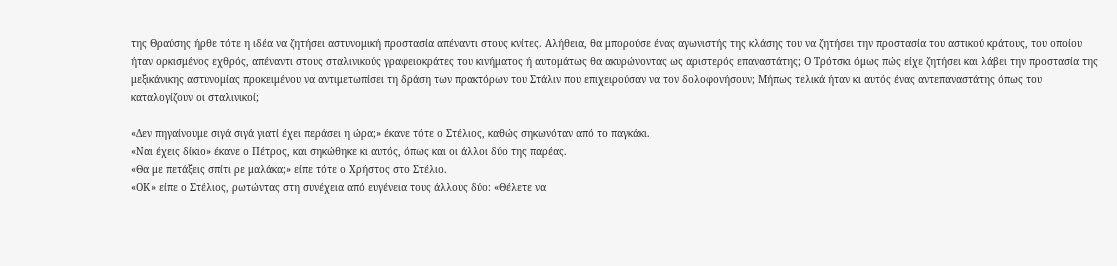της Θραύσης ήρθε τότε η ιδέα να ζητήσει αστυνομική προστασία απέναντι στους κνίτες. Αλήθεια, θα μπορούσε ένας αγωνιστής της κλάσης του να ζητήσει την προστασία του αστικού κράτους, του οποίου ήταν ορκισμένος εχθρός, απέναντι στους σταλινικούς γραφειοκράτες του κινήματος ή αυτομάτως θα ακυρώνοντας ως αριστερός επαναστάτης; Ο Τρότσκι όμως πώς είχε ζητήσει και λάβει την προστασία της μεξικάνικης αστυνομίας προκειμένου να αντιμετωπίσει τη δράση των πρακτόρων του Στάλιν που επιχειρούσαν να τον δολοφονήσουν; Μήπως τελικά ήταν κι αυτός ένας αντεπαναστάτης όπως του καταλογίζουν οι σταλινικοί;

«Δεν πηγαίνουμε σιγά σιγά γιατί έχει περάσει η ώρα;» έκανε τότε ο Στέλιος, καθώς σηκωνόταν από το παγκάκι.
«Ναι έχεις δίκιο» έκανε ο Πέτρος, και σηκώθηκε κι αυτός, όπως και οι άλλοι δύο της παρέας.
«Θα με πετάξεις σπίτι ρε μαλάκα;» είπε τότε ο Χρήστος στο Στέλιο.
«ΟΚ» είπε ο Στέλιος, ρωτώντας στη συνέχεια από ευγένεια τους άλλους δύο: «Θέλετε να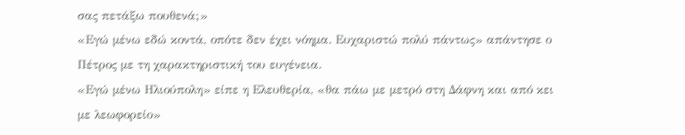σας πετάξω πουθενά;»
«Εγώ μένω εδώ κοντά, οπότε δεν έχει νόημα. Ευχαριστώ πολύ πάντως» απάντησε ο Πέτρος με τη χαρακτηριστική του ευγένεια.
«Εγώ μένω Ηλιούπολη» είπε η Ελευθερία, «θα πάω με μετρό στη Δάφνη και από κει με λεωφορείο»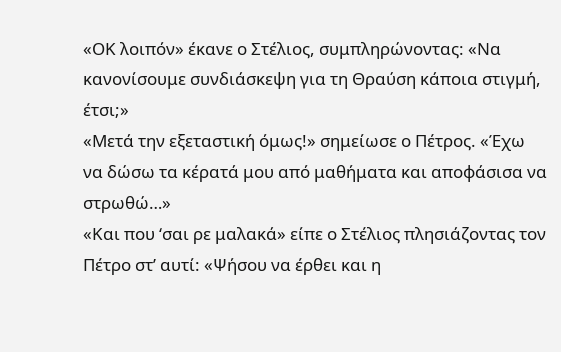«ΟΚ λοιπόν» έκανε ο Στέλιος, συμπληρώνοντας: «Να κανονίσουμε συνδιάσκεψη για τη Θραύση κάποια στιγμή, έτσι;»
«Μετά την εξεταστική όμως!» σημείωσε ο Πέτρος. «Έχω να δώσω τα κέρατά μου από μαθήματα και αποφάσισα να στρωθώ…»
«Και που ‘σαι ρε μαλακά» είπε ο Στέλιος πλησιάζοντας τον Πέτρο στ’ αυτί: «Ψήσου να έρθει και η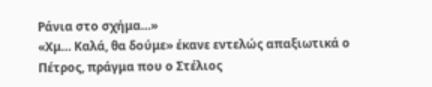Ράνια στο σχήμα…»
«Χμ… Καλά, θα δούμε» έκανε εντελώς απαξιωτικά ο Πέτρος, πράγμα που ο Στέλιος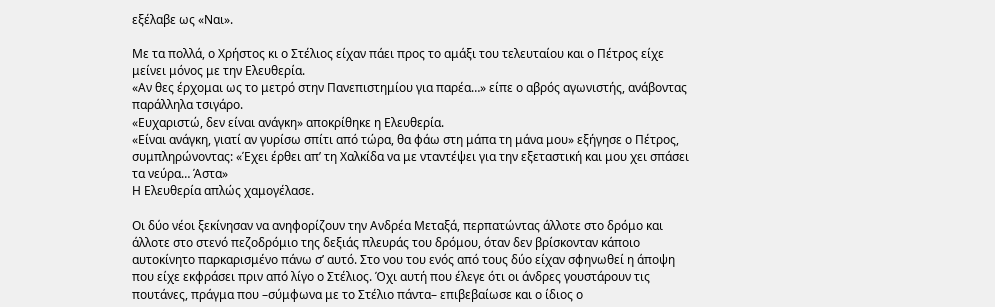εξέλαβε ως «Ναι».

Με τα πολλά, ο Χρήστος κι ο Στέλιος είχαν πάει προς το αμάξι του τελευταίου και ο Πέτρος είχε μείνει μόνος με την Ελευθερία.
«Αν θες έρχομαι ως το μετρό στην Πανεπιστημίου για παρέα…» είπε ο αβρός αγωνιστής, ανάβοντας παράλληλα τσιγάρο.
«Ευχαριστώ, δεν είναι ανάγκη» αποκρίθηκε η Ελευθερία.
«Είναι ανάγκη, γιατί αν γυρίσω σπίτι από τώρα, θα φάω στη μάπα τη μάνα μου» εξήγησε ο Πέτρος, συμπληρώνοντας: «Έχει έρθει απ’ τη Χαλκίδα να με νταντέψει για την εξεταστική και μου χει σπάσει τα νεύρα… Άστα»
Η Ελευθερία απλώς χαμογέλασε.

Οι δύο νέοι ξεκίνησαν να ανηφορίζουν την Ανδρέα Μεταξά, περπατώντας άλλοτε στο δρόμο και άλλοτε στο στενό πεζοδρόμιο της δεξιάς πλευράς του δρόμου, όταν δεν βρίσκονταν κάποιο αυτοκίνητο παρκαρισμένο πάνω σ’ αυτό. Στο νου του ενός από τους δύο είχαν σφηνωθεί η άποψη που είχε εκφράσει πριν από λίγο ο Στέλιος. Όχι αυτή που έλεγε ότι οι άνδρες γουστάρουν τις πουτάνες, πράγμα που –σύμφωνα με το Στέλιο πάντα– επιβεβαίωσε και ο ίδιος ο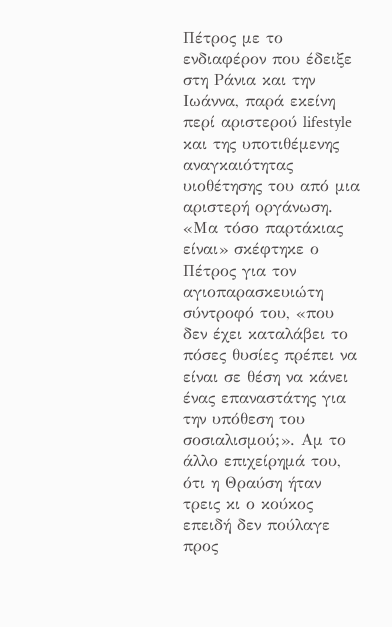Πέτρος με το ενδιαφέρον που έδειξε στη Ράνια και την Ιωάννα, παρά εκείνη περί αριστερού lifestyle και της υποτιθέμενης αναγκαιότητας υιοθέτησης του από μια αριστερή οργάνωση. «Μα τόσο παρτάκιας είναι» σκέφτηκε ο Πέτρος για τον αγιοπαρασκευιώτη σύντροφό του, «που δεν έχει καταλάβει το πόσες θυσίες πρέπει να είναι σε θέση να κάνει ένας επαναστάτης για την υπόθεση του σοσιαλισμού;». Αμ το άλλο επιχείρημά του, ότι η Θραύση ήταν τρεις κι ο κούκος επειδή δεν πούλαγε προς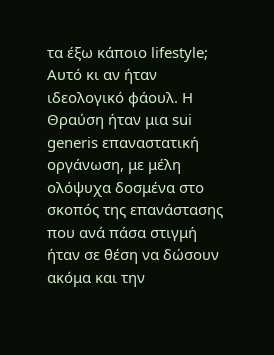τα έξω κάποιο lifestyle; Αυτό κι αν ήταν ιδεολογικό φάουλ. Η Θραύση ήταν μια sui generis επαναστατική οργάνωση, με μέλη ολόψυχα δοσμένα στο σκοπός της επανάστασης που ανά πάσα στιγμή ήταν σε θέση να δώσουν ακόμα και την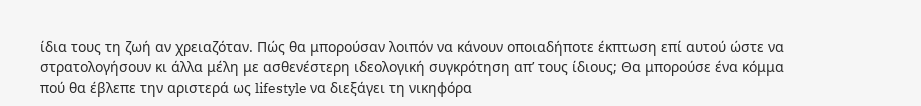ίδια τους τη ζωή αν χρειαζόταν. Πώς θα μπορούσαν λοιπόν να κάνουν οποιαδήποτε έκπτωση επί αυτού ώστε να στρατολογήσουν κι άλλα μέλη με ασθενέστερη ιδεολογική συγκρότηση απ’ τους ίδιους; Θα μπορούσε ένα κόμμα πού θα έβλεπε την αριστερά ως lifestyle να διεξάγει τη νικηφόρα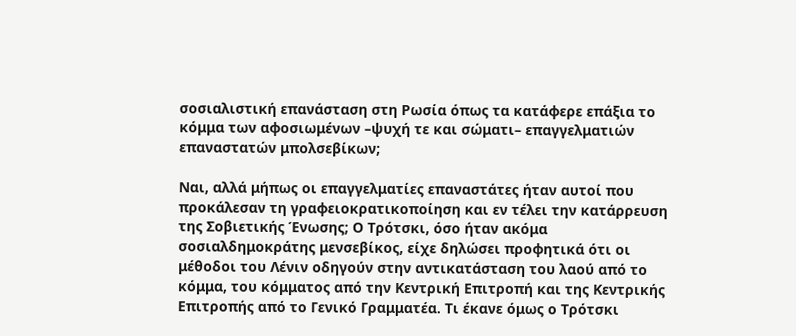σοσιαλιστική επανάσταση στη Ρωσία όπως τα κατάφερε επάξια το κόμμα των αφοσιωμένων –ψυχή τε και σώματι– επαγγελματιών επαναστατών μπολσεβίκων;

Ναι, αλλά μήπως οι επαγγελματίες επαναστάτες ήταν αυτοί που προκάλεσαν τη γραφειοκρατικοποίηση και εν τέλει την κατάρρευση της Σοβιετικής Ένωσης; Ο Τρότσκι, όσο ήταν ακόμα σοσιαλδημοκράτης μενσεβίκος, είχε δηλώσει προφητικά ότι οι μέθοδοι του Λένιν οδηγούν στην αντικατάσταση του λαού από το κόμμα, του κόμματος από την Κεντρική Επιτροπή και της Κεντρικής Επιτροπής από το Γενικό Γραμματέα. Τι έκανε όμως ο Τρότσκι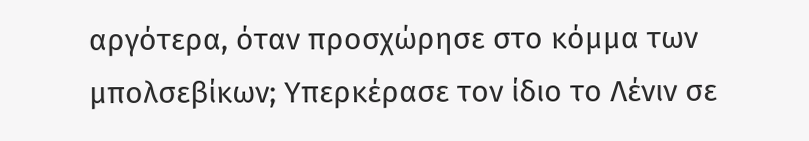αργότερα, όταν προσχώρησε στο κόμμα των μπολσεβίκων; Υπερκέρασε τον ίδιο το Λένιν σε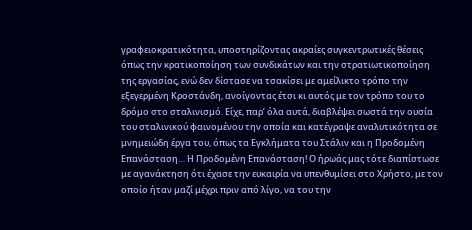γραφειοκρατικότητα, υποστηρίζοντας ακραίες συγκεντρωτικές θέσεις όπως την κρατικοποίηση των συνδικάτων και την στρατιωτικοποίηση της εργασίας, ενώ δεν δίστασε να τσακίσει με αμείλικτο τρόπο την εξεγερμένη Κροστάνδη, ανοίγοντας έτσι κι αυτός με τον τρόπο του το δρόμο στο σταλινισμό. Είχε, παρ’ όλα αυτά, διαβλέψει σωστά την ουσία του σταλινικού φαινομένου την οποία και κατέγραψε αναλυτικότητα σε μνημειώδη έργα του, όπως τα Εγκλήματα του Στάλιν και η Προδομένη Επανάσταση… Η Προδομένη Επανάσταση! Ο ήρωάς μας τότε διαπίστωσε με αγανάκτηση ότι έχασε την ευκαιρία να υπενθυμίσει στο Χρήστο, με τον οποίο ήταν μαζί μέχρι πριν από λίγο, να του την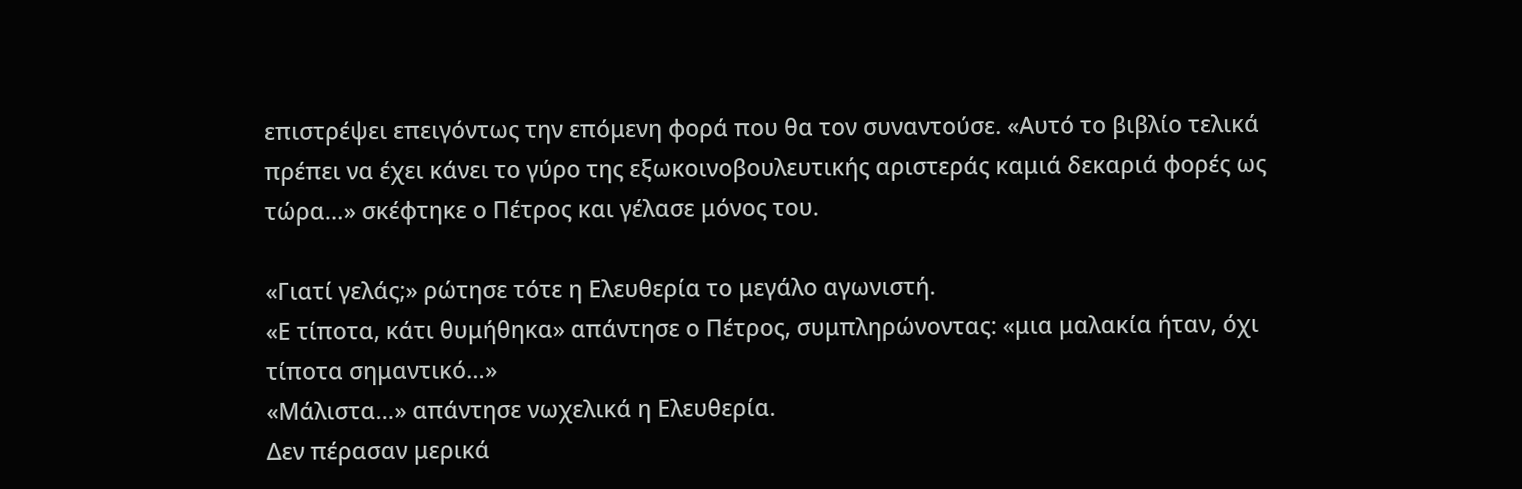επιστρέψει επειγόντως την επόμενη φορά που θα τον συναντούσε. «Αυτό το βιβλίο τελικά πρέπει να έχει κάνει το γύρο της εξωκοινοβουλευτικής αριστεράς καμιά δεκαριά φορές ως τώρα…» σκέφτηκε ο Πέτρος και γέλασε μόνος του.

«Γιατί γελάς;» ρώτησε τότε η Ελευθερία το μεγάλο αγωνιστή.
«Ε τίποτα, κάτι θυμήθηκα» απάντησε ο Πέτρος, συμπληρώνοντας: «μια μαλακία ήταν, όχι τίποτα σημαντικό…»
«Μάλιστα…» απάντησε νωχελικά η Ελευθερία.
Δεν πέρασαν μερικά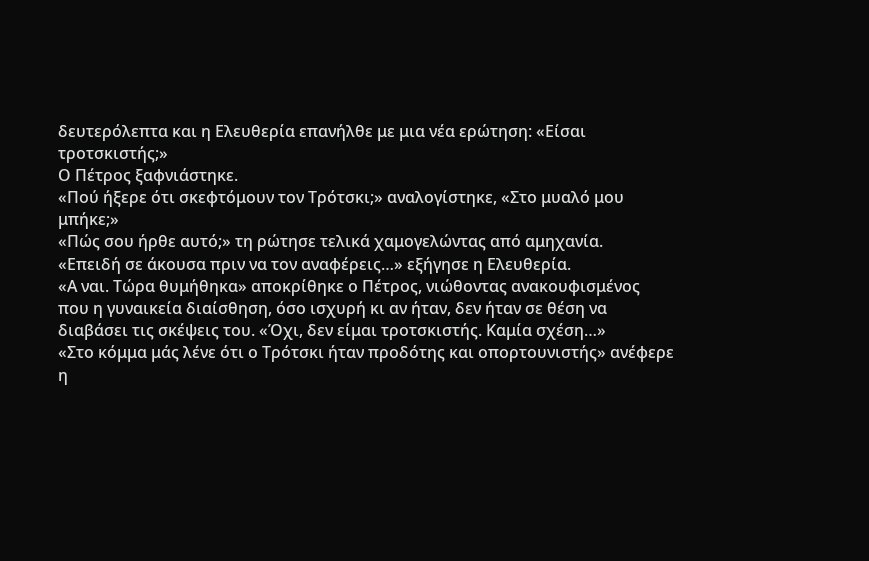δευτερόλεπτα και η Ελευθερία επανήλθε με μια νέα ερώτηση: «Είσαι τροτσκιστής;»
Ο Πέτρος ξαφνιάστηκε.
«Πού ήξερε ότι σκεφτόμουν τον Τρότσκι;» αναλογίστηκε, «Στο μυαλό μου μπήκε;»
«Πώς σου ήρθε αυτό;» τη ρώτησε τελικά χαμογελώντας από αμηχανία.
«Επειδή σε άκουσα πριν να τον αναφέρεις…» εξήγησε η Ελευθερία.
«Α ναι. Τώρα θυμήθηκα» αποκρίθηκε ο Πέτρος, νιώθοντας ανακουφισμένος που η γυναικεία διαίσθηση, όσο ισχυρή κι αν ήταν, δεν ήταν σε θέση να διαβάσει τις σκέψεις του. «Όχι, δεν είμαι τροτσκιστής. Καμία σχέση…»
«Στο κόμμα μάς λένε ότι ο Τρότσκι ήταν προδότης και οπορτουνιστής» ανέφερε η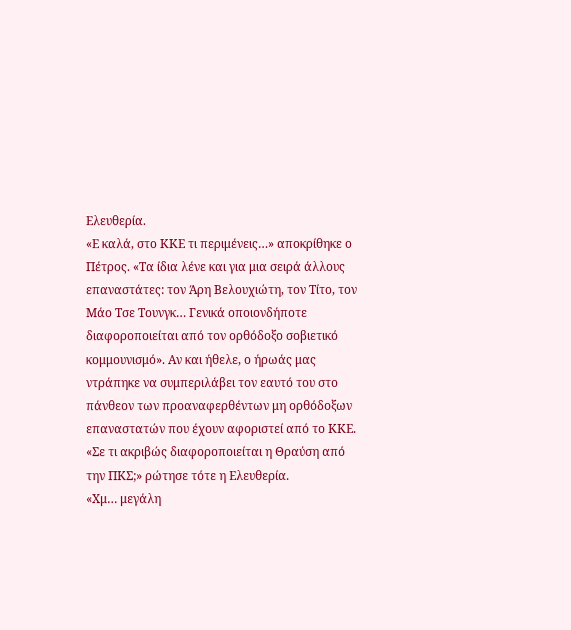Ελευθερία.
«Ε καλά, στο ΚΚΕ τι περιμένεις…» αποκρίθηκε ο Πέτρος. «Τα ίδια λένε και για μια σειρά άλλους επαναστάτες: τον Άρη Βελουχιώτη, τον Τίτο, τον Μάο Τσε Τουνγκ… Γενικά οποιονδήποτε διαφοροποιείται από τον ορθόδοξο σοβιετικό κομμουνισμό». Αν και ήθελε, ο ήρωάς μας ντράπηκε να συμπεριλάβει τον εαυτό του στο πάνθεον των προαναφερθέντων μη ορθόδοξων επαναστατών που έχουν αφοριστεί από το ΚΚΕ.
«Σε τι ακριβώς διαφοροποιείται η Θραύση από την ΠΚΣ;» ρώτησε τότε η Ελευθερία.
«Χμ… μεγάλη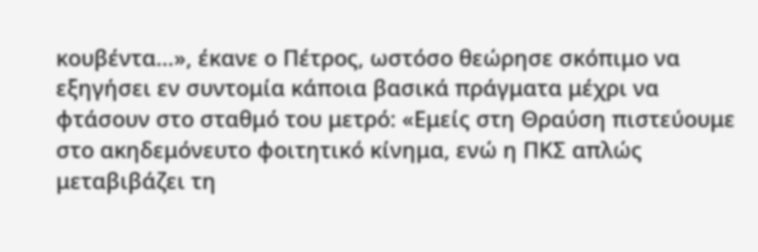κουβέντα…», έκανε ο Πέτρος, ωστόσο θεώρησε σκόπιμο να εξηγήσει εν συντομία κάποια βασικά πράγματα μέχρι να φτάσουν στο σταθμό του μετρό: «Εμείς στη Θραύση πιστεύουμε στο ακηδεμόνευτο φοιτητικό κίνημα, ενώ η ΠΚΣ απλώς μεταβιβάζει τη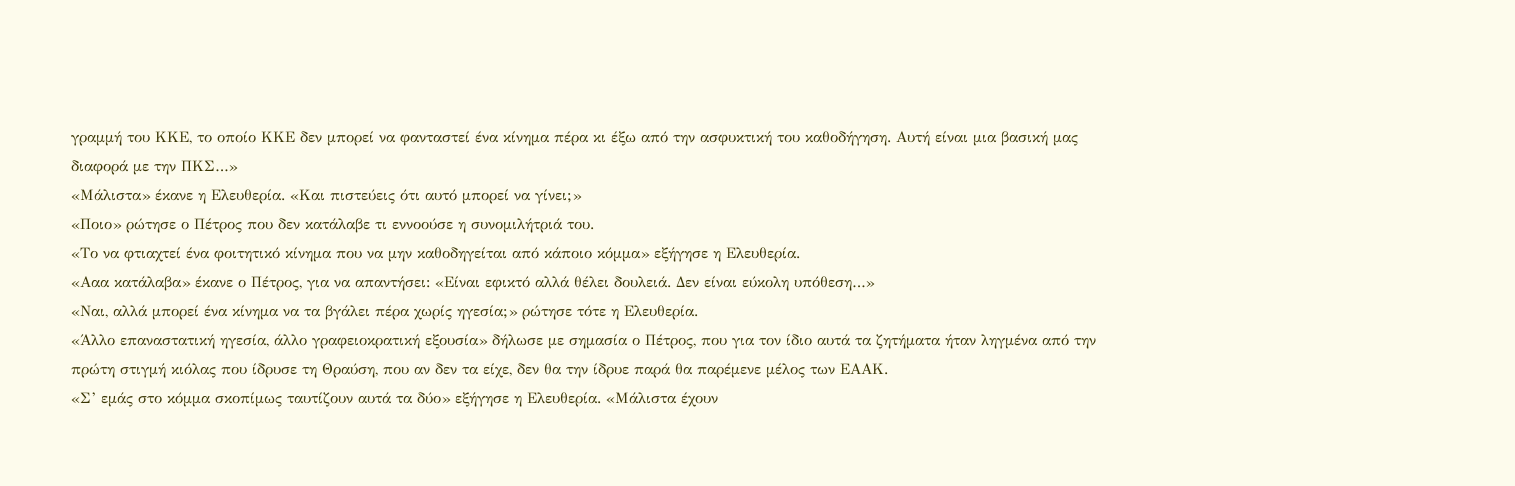γραμμή του ΚΚΕ, το οποίο ΚΚΕ δεν μπορεί να φανταστεί ένα κίνημα πέρα κι έξω από την ασφυκτική του καθοδήγηση. Αυτή είναι μια βασική μας διαφορά με την ΠΚΣ…»
«Μάλιστα» έκανε η Ελευθερία. «Και πιστεύεις ότι αυτό μπορεί να γίνει;»
«Ποιο» ρώτησε ο Πέτρος που δεν κατάλαβε τι εννοούσε η συνομιλήτριά του.
«Το να φτιαχτεί ένα φοιτητικό κίνημα που να μην καθοδηγείται από κάποιο κόμμα» εξήγησε η Ελευθερία.
«Ααα κατάλαβα» έκανε ο Πέτρος, για να απαντήσει: «Είναι εφικτό αλλά θέλει δουλειά. Δεν είναι εύκολη υπόθεση…»
«Ναι, αλλά μπορεί ένα κίνημα να τα βγάλει πέρα χωρίς ηγεσία;» ρώτησε τότε η Ελευθερία.
«Άλλο επαναστατική ηγεσία, άλλο γραφειοκρατική εξουσία» δήλωσε με σημασία ο Πέτρος, που για τον ίδιο αυτά τα ζητήματα ήταν ληγμένα από την πρώτη στιγμή κιόλας που ίδρυσε τη Θραύση, που αν δεν τα είχε, δεν θα την ίδρυε παρά θα παρέμενε μέλος των ΕΑΑΚ.
«Σ’ εμάς στο κόμμα σκοπίμως ταυτίζουν αυτά τα δύο» εξήγησε η Ελευθερία. «Μάλιστα έχουν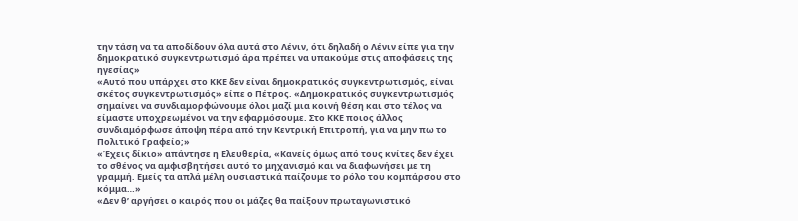την τάση να τα αποδίδουν όλα αυτά στο Λένιν, ότι δηλαδή ο Λένιν είπε για την δημοκρατικό συγκεντρωτισμό άρα πρέπει να υπακούμε στις αποφάσεις της ηγεσίας»
«Αυτό που υπάρχει στο ΚΚΕ δεν είναι δημοκρατικός συγκεντρωτισμός, είναι σκέτος συγκεντρωτισμός» είπε ο Πέτρος. «Δημοκρατικός συγκεντρωτισμός σημαίνει να συνδιαμορφώνουμε όλοι μαζί μια κοινή θέση και στο τέλος να είμαστε υποχρεωμένοι να την εφαρμόσουμε. Στο ΚΚΕ ποιος άλλος συνδιαμόρφωσε άποψη πέρα από την Κεντρική Επιτροπή, για να μην πω το Πολιτικό Γραφείο;»
«Έχεις δίκιο» απάντησε η Ελευθερία, «Κανείς όμως από τους κνίτες δεν έχει το σθένος να αμφισβητήσει αυτό το μηχανισμό και να διαφωνήσει με τη γραμμή. Εμείς τα απλά μέλη ουσιαστικά παίζουμε το ρόλο του κομπάρσου στο κόμμα…»
«Δεν θ’ αργήσει ο καιρός που οι μάζες θα παίξουν πρωταγωνιστικό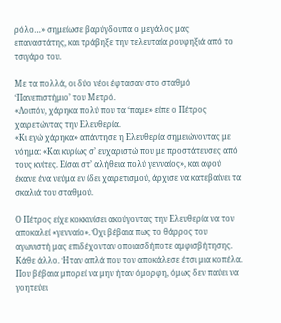ρόλο…» σημείωσε βαρύγδουπα ο μεγάλος μας επαναστάτης, και τράβηξε την τελευταία ρουφηξιά από το τσιγάρο του.

Με τα πολλά, οι δύο νέοι έφτασαν στο σταθμό ‘Πανεπιστήμιο’ του Μετρό.
«Λοιπόν, χάρηκα πολύ που τα ‘παμε» είπε ο Πέτρος χαιρετώντας την Ελευθερία.
«Κι εγώ χάρηκα» απάντησε η Ελευθερία σημειώνοντας με νόημα: «Και κυρίως σ’ ευχαριστώ που με προστάτευσες από τους κνίτες. Είσαι στ’ αλήθεια πολύ γενναίος», και αφού έκανε ένα νεύμα εν ίδει χαιρετισμού, άρχισε να κατεβαίνει τα σκαλιά του σταθμού.

Ο Πέτρος είχε κοκκινίσει ακούγοντας την Ελευθερία να τον αποκαλεί «γενναίο». Όχι βέβαια πως το θάρρος του αγωνιστή μας επιδέχονταν οποιασδήποτε αμφισβήτησης. Κάθε άλλο. Ήταν απλά που τον αποκάλεσε έτσι μια κοπέλα. Που βέβαια μπορεί να μην ήταν όμορφη, όμως δεν παύει να γοητεύει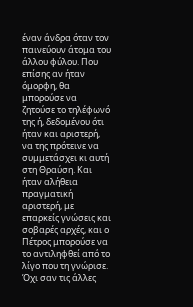έναν άνδρα όταν τον παινεύουν άτομα του άλλου φύλου. Που επίσης αν ήταν όμορφη, θα μπορούσε να ζητούσε το τηλέφωνό της ή, δεδομένου ότι ήταν και αριστερή, να της πρότεινε να συμμετάσχει κι αυτή στη Θραύση. Και ήταν αλήθεια πραγματική αριστερή, με επαρκείς γνώσεις και σοβαρές αρχές, και ο Πέτρος μπορούσε να το αντιληφθεί από το λίγο που τη γνώρισε. Όχι σαν τις άλλες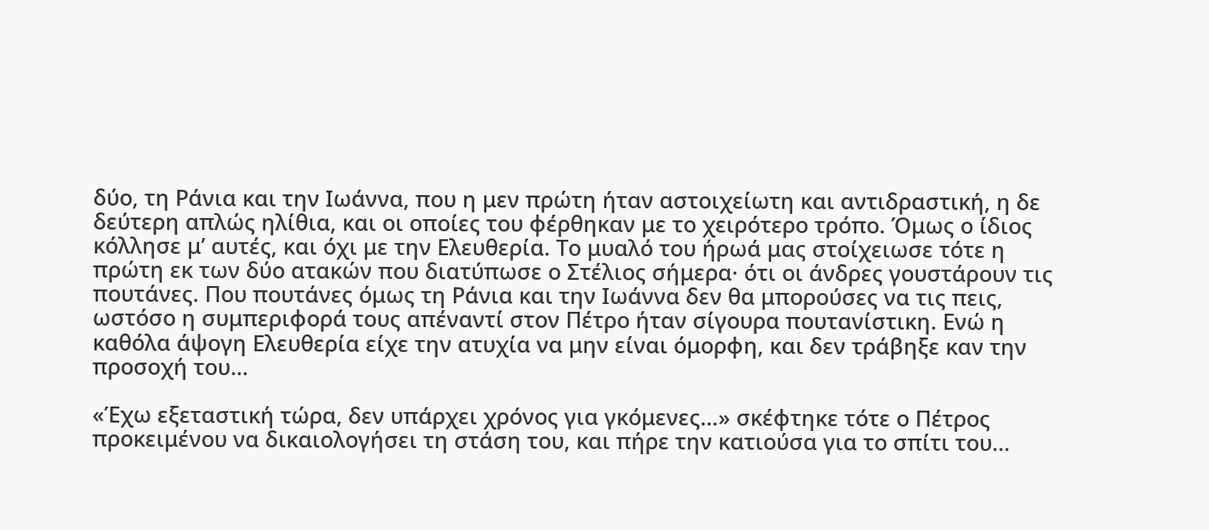δύο, τη Ράνια και την Ιωάννα, που η μεν πρώτη ήταν αστοιχείωτη και αντιδραστική, η δε δεύτερη απλώς ηλίθια, και οι οποίες του φέρθηκαν με το χειρότερο τρόπο. Όμως ο ίδιος κόλλησε μ’ αυτές, και όχι με την Ελευθερία. Το μυαλό του ήρωά μας στοίχειωσε τότε η πρώτη εκ των δύο ατακών που διατύπωσε ο Στέλιος σήμερα· ότι οι άνδρες γουστάρουν τις πουτάνες. Που πουτάνες όμως τη Ράνια και την Ιωάννα δεν θα μπορούσες να τις πεις, ωστόσο η συμπεριφορά τους απέναντί στον Πέτρο ήταν σίγουρα πουτανίστικη. Ενώ η καθόλα άψογη Ελευθερία είχε την ατυχία να μην είναι όμορφη, και δεν τράβηξε καν την προσοχή του…

«Έχω εξεταστική τώρα, δεν υπάρχει χρόνος για γκόμενες…» σκέφτηκε τότε ο Πέτρος προκειμένου να δικαιολογήσει τη στάση του, και πήρε την κατιούσα για το σπίτι του…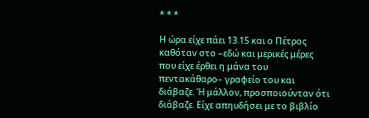* * *

Η ώρα είχε πάει 13.15 και ο Πέτρος καθόταν στο –εδώ και μερικές μέρες που είχε έρθει η μάνα του πεντακάθαρο– γραφείο του και διάβαζε. Ή μάλλον, προσποιούνταν ότι διάβαζε. Είχε απηυδήσει με το βιβλίο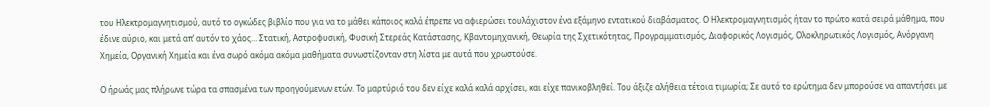του Ηλεκτρομαγνητισμού, αυτό το ογκώδες βιβλίο που για να το μάθει κάποιος καλά έπρεπε να αφιερώσει τουλάχιστον ένα εξάμηνο εντατικού διαβάσματος. Ο Ηλεκτρομαγνητισμός ήταν το πρώτο κατά σειρά μάθημα, που έδινε αύριο, και μετά απ’ αυτόν το χάος… Στατική, Αστροφυσική, Φυσική Στερεάς Κατάστασης, Κβαντομηχανική, Θεωρία της Σχετικότητας, Προγραμματισμός, Διαφορικός Λογισμός, Ολοκληρωτικός Λογισμός, Ανόργανη Χημεία, Οργανική Χημεία και ένα σωρό ακόμα ακόμα μαθήματα συνωστίζονταν στη λίστα με αυτά που χρωστούσε.

Ο ήρωάς μας πλήρωνε τώρα τα σπασμένα των προηγούμενων ετών. Το μαρτύριό του δεν είχε καλά καλά αρχίσει, και είχε πανικοβληθεί. Του άξιζε αλήθεια τέτοια τιμωρία; Σε αυτό το ερώτημα δεν μπορούσε να απαντήσει με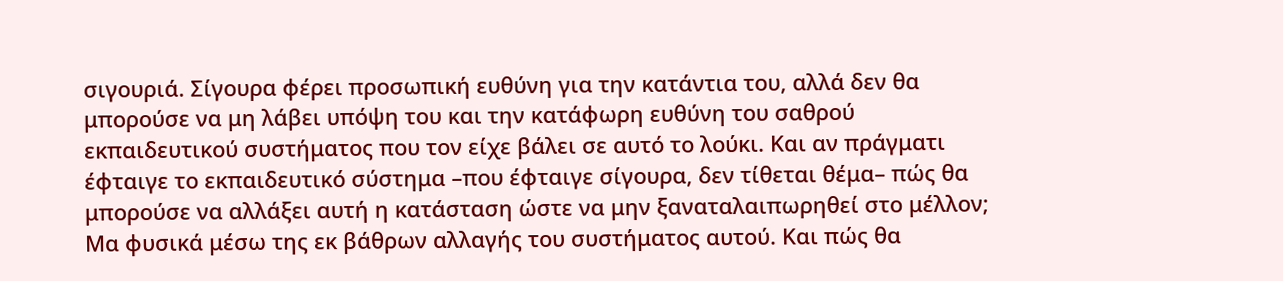σιγουριά. Σίγουρα φέρει προσωπική ευθύνη για την κατάντια του, αλλά δεν θα μπορούσε να μη λάβει υπόψη του και την κατάφωρη ευθύνη του σαθρού εκπαιδευτικού συστήματος που τον είχε βάλει σε αυτό το λούκι. Και αν πράγματι έφταιγε το εκπαιδευτικό σύστημα –που έφταιγε σίγουρα, δεν τίθεται θέμα– πώς θα μπορούσε να αλλάξει αυτή η κατάσταση ώστε να μην ξαναταλαιπωρηθεί στο μέλλον; Μα φυσικά μέσω της εκ βάθρων αλλαγής του συστήματος αυτού. Και πώς θα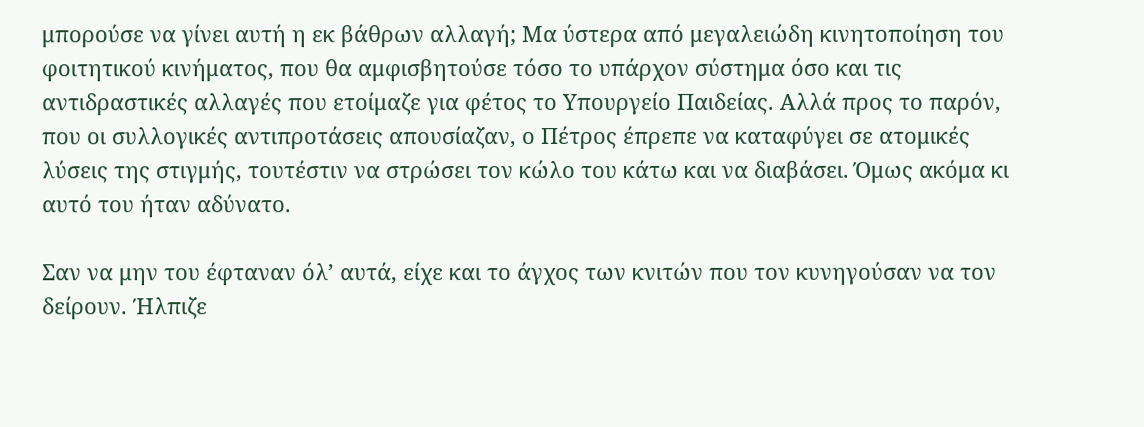μπορούσε να γίνει αυτή η εκ βάθρων αλλαγή; Μα ύστερα από μεγαλειώδη κινητοποίηση του φοιτητικού κινήματος, που θα αμφισβητούσε τόσο το υπάρχον σύστημα όσο και τις αντιδραστικές αλλαγές που ετοίμαζε για φέτος το Υπουργείο Παιδείας. Αλλά προς το παρόν, που οι συλλογικές αντιπροτάσεις απουσίαζαν, ο Πέτρος έπρεπε να καταφύγει σε ατομικές λύσεις της στιγμής, τουτέστιν να στρώσει τον κώλο του κάτω και να διαβάσει. Όμως ακόμα κι αυτό του ήταν αδύνατο.

Σαν να μην του έφταναν όλ’ αυτά, είχε και το άγχος των κνιτών που τον κυνηγούσαν να τον δείρουν. Ήλπιζε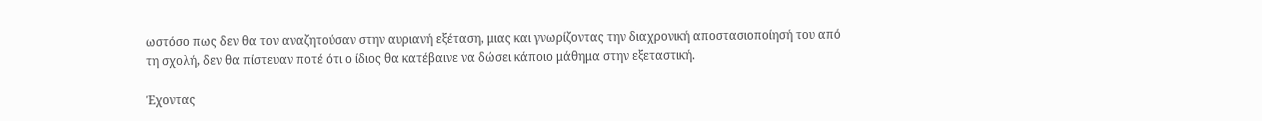ωστόσο πως δεν θα τον αναζητούσαν στην αυριανή εξέταση, μιας και γνωρίζοντας την διαχρονική αποστασιοποίησή του από τη σχολή, δεν θα πίστευαν ποτέ ότι ο ίδιος θα κατέβαινε να δώσει κάποιο μάθημα στην εξεταστική.

Έχοντας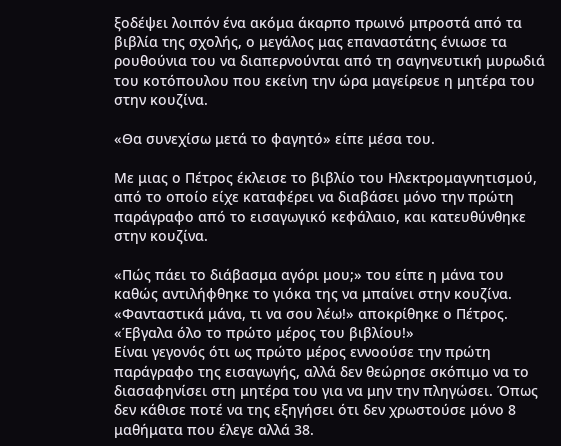ξοδέψει λοιπόν ένα ακόμα άκαρπο πρωινό μπροστά από τα βιβλία της σχολής, ο μεγάλος μας επαναστάτης ένιωσε τα ρουθούνια του να διαπερνούνται από τη σαγηνευτική μυρωδιά του κοτόπουλου που εκείνη την ώρα μαγείρευε η μητέρα του στην κουζίνα.

«Θα συνεχίσω μετά το φαγητό» είπε μέσα του.

Με μιας ο Πέτρος έκλεισε το βιβλίο του Ηλεκτρομαγνητισμού, από το οποίο είχε καταφέρει να διαβάσει μόνο την πρώτη παράγραφο από το εισαγωγικό κεφάλαιο, και κατευθύνθηκε στην κουζίνα.

«Πώς πάει το διάβασμα αγόρι μου;» του είπε η μάνα του καθώς αντιλήφθηκε το γιόκα της να μπαίνει στην κουζίνα.
«Φανταστικά μάνα, τι να σου λέω!» αποκρίθηκε ο Πέτρος. «Έβγαλα όλο το πρώτο μέρος του βιβλίου!»
Είναι γεγονός ότι ως πρώτο μέρος εννοούσε την πρώτη παράγραφο της εισαγωγής, αλλά δεν θεώρησε σκόπιμο να το διασαφηνίσει στη μητέρα του για να μην την πληγώσει. Όπως δεν κάθισε ποτέ να της εξηγήσει ότι δεν χρωστούσε μόνο 8 μαθήματα που έλεγε αλλά 38.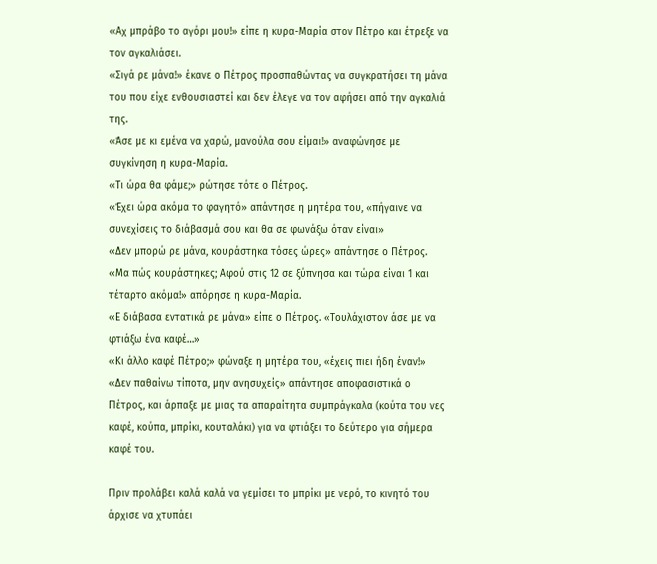«Αχ μπράβο το αγόρι μου!» είπε η κυρα-Μαρία στον Πέτρο και έτρεξε να τον αγκαλιάσει.
«Σιγά ρε μάνα!» έκανε ο Πέτρος προσπαθώντας να συγκρατήσει τη μάνα του που είχε ενθουσιαστεί και δεν έλεγε να τον αφήσει από την αγκαλιά της.
«Άσε με κι εμένα να χαρώ, μανούλα σου είμαι!» αναφώνησε με συγκίνηση η κυρα-Μαρία.
«Τι ώρα θα φάμε;» ρώτησε τότε ο Πέτρος.
«Έχει ώρα ακόμα το φαγητό» απάντησε η μητέρα του, «πήγαινε να συνεχίσεις το διάβασμά σου και θα σε φωνάξω όταν είναι»
«Δεν μπορώ ρε μάνα, κουράστηκα τόσες ώρες» απάντησε ο Πέτρος.
«Μα πώς κουράστηκες; Αφού στις 12 σε ξύπνησα και τώρα είναι 1 και τέταρτο ακόμα!» απόρησε η κυρα-Μαρία.
«Ε διάβασα εντατικά ρε μάνα» είπε ο Πέτρος. «Τουλάχιστον άσε με να φτιάξω ένα καφέ…»
«Κι άλλο καφέ Πέτρο;» φώναξε η μητέρα του, «έχεις πιει ήδη έναν!»
«Δεν παθαίνω τίποτα, μην ανησυχείς» απάντησε αποφασιστικά ο Πέτρος, και άρπαξε με μιας τα απαραίτητα συμπράγκαλα (κούτα του νες καφέ, κούπα, μπρίκι, κουταλάκι) για να φτιάξει το δεύτερο για σήμερα καφέ του.

Πριν προλάβει καλά καλά να γεμίσει το μπρίκι με νερό, το κινητό του άρχισε να χτυπάει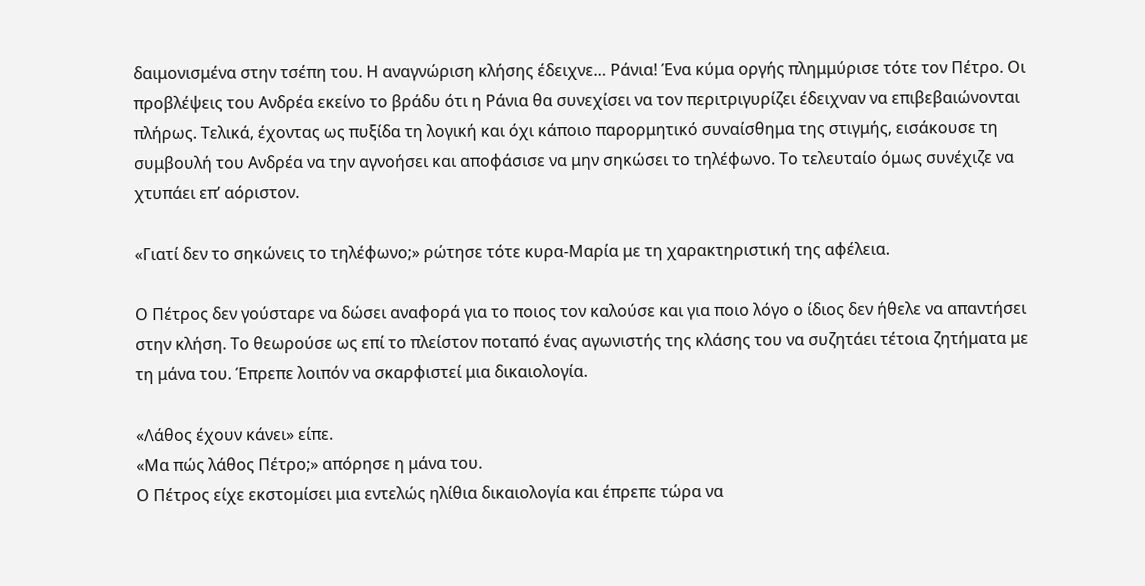δαιμονισμένα στην τσέπη του. Η αναγνώριση κλήσης έδειχνε… Ράνια! Ένα κύμα οργής πλημμύρισε τότε τον Πέτρο. Οι προβλέψεις του Ανδρέα εκείνο το βράδυ ότι η Ράνια θα συνεχίσει να τον περιτριγυρίζει έδειχναν να επιβεβαιώνονται πλήρως. Τελικά, έχοντας ως πυξίδα τη λογική και όχι κάποιο παρορμητικό συναίσθημα της στιγμής, εισάκουσε τη συμβουλή του Ανδρέα να την αγνοήσει και αποφάσισε να μην σηκώσει το τηλέφωνο. Το τελευταίο όμως συνέχιζε να χτυπάει επ’ αόριστον.

«Γιατί δεν το σηκώνεις το τηλέφωνο;» ρώτησε τότε κυρα-Μαρία με τη χαρακτηριστική της αφέλεια.

Ο Πέτρος δεν γούσταρε να δώσει αναφορά για το ποιος τον καλούσε και για ποιο λόγο ο ίδιος δεν ήθελε να απαντήσει στην κλήση. Το θεωρούσε ως επί το πλείστον ποταπό ένας αγωνιστής της κλάσης του να συζητάει τέτοια ζητήματα με τη μάνα του. Έπρεπε λοιπόν να σκαρφιστεί μια δικαιολογία.

«Λάθος έχουν κάνει» είπε.
«Μα πώς λάθος Πέτρο;» απόρησε η μάνα του.
Ο Πέτρος είχε εκστομίσει μια εντελώς ηλίθια δικαιολογία και έπρεπε τώρα να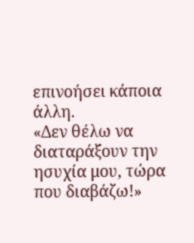επινοήσει κάποια άλλη.
«Δεν θέλω να διαταράξουν την ησυχία μου, τώρα που διαβάζω!»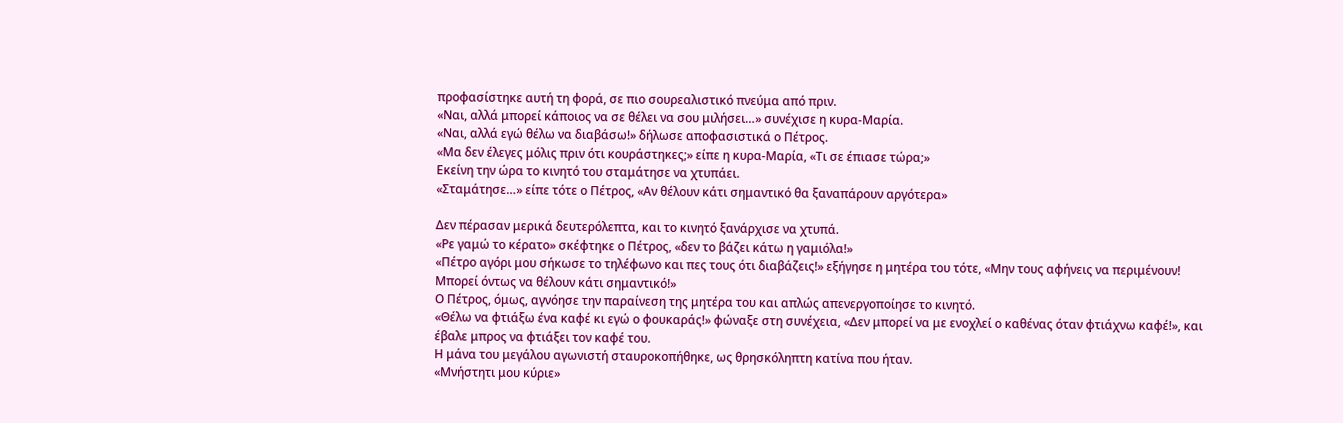προφασίστηκε αυτή τη φορά, σε πιο σουρεαλιστικό πνεύμα από πριν.
«Ναι, αλλά μπορεί κάποιος να σε θέλει να σου μιλήσει…» συνέχισε η κυρα-Μαρία.
«Ναι, αλλά εγώ θέλω να διαβάσω!» δήλωσε αποφασιστικά ο Πέτρος.
«Μα δεν έλεγες μόλις πριν ότι κουράστηκες;» είπε η κυρα-Μαρία, «Τι σε έπιασε τώρα;»
Εκείνη την ώρα το κινητό του σταμάτησε να χτυπάει.
«Σταμάτησε…» είπε τότε ο Πέτρος, «Αν θέλουν κάτι σημαντικό θα ξαναπάρουν αργότερα»

Δεν πέρασαν μερικά δευτερόλεπτα, και το κινητό ξανάρχισε να χτυπά.
«Ρε γαμώ το κέρατο» σκέφτηκε ο Πέτρος, «δεν το βάζει κάτω η γαμιόλα!»
«Πέτρο αγόρι μου σήκωσε το τηλέφωνο και πες τους ότι διαβάζεις!» εξήγησε η μητέρα του τότε, «Μην τους αφήνεις να περιμένουν! Μπορεί όντως να θέλουν κάτι σημαντικό!»
Ο Πέτρος, όμως, αγνόησε την παραίνεση της μητέρα του και απλώς απενεργοποίησε το κινητό.
«Θέλω να φτιάξω ένα καφέ κι εγώ ο φουκαράς!» φώναξε στη συνέχεια, «Δεν μπορεί να με ενοχλεί ο καθένας όταν φτιάχνω καφέ!», και έβαλε μπρος να φτιάξει τον καφέ του.
Η μάνα του μεγάλου αγωνιστή σταυροκοπήθηκε, ως θρησκόληπτη κατίνα που ήταν.
«Μνήστητι μου κύριε»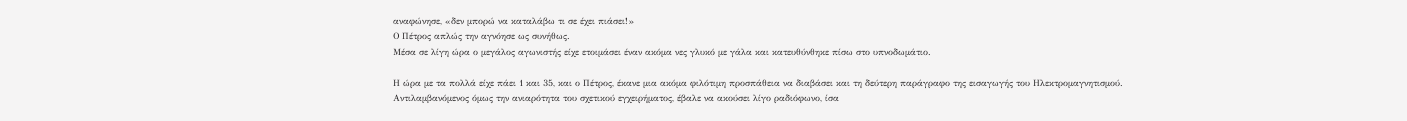αναφώνησε, «δεν μπορώ να καταλάβω τι σε έχει πιάσει!»
Ο Πέτρος απλώς την αγνόησε ως συνήθως.
Μέσα σε λίγη ώρα ο μεγάλος αγωνιστής είχε ετοιμάσει έναν ακόμα νες γλυκό με γάλα και κατευθύνθηκε πίσω στο υπνοδωμάτιο.

Η ώρα με τα πολλά είχε πάει 1 και 35, και ο Πέτρος, έκανε μια ακόμα φιλότιμη προσπάθεια να διαβάσει και τη δεύτερη παράγραφο της εισαγωγής του Ηλεκτρομαγνητισμού. Αντιλαμβανόμενος όμως την ανιαρότητα του σχετικού εγχειρήματος, έβαλε να ακούσει λίγο ραδιόφωνο, ίσα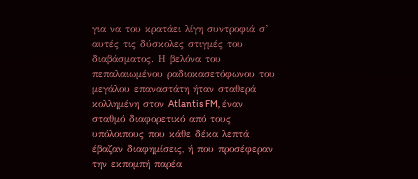για να του κρατάει λίγη συντροφιά σ’ αυτές τις δύσκολες στιγμές του διαβάσματος. Η βελόνα του πεπαλαιωμένου ραδιοκασετόφωνου του μεγάλου επαναστάτη ήταν σταθερά κολλημένη στον Atlantis FM, έναν σταθμό διαφορετικό από τους υπόλοιπους που κάθε δέκα λεπτά έβαζαν διαφημίσεις, ή που προσέφεραν την εκπομπή παρέα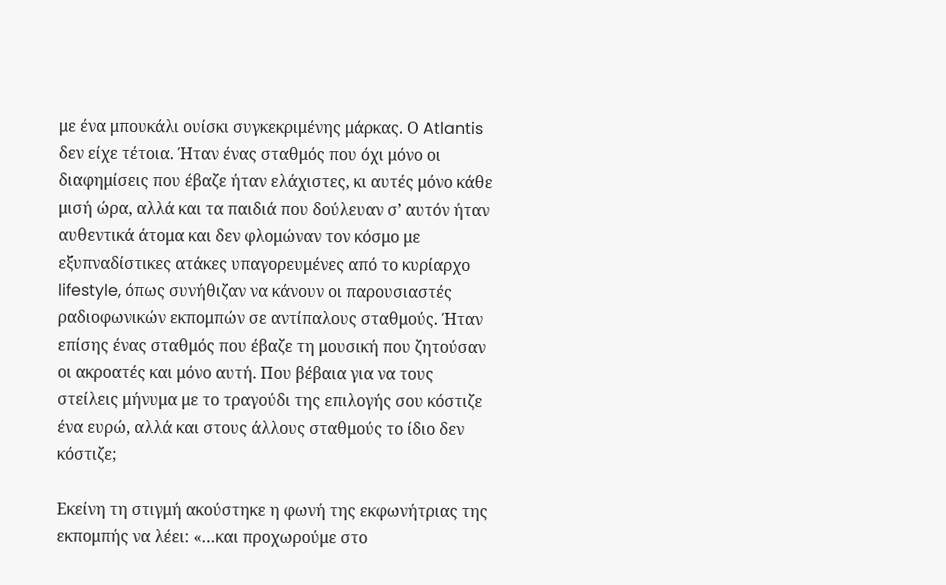με ένα μπουκάλι ουίσκι συγκεκριμένης μάρκας. Ο Atlantis δεν είχε τέτοια. Ήταν ένας σταθμός που όχι μόνο οι διαφημίσεις που έβαζε ήταν ελάχιστες, κι αυτές μόνο κάθε μισή ώρα, αλλά και τα παιδιά που δούλευαν σ’ αυτόν ήταν αυθεντικά άτομα και δεν φλομώναν τον κόσμο με εξυπναδίστικες ατάκες υπαγορευμένες από το κυρίαρχο lifestyle, όπως συνήθιζαν να κάνουν οι παρουσιαστές ραδιοφωνικών εκπομπών σε αντίπαλους σταθμούς. Ήταν επίσης ένας σταθμός που έβαζε τη μουσική που ζητούσαν οι ακροατές και μόνο αυτή. Που βέβαια για να τους στείλεις μήνυμα με το τραγούδι της επιλογής σου κόστιζε ένα ευρώ, αλλά και στους άλλους σταθμούς το ίδιο δεν κόστιζε;

Εκείνη τη στιγμή ακούστηκε η φωνή της εκφωνήτριας της εκπομπής να λέει: «…και προχωρούμε στο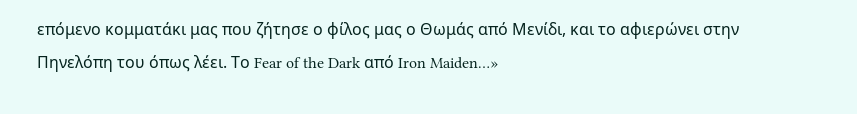επόμενο κομματάκι μας που ζήτησε ο φίλος μας ο Θωμάς από Μενίδι, και το αφιερώνει στην Πηνελόπη του όπως λέει. Το Fear of the Dark από Iron Maiden…»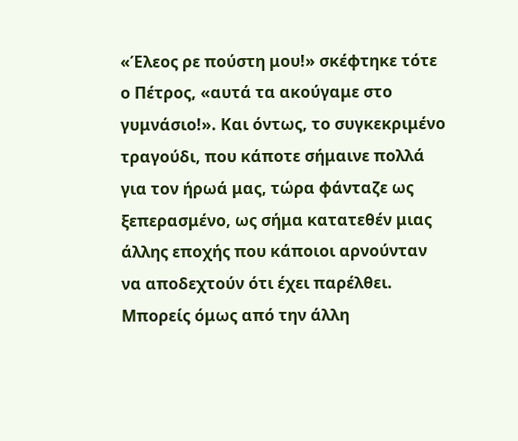«Έλεος ρε πούστη μου!» σκέφτηκε τότε ο Πέτρος, «αυτά τα ακούγαμε στο γυμνάσιο!». Και όντως, το συγκεκριμένο τραγούδι, που κάποτε σήμαινε πολλά για τον ήρωά μας, τώρα φάνταζε ως ξεπερασμένο, ως σήμα κατατεθέν μιας άλλης εποχής που κάποιοι αρνούνταν να αποδεχτούν ότι έχει παρέλθει. Μπορείς όμως από την άλλη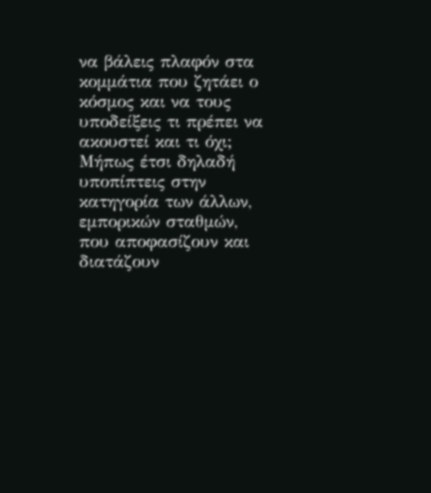να βάλεις πλαφόν στα κομμάτια που ζητάει ο κόσμος και να τους υποδείξεις τι πρέπει να ακουστεί και τι όχι; Μήπως έτσι δηλαδή υποπίπτεις στην κατηγορία των άλλων, εμπορικών σταθμών, που αποφασίζουν και διατάζουν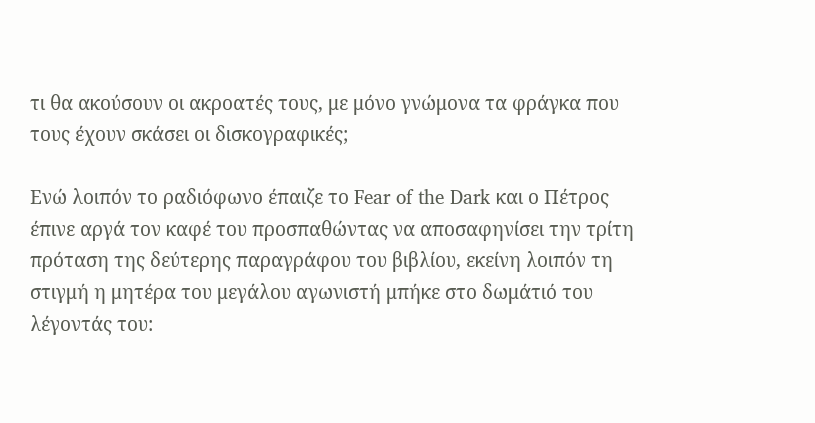τι θα ακούσουν οι ακροατές τους, με μόνο γνώμονα τα φράγκα που τους έχουν σκάσει οι δισκογραφικές;

Ενώ λοιπόν το ραδιόφωνο έπαιζε το Fear of the Dark και ο Πέτρος έπινε αργά τον καφέ του προσπαθώντας να αποσαφηνίσει την τρίτη πρόταση της δεύτερης παραγράφου του βιβλίου, εκείνη λοιπόν τη στιγμή η μητέρα του μεγάλου αγωνιστή μπήκε στο δωμάτιό του λέγοντάς του: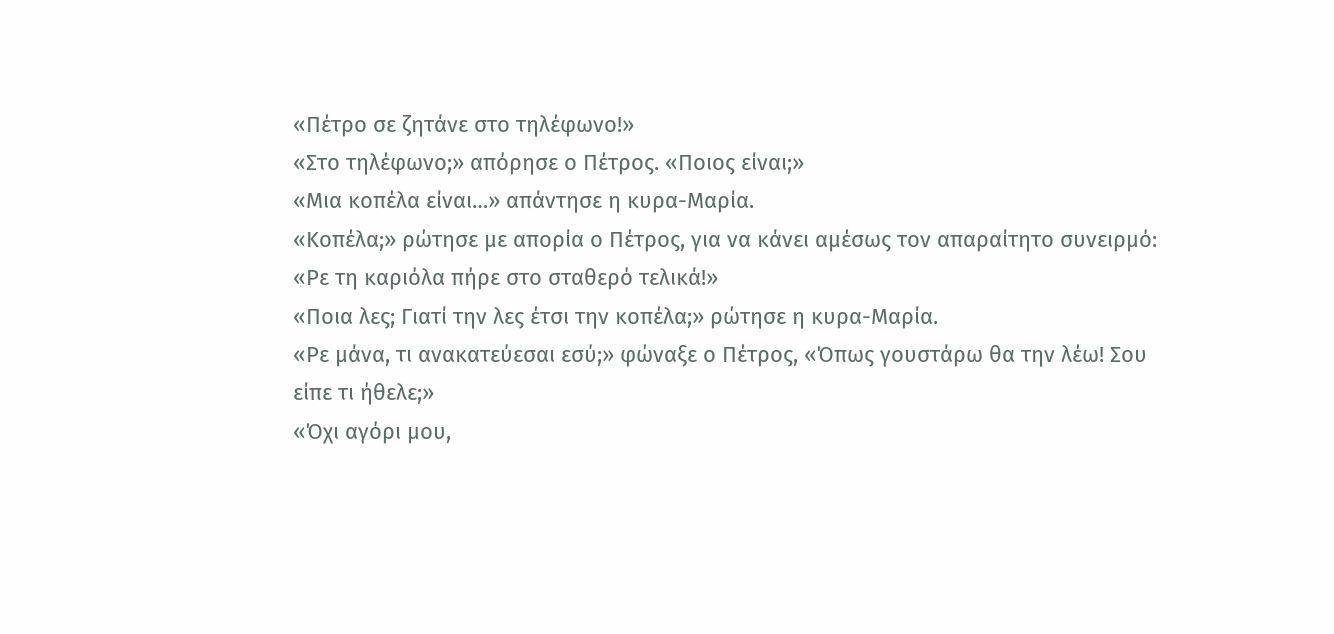«Πέτρο σε ζητάνε στο τηλέφωνο!»
«Στο τηλέφωνο;» απόρησε ο Πέτρος. «Ποιος είναι;»
«Μια κοπέλα είναι…» απάντησε η κυρα-Μαρία.
«Κοπέλα;» ρώτησε με απορία ο Πέτρος, για να κάνει αμέσως τον απαραίτητο συνειρμό: «Ρε τη καριόλα πήρε στο σταθερό τελικά!»
«Ποια λες; Γιατί την λες έτσι την κοπέλα;» ρώτησε η κυρα-Μαρία.
«Ρε μάνα, τι ανακατεύεσαι εσύ;» φώναξε ο Πέτρος, «Όπως γουστάρω θα την λέω! Σου είπε τι ήθελε;»
«Όχι αγόρι μου,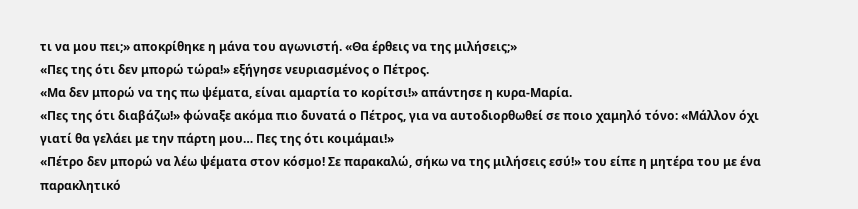τι να μου πει;» αποκρίθηκε η μάνα του αγωνιστή. «Θα έρθεις να της μιλήσεις;»
«Πες της ότι δεν μπορώ τώρα!» εξήγησε νευριασμένος ο Πέτρος.
«Μα δεν μπορώ να της πω ψέματα, είναι αμαρτία το κορίτσι!» απάντησε η κυρα-Μαρία.
«Πες της ότι διαβάζω!» φώναξε ακόμα πιο δυνατά ο Πέτρος, για να αυτοδιορθωθεί σε ποιο χαμηλό τόνο: «Μάλλον όχι γιατί θα γελάει με την πάρτη μου… Πες της ότι κοιμάμαι!»
«Πέτρο δεν μπορώ να λέω ψέματα στον κόσμο! Σε παρακαλώ, σήκω να της μιλήσεις εσύ!» του είπε η μητέρα του με ένα παρακλητικό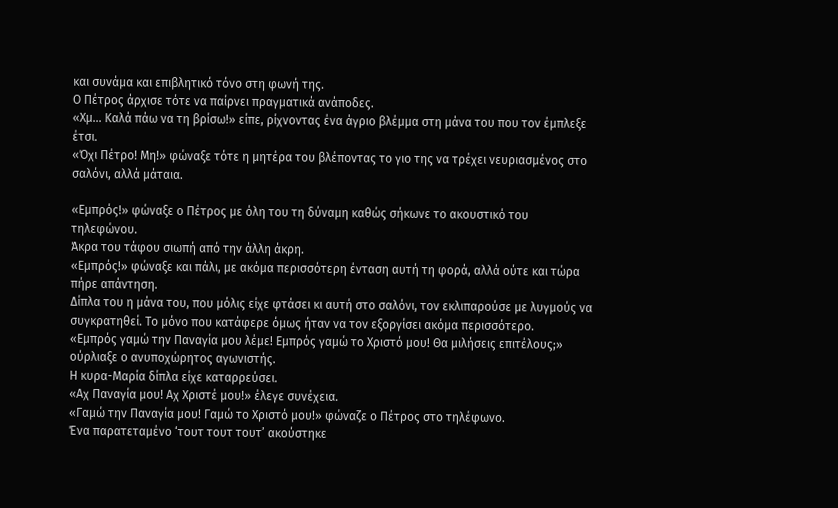και συνάμα και επιβλητικό τόνο στη φωνή της.
Ο Πέτρος άρχισε τότε να παίρνει πραγματικά ανάποδες.
«Χμ… Καλά πάω να τη βρίσω!» είπε, ρίχνοντας ένα άγριο βλέμμα στη μάνα του που τον έμπλεξε έτσι.
«Όχι Πέτρο! Μη!» φώναξε τότε η μητέρα του βλέποντας το γιο της να τρέχει νευριασμένος στο σαλόνι, αλλά μάταια.

«Εμπρός!» φώναξε ο Πέτρος με όλη του τη δύναμη καθώς σήκωνε το ακουστικό του τηλεφώνου.
Άκρα του τάφου σιωπή από την άλλη άκρη.
«Εμπρός!» φώναξε και πάλι, με ακόμα περισσότερη ένταση αυτή τη φορά, αλλά ούτε και τώρα πήρε απάντηση.
Δίπλα του η μάνα του, που μόλις είχε φτάσει κι αυτή στο σαλόνι, τον εκλιπαρούσε με λυγμούς να συγκρατηθεί. Το μόνο που κατάφερε όμως ήταν να τον εξοργίσει ακόμα περισσότερο.
«Εμπρός γαμώ την Παναγία μου λέμε! Εμπρός γαμώ το Χριστό μου! Θα μιλήσεις επιτέλους;» ούρλιαξε ο ανυποχώρητος αγωνιστής.
Η κυρα-Μαρία δίπλα είχε καταρρεύσει.
«Αχ Παναγία μου! Αχ Χριστέ μου!» έλεγε συνέχεια.
«Γαμώ την Παναγία μου! Γαμώ το Χριστό μου!» φώναζε ο Πέτρος στο τηλέφωνο.
Ένα παρατεταμένο ‘τουτ τουτ τουτ’ ακούστηκε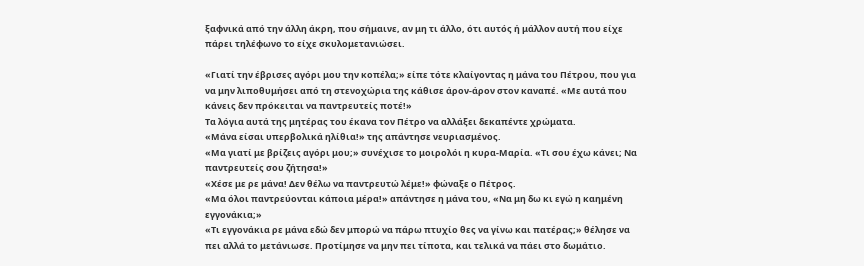ξαφνικά από την άλλη άκρη, που σήμαινε, αν μη τι άλλο, ότι αυτός ή μάλλον αυτή που είχε πάρει τηλέφωνο το είχε σκυλομετανιώσει.

«Γιατί την έβρισες αγόρι μου την κοπέλα;» είπε τότε κλαίγοντας η μάνα του Πέτρου, που για να μην λιποθυμήσει από τη στενοχώρια της κάθισε άρον-άρον στον καναπέ. «Με αυτά που κάνεις δεν πρόκειται να παντρευτείς ποτέ!»
Τα λόγια αυτά της μητέρας του έκανα τον Πέτρο να αλλάξει δεκαπέντε χρώματα.
«Μάνα είσαι υπερβολικά ηλίθια!» της απάντησε νευριασμένος.
«Μα γιατί με βρίζεις αγόρι μου;» συνέχισε το μοιρολόι η κυρα-Μαρία. «Τι σου έχω κάνει; Να παντρευτείς σου ζήτησα!»
«Χέσε με ρε μάνα! Δεν θέλω να παντρευτώ λέμε!» φώναξε ο Πέτρος.
«Μα όλοι παντρεύονται κάποια μέρα!» απάντησε η μάνα του, «Να μη δω κι εγώ η καημένη εγγονάκια;»
«Τι εγγονάκια ρε μάνα εδώ δεν μπορώ να πάρω πτυχίο θες να γίνω και πατέρας;» θέλησε να πει αλλά το μετάνιωσε. Προτίμησε να μην πει τίποτα, και τελικά να πάει στο δωμάτιο.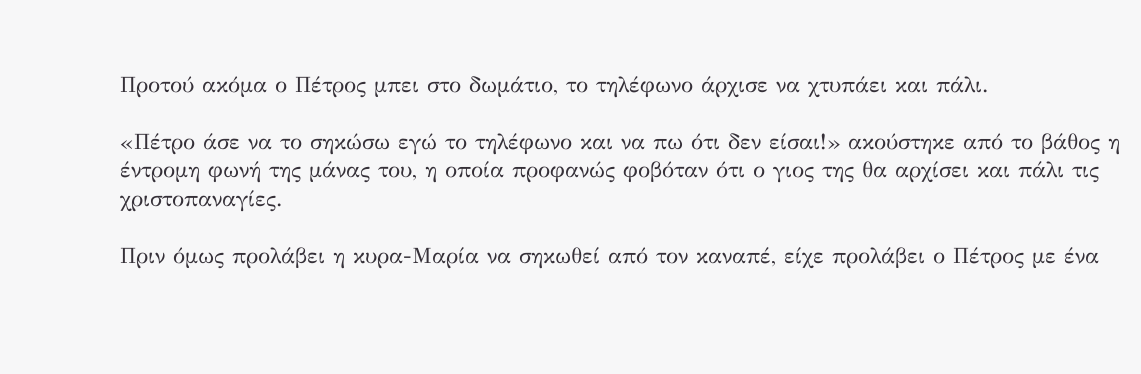Προτού ακόμα ο Πέτρος μπει στο δωμάτιο, το τηλέφωνο άρχισε να χτυπάει και πάλι.

«Πέτρο άσε να το σηκώσω εγώ το τηλέφωνο και να πω ότι δεν είσαι!» ακούστηκε από το βάθος η έντρομη φωνή της μάνας του, η οποία προφανώς φοβόταν ότι ο γιος της θα αρχίσει και πάλι τις χριστοπαναγίες.

Πριν όμως προλάβει η κυρα-Μαρία να σηκωθεί από τον καναπέ, είχε προλάβει ο Πέτρος με ένα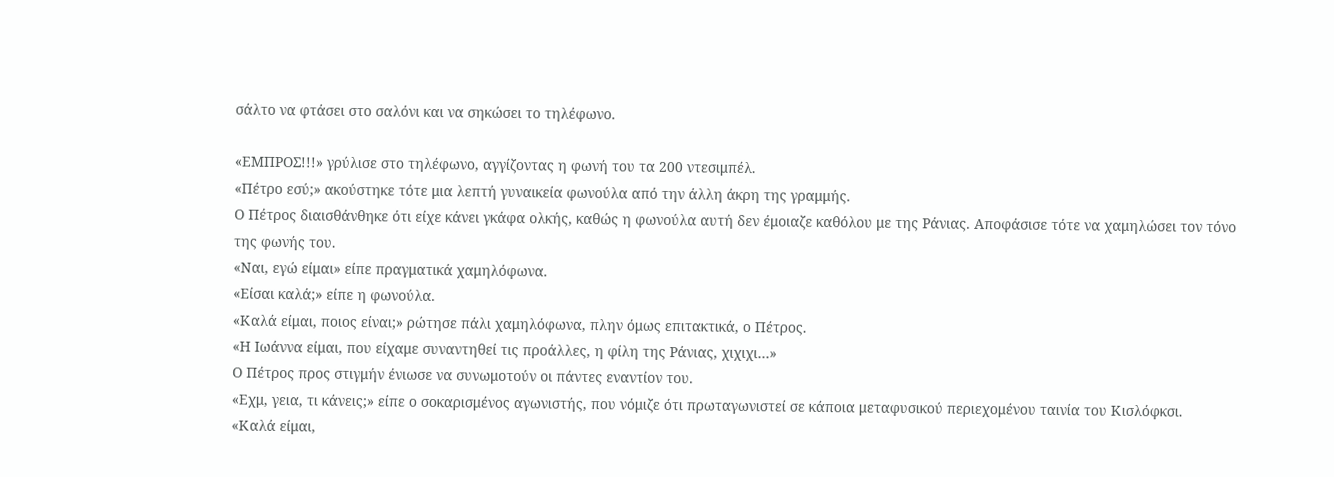σάλτο να φτάσει στο σαλόνι και να σηκώσει το τηλέφωνο.

«ΕΜΠΡΟΣ!!!» γρύλισε στο τηλέφωνο, αγγίζοντας η φωνή του τα 200 ντεσιμπέλ.
«Πέτρο εσύ;» ακούστηκε τότε μια λεπτή γυναικεία φωνούλα από την άλλη άκρη της γραμμής.
Ο Πέτρος διαισθάνθηκε ότι είχε κάνει γκάφα ολκής, καθώς η φωνούλα αυτή δεν έμοιαζε καθόλου με της Ράνιας. Αποφάσισε τότε να χαμηλώσει τον τόνο της φωνής του.
«Ναι, εγώ είμαι» είπε πραγματικά χαμηλόφωνα.
«Είσαι καλά;» είπε η φωνούλα.
«Καλά είμαι, ποιος είναι;» ρώτησε πάλι χαμηλόφωνα, πλην όμως επιτακτικά, ο Πέτρος.
«Η Ιωάννα είμαι, που είχαμε συναντηθεί τις προάλλες, η φίλη της Ράνιας, χιχιχι…»
Ο Πέτρος προς στιγμήν ένιωσε να συνωμοτούν οι πάντες εναντίον του.
«Εχμ, γεια, τι κάνεις;» είπε ο σοκαρισμένος αγωνιστής, που νόμιζε ότι πρωταγωνιστεί σε κάποια μεταφυσικού περιεχομένου ταινία του Κισλόφκσι.
«Καλά είμαι,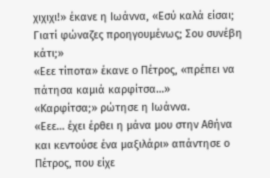χιχιχι!» έκανε η Ιωάννα, «Εσύ καλά είσαι; Γιατί φώναζες προηγουμένως; Σου συνέβη κάτι;»
«Εεε τίποτα» έκανε ο Πέτρος, «πρέπει να πάτησα καμιά καρφίτσα…»
«Καρφίτσα;» ρώτησε η Ιωάννα.
«Εεε… έχει έρθει η μάνα μου στην Αθήνα και κεντούσε ένα μαξιλάρι» απάντησε ο Πέτρος, που είχε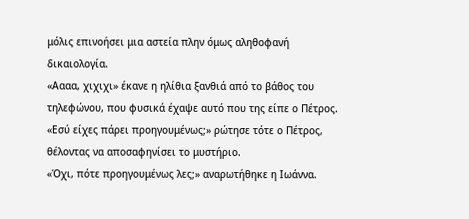μόλις επινοήσει μια αστεία πλην όμως αληθοφανή δικαιολογία.
«Αααα, χιχιχι» έκανε η ηλίθια ξανθιά από το βάθος του τηλεφώνου, που φυσικά έχαψε αυτό που της είπε ο Πέτρος.
«Εσύ είχες πάρει προηγουμένως;» ρώτησε τότε ο Πέτρος, θέλοντας να αποσαφηνίσει το μυστήριο.
«Όχι, πότε προηγουμένως λες;» αναρωτήθηκε η Ιωάννα.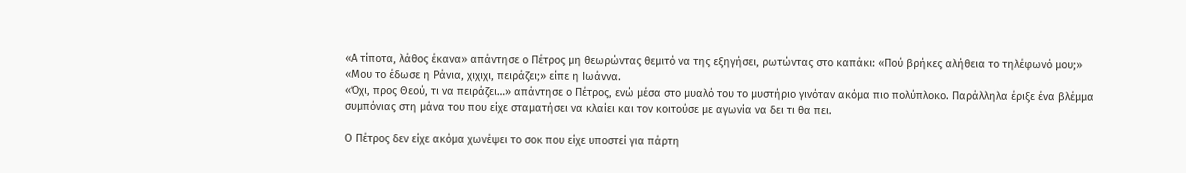«Α τίποτα, λάθος έκανα» απάντησε ο Πέτρος μη θεωρώντας θεμιτό να της εξηγήσει, ρωτώντας στο καπάκι: «Πού βρήκες αλήθεια το τηλέφωνό μου;»
«Μου το έδωσε η Ράνια, χιχιχι, πειράζει;» είπε η Ιωάννα.
«Όχι, προς Θεού, τι να πειράζει…» απάντησε ο Πέτρος, ενώ μέσα στο μυαλό του το μυστήριο γινόταν ακόμα πιο πολύπλοκο. Παράλληλα έριξε ένα βλέμμα συμπόνιας στη μάνα του που είχε σταματήσει να κλαίει και τον κοιτούσε με αγωνία να δει τι θα πει.

Ο Πέτρος δεν είχε ακόμα χωνέψει το σοκ που είχε υποστεί για πάρτη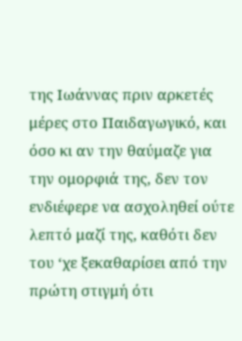της Ιωάννας πριν αρκετές μέρες στο Παιδαγωγικό, και όσο κι αν την θαύμαζε για την ομορφιά της, δεν τον ενδιέφερε να ασχοληθεί ούτε λεπτό μαζί της, καθότι δεν του ‘χε ξεκαθαρίσει από την πρώτη στιγμή ότι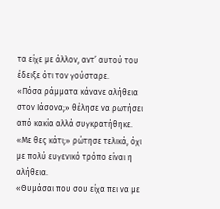τα είχε με άλλον, αντ’ αυτού του έδειξε ότι τον γούσταρε.
«Πόσα ράμματα κάνανε αλήθεια στον Ιάσονα;» θέλησε να ρωτήσει από κακία αλλά συγκρατήθηκε.
«Με θες κάτι;» ρώτησε τελικά, όχι με πολύ ευγενικό τρόπο είναι η αλήθεια.
«Θυμάσαι που σου είχα πει να με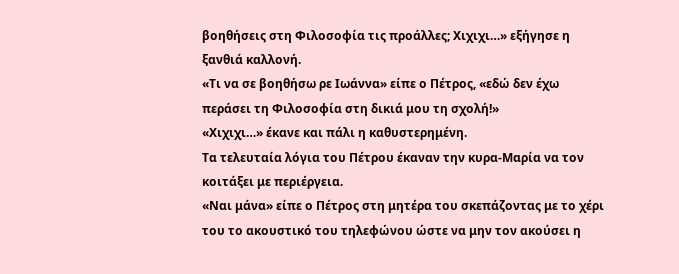βοηθήσεις στη Φιλοσοφία τις προάλλες; Χιχιχι…» εξήγησε η ξανθιά καλλονή.
«Τι να σε βοηθήσω ρε Ιωάννα» είπε ο Πέτρος, «εδώ δεν έχω περάσει τη Φιλοσοφία στη δικιά μου τη σχολή!»
«Χιχιχι…» έκανε και πάλι η καθυστερημένη.
Τα τελευταία λόγια του Πέτρου έκαναν την κυρα-Μαρία να τον κοιτάξει με περιέργεια.
«Ναι μάνα» είπε ο Πέτρος στη μητέρα του σκεπάζοντας με το χέρι του το ακουστικό του τηλεφώνου ώστε να μην τον ακούσει η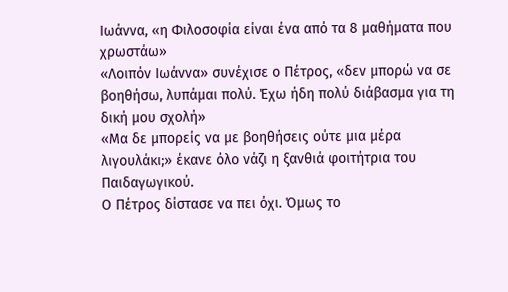Ιωάννα, «η Φιλοσοφία είναι ένα από τα 8 μαθήματα που χρωστάω»
«Λοιπόν Ιωάννα» συνέχισε ο Πέτρος, «δεν μπορώ να σε βοηθήσω, λυπάμαι πολύ. Έχω ήδη πολύ διάβασμα για τη δική μου σχολή»
«Μα δε μπορείς να με βοηθήσεις ούτε μια μέρα λιγουλάκι;» έκανε όλο νάζι η ξανθιά φοιτήτρια του Παιδαγωγικού.
Ο Πέτρος δίστασε να πει όχι. Όμως το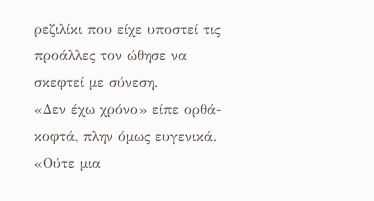ρεζιλίκι που είχε υποστεί τις προάλλες τον ώθησε να σκεφτεί με σύνεση.
«Δεν έχω χρόνο» είπε ορθά-κοφτά, πλην όμως ευγενικά.
«Ούτε μια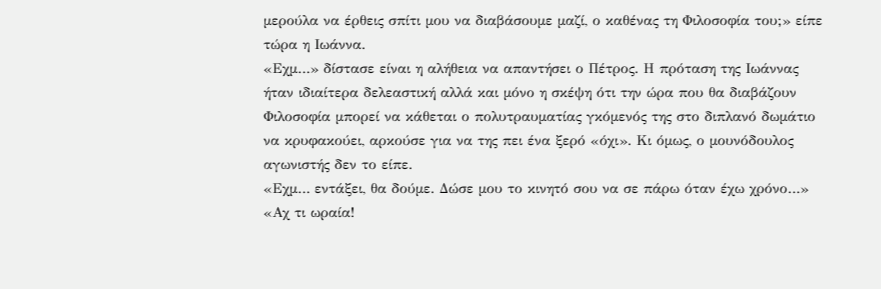μερούλα να έρθεις σπίτι μου να διαβάσουμε μαζί, ο καθένας τη Φιλοσοφία του;» είπε τώρα η Ιωάννα.
«Εχμ…» δίστασε είναι η αλήθεια να απαντήσει ο Πέτρος. Η πρόταση της Ιωάννας ήταν ιδιαίτερα δελεαστική αλλά και μόνο η σκέψη ότι την ώρα που θα διαβάζουν Φιλοσοφία μπορεί να κάθεται ο πολυτραυματίας γκόμενός της στο διπλανό δωμάτιο να κρυφακούει, αρκούσε για να της πει ένα ξερό «όχι». Κι όμως, ο μουνόδουλος αγωνιστής δεν το είπε.
«Εχμ… εντάξει, θα δούμε. Δώσε μου το κινητό σου να σε πάρω όταν έχω χρόνο…»
«Αχ τι ωραία!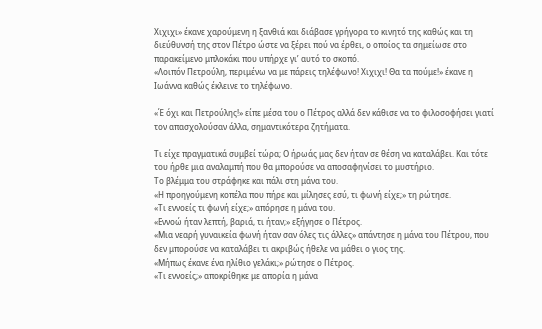Χιχιχι» έκανε χαρούμενη η ξανθιά και διάβασε γρήγορα το κινητό της καθώς και τη διεύθυνσή της στον Πέτρο ώστε να ξέρει πού να έρθει, ο οποίος τα σημείωσε στο παρακείμενο μπλοκάκι που υπήρχε γι’ αυτό το σκοπό.
«Λοιπόν Πετρούλη, περιμένω να με πάρεις τηλέφωνο! Χιχιχι! Θα τα πούμε!» έκανε η Ιωάννα καθώς έκλεινε το τηλέφωνο.

«Έ όχι και Πετρούλης!» είπε μέσα του ο Πέτρος αλλά δεν κάθισε να το φιλοσοφήσει γιατί τον απασχολούσαν άλλα, σημαντικότερα ζητήματα.

Τι είχε πραγματικά συμβεί τώρα; Ο ήρωάς μας δεν ήταν σε θέση να καταλάβει. Και τότε του ήρθε μια αναλαμπή που θα μπορούσε να αποσαφηνίσει το μυστήριο.
Το βλέμμα του στράφηκε και πάλι στη μάνα του.
«Η προηγούμενη κοπέλα που πήρε και μίλησες εσύ, τι φωνή είχε;» τη ρώτησε.
«Τι εννοείς τι φωνή είχε;» απόρησε η μάνα του.
«Εννοώ ήταν λεπτή, βαριά, τι ήταν;» εξήγησε ο Πέτρος.
«Μια νεαρή γυναικεία φωνή ήταν σαν όλες τις άλλες» απάντησε η μάνα του Πέτρου, που δεν μπορούσε να καταλάβει τι ακριβώς ήθελε να μάθει ο γιος της.
«Μήπως έκανε ένα ηλίθιο γελάκι;» ρώτησε ο Πέτρος.
«Τι εννοείς;» αποκρίθηκε με απορία η μάνα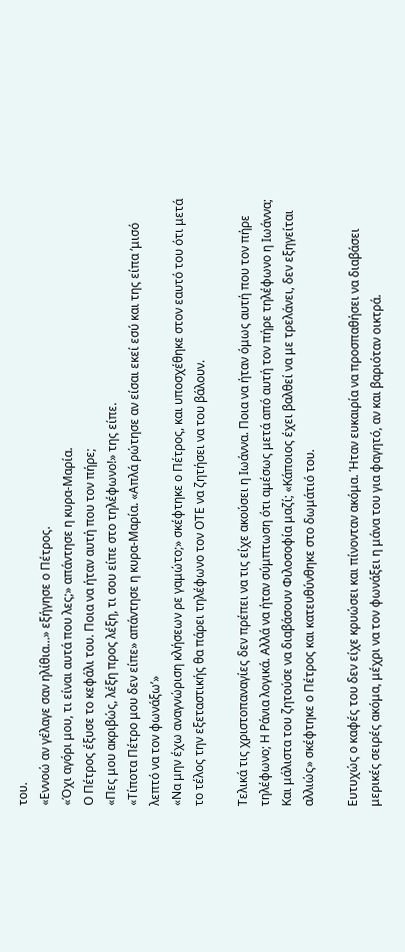του.
«Εννοώ αν γέλαγε σαν ηλίθια…» εξήγησε ο Πέτρος.
«Όχι αγόρι μου, τι είναι αυτά που λες;» απάντησε η κυρα-Μαρία.
Ο Πέτρος έξυσε το κεφάλι του. Ποια να ήταν αυτή που τον πήρε;
«Πες μου ακριβώς, λέξη προς λέξη, τι σου είπε στο τηλέφωνο!» της είπε.
«Τίποτα Πέτρο μου δεν είπε» απάντησε η κυρα-Μαρία. «Απλά ρώτησε αν είσαι εκεί εσύ και της είπα ‘μισό λεπτό να τον φωνάξω’»
«Να μην έχω αναγνώριση κλήσεων ρε γαμώτο;» σκέφτηκε ο Πέτρος, και υποσχέθηκε στον εαυτό του ότι μετά το τέλος την εξεταστικής θα πάρει τηλέφωνο τον ΟΤΕ να ζητήσει να του βάλουν.

Τελικά τις χριστοπαναγίες δεν πρέπει να τις είχε ακούσει η Ιωάννα. Ποια να ήταν όμως αυτή που τον πήρε τηλέφωνο; Η Ράνια λογικά. Αλλά να ήταν σύμπτωση ότι αμέσως μετά από αυτή τον πήρε τηλέφωνο η Ιωάννα; Και μάλιστα του ζητούσε να διαβάσουν Φιλοσοφία μαζί; «Κάποιος έχει βαλθεί να με τρελάνει, δεν εξηγείται αλλιώς» σκέφτηκε ο Πέτρος και κατευθύνθηκε στο δωμάτιό του.

Ευτυχώς ο καφές του δεν είχε κρυώσει και πίνονταν ακόμα. Ήταν ευκαιρία να προσπαθήσει να διαβάσει μερικές σειρές ακόμα, μέχρι να τον φωνάξει η μάνα του για φαγητό, αν και βαριόταν οικτρά.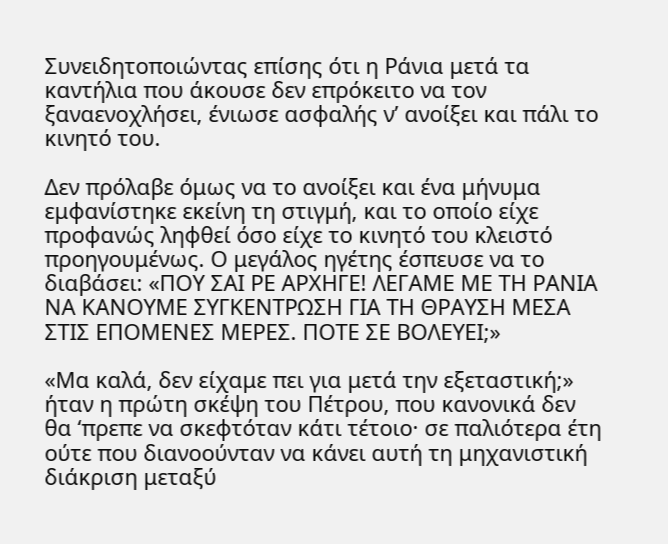Συνειδητοποιώντας επίσης ότι η Ράνια μετά τα καντήλια που άκουσε δεν επρόκειτο να τον ξαναενοχλήσει, ένιωσε ασφαλής ν’ ανοίξει και πάλι το κινητό του.

Δεν πρόλαβε όμως να το ανοίξει και ένα μήνυμα εμφανίστηκε εκείνη τη στιγμή, και το οποίο είχε προφανώς ληφθεί όσο είχε το κινητό του κλειστό προηγουμένως. Ο μεγάλος ηγέτης έσπευσε να το διαβάσει: «ΠΟΥ ΣΑΙ ΡΕ ΑΡΧΗΓΕ! ΛΕΓΑΜΕ ΜΕ ΤΗ ΡΑΝΙΑ ΝΑ ΚΑΝΟΥΜΕ ΣΥΓΚΕΝΤΡΩΣΗ ΓΙΑ ΤΗ ΘΡΑΥΣΗ ΜΕΣΑ ΣΤΙΣ ΕΠΟΜΕΝΕΣ ΜΕΡΕΣ. ΠΟΤΕ ΣΕ ΒΟΛΕΥΕΙ;»

«Μα καλά, δεν είχαμε πει για μετά την εξεταστική;» ήταν η πρώτη σκέψη του Πέτρου, που κανονικά δεν θα ‘πρεπε να σκεφτόταν κάτι τέτοιο· σε παλιότερα έτη ούτε που διανοούνταν να κάνει αυτή τη μηχανιστική διάκριση μεταξύ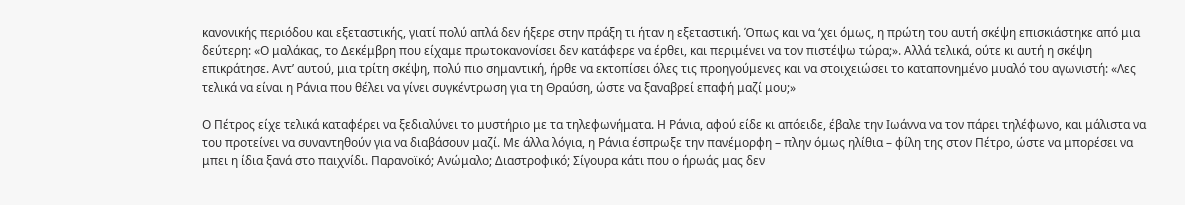κανονικής περιόδου και εξεταστικής, γιατί πολύ απλά δεν ήξερε στην πράξη τι ήταν η εξεταστική. Όπως και να ‘χει όμως, η πρώτη του αυτή σκέψη επισκιάστηκε από μια δεύτερη: «Ο μαλάκας, το Δεκέμβρη που είχαμε πρωτοκανονίσει δεν κατάφερε να έρθει, και περιμένει να τον πιστέψω τώρα;». Αλλά τελικά, ούτε κι αυτή η σκέψη επικράτησε. Αντ’ αυτού, μια τρίτη σκέψη, πολύ πιο σημαντική, ήρθε να εκτοπίσει όλες τις προηγούμενες και να στοιχειώσει το καταπονημένο μυαλό του αγωνιστή: «Λες τελικά να είναι η Ράνια που θέλει να γίνει συγκέντρωση για τη Θραύση, ώστε να ξαναβρεί επαφή μαζί μου;»

Ο Πέτρος είχε τελικά καταφέρει να ξεδιαλύνει το μυστήριο με τα τηλεφωνήματα. Η Ράνια, αφού είδε κι απόειδε, έβαλε την Ιωάννα να τον πάρει τηλέφωνο, και μάλιστα να του προτείνει να συναντηθούν για να διαβάσουν μαζί. Με άλλα λόγια, η Ράνια έσπρωξε την πανέμορφη – πλην όμως ηλίθια – φίλη της στον Πέτρο, ώστε να μπορέσει να μπει η ίδια ξανά στο παιχνίδι. Παρανοϊκό; Ανώμαλο; Διαστροφικό; Σίγουρα κάτι που ο ήρωάς μας δεν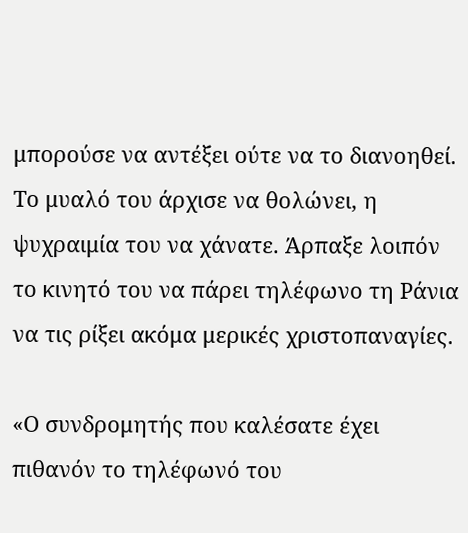μπορούσε να αντέξει ούτε να το διανοηθεί. Το μυαλό του άρχισε να θολώνει, η ψυχραιμία του να χάνατε. Άρπαξε λοιπόν το κινητό του να πάρει τηλέφωνο τη Ράνια να τις ρίξει ακόμα μερικές χριστοπαναγίες.

«Ο συνδρομητής που καλέσατε έχει πιθανόν το τηλέφωνό του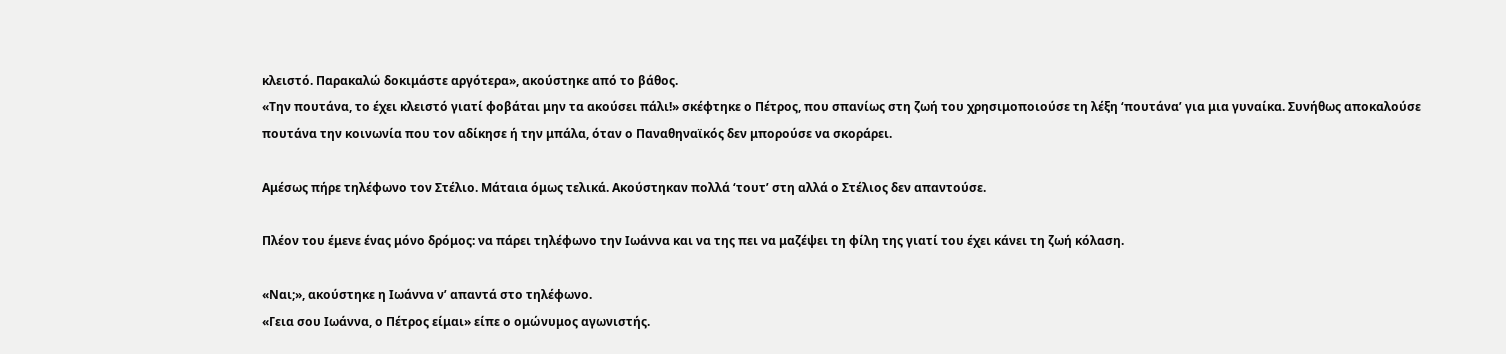κλειστό. Παρακαλώ δοκιμάστε αργότερα», ακούστηκε από το βάθος.
«Την πουτάνα, το έχει κλειστό γιατί φοβάται μην τα ακούσει πάλι!» σκέφτηκε ο Πέτρος, που σπανίως στη ζωή του χρησιμοποιούσε τη λέξη ‘πουτάνα’ για μια γυναίκα. Συνήθως αποκαλούσε πουτάνα την κοινωνία που τον αδίκησε ή την μπάλα, όταν ο Παναθηναϊκός δεν μπορούσε να σκοράρει.

Αμέσως πήρε τηλέφωνο τον Στέλιο. Μάταια όμως τελικά. Ακούστηκαν πολλά ‘τουτ’ στη αλλά ο Στέλιος δεν απαντούσε.

Πλέον του έμενε ένας μόνο δρόμος: να πάρει τηλέφωνο την Ιωάννα και να της πει να μαζέψει τη φίλη της γιατί του έχει κάνει τη ζωή κόλαση.

«Ναι;», ακούστηκε η Ιωάννα ν’ απαντά στο τηλέφωνο.
«Γεια σου Ιωάννα, ο Πέτρος είμαι» είπε ο ομώνυμος αγωνιστής.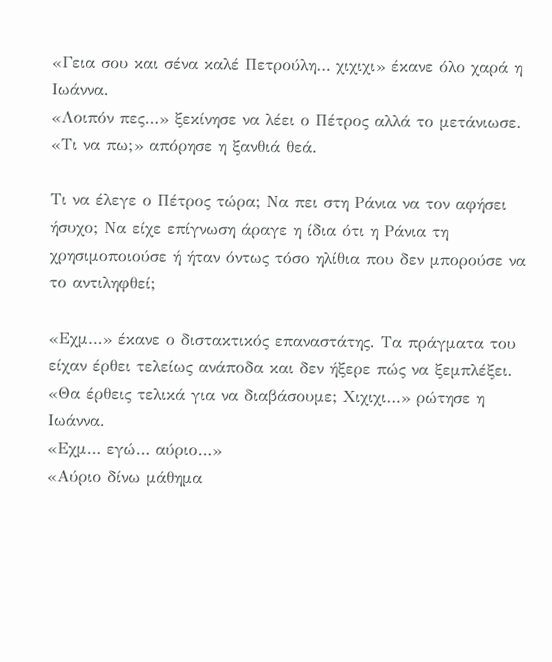«Γεια σου και σένα καλέ Πετρούλη… χιχιχι» έκανε όλο χαρά η Ιωάννα.
«Λοιπόν πες…» ξεκίνησε να λέει ο Πέτρος αλλά το μετάνιωσε.
«Τι να πω;» απόρησε η ξανθιά θεά.

Τι να έλεγε ο Πέτρος τώρα; Να πει στη Ράνια να τον αφήσει ήσυχο; Να είχε επίγνωση άραγε η ίδια ότι η Ράνια τη χρησιμοποιούσε ή ήταν όντως τόσο ηλίθια που δεν μπορούσε να το αντιληφθεί;

«Εχμ…» έκανε ο διστακτικός επαναστάτης. Τα πράγματα του είχαν έρθει τελείως ανάποδα και δεν ήξερε πώς να ξεμπλέξει.
«Θα έρθεις τελικά για να διαβάσουμε; Χιχιχι…» ρώτησε η Ιωάννα.
«Εχμ… εγώ… αύριο…»
«Αύριο δίνω μάθημα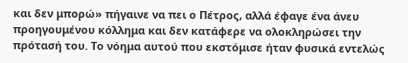και δεν μπορώ» πήγαινε να πει ο Πέτρος, αλλά έφαγε ένα άνευ προηγουμένου κόλλημα και δεν κατάφερε να ολοκληρώσει την πρότασή του. Το νόημα αυτού που εκστόμισε ήταν φυσικά εντελώς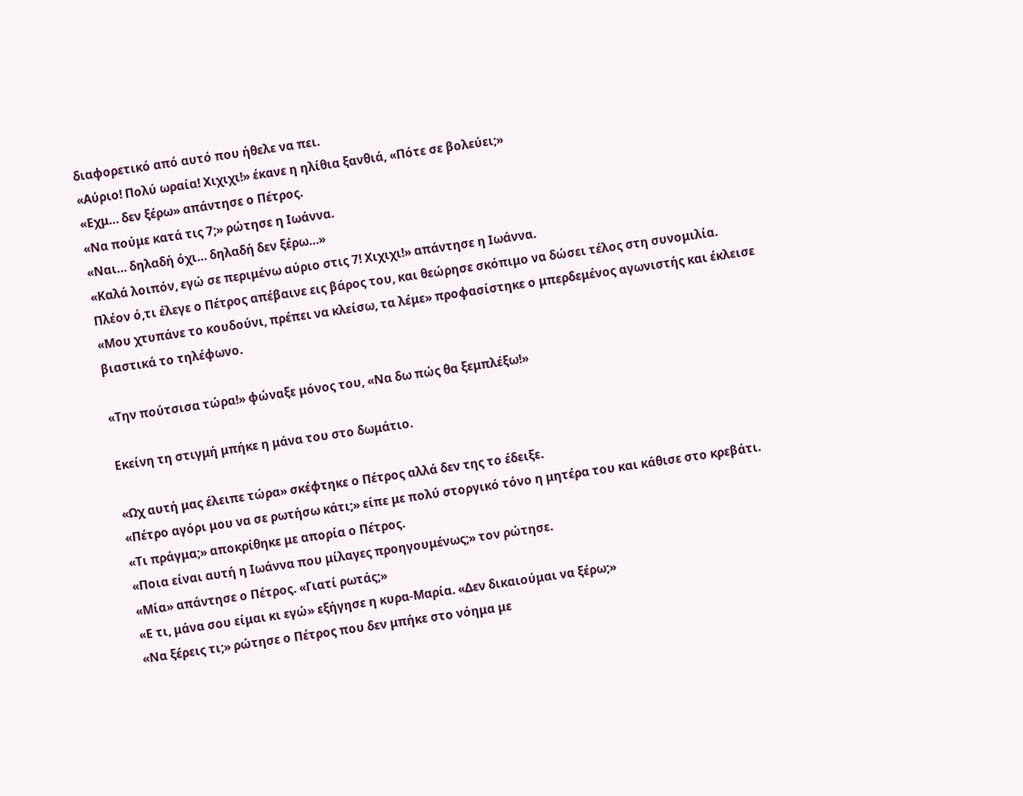διαφορετικό από αυτό που ήθελε να πει.
«Αύριο! Πολύ ωραία! Χιχιχι!» έκανε η ηλίθια ξανθιά, «Πότε σε βολεύει;»
«Εχμ… δεν ξέρω» απάντησε ο Πέτρος.
«Να πούμε κατά τις 7;» ρώτησε η Ιωάννα.
«Ναι… δηλαδή όχι… δηλαδή δεν ξέρω…»
«Καλά λοιπόν, εγώ σε περιμένω αύριο στις 7! Χιχιχι!» απάντησε η Ιωάννα.
Πλέον ό,τι έλεγε ο Πέτρος απέβαινε εις βάρος του, και θεώρησε σκόπιμο να δώσει τέλος στη συνομιλία.
«Μου χτυπάνε το κουδούνι, πρέπει να κλείσω, τα λέμε» προφασίστηκε ο μπερδεμένος αγωνιστής και έκλεισε βιαστικά το τηλέφωνο.

«Την πούτσισα τώρα!» φώναξε μόνος του, «Να δω πώς θα ξεμπλέξω!»

Εκείνη τη στιγμή μπήκε η μάνα του στο δωμάτιο.

«Ωχ αυτή μας έλειπε τώρα» σκέφτηκε ο Πέτρος αλλά δεν της το έδειξε.
«Πέτρο αγόρι μου να σε ρωτήσω κάτι;» είπε με πολύ στοργικό τόνο η μητέρα του και κάθισε στο κρεβάτι.
«Τι πράγμα;» αποκρίθηκε με απορία ο Πέτρος.
«Ποια είναι αυτή η Ιωάννα που μίλαγες προηγουμένως;» τον ρώτησε.
«Μία» απάντησε ο Πέτρος. «Γιατί ρωτάς;»
«Ε τι, μάνα σου είμαι κι εγώ» εξήγησε η κυρα-Μαρία. «Δεν δικαιούμαι να ξέρω;»
«Να ξέρεις τι;» ρώτησε ο Πέτρος που δεν μπήκε στο νόημα με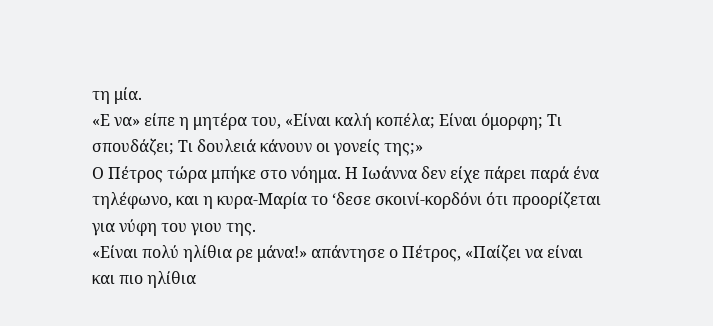τη μία.
«Ε να» είπε η μητέρα του, «Είναι καλή κοπέλα; Είναι όμορφη; Τι σπουδάζει; Τι δουλειά κάνουν οι γονείς της;»
Ο Πέτρος τώρα μπήκε στο νόημα. Η Ιωάννα δεν είχε πάρει παρά ένα τηλέφωνο, και η κυρα-Μαρία το ‘δεσε σκοινί-κορδόνι ότι προορίζεται για νύφη του γιου της.
«Είναι πολύ ηλίθια ρε μάνα!» απάντησε ο Πέτρος, «Παίζει να είναι και πιο ηλίθια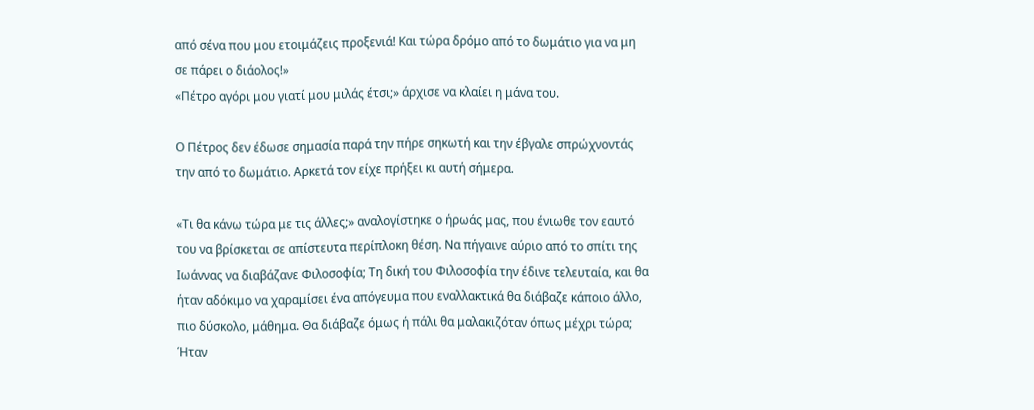από σένα που μου ετοιμάζεις προξενιά! Και τώρα δρόμο από το δωμάτιο για να μη σε πάρει ο διάολος!»
«Πέτρο αγόρι μου γιατί μου μιλάς έτσι;» άρχισε να κλαίει η μάνα του.

Ο Πέτρος δεν έδωσε σημασία παρά την πήρε σηκωτή και την έβγαλε σπρώχνοντάς την από το δωμάτιο. Αρκετά τον είχε πρήξει κι αυτή σήμερα.

«Τι θα κάνω τώρα με τις άλλες;» αναλογίστηκε ο ήρωάς μας, που ένιωθε τον εαυτό του να βρίσκεται σε απίστευτα περίπλοκη θέση. Να πήγαινε αύριο από το σπίτι της Ιωάννας να διαβάζανε Φιλοσοφία; Τη δική του Φιλοσοφία την έδινε τελευταία, και θα ήταν αδόκιμο να χαραμίσει ένα απόγευμα που εναλλακτικά θα διάβαζε κάποιο άλλο, πιο δύσκολο, μάθημα. Θα διάβαζε όμως ή πάλι θα μαλακιζόταν όπως μέχρι τώρα; Ήταν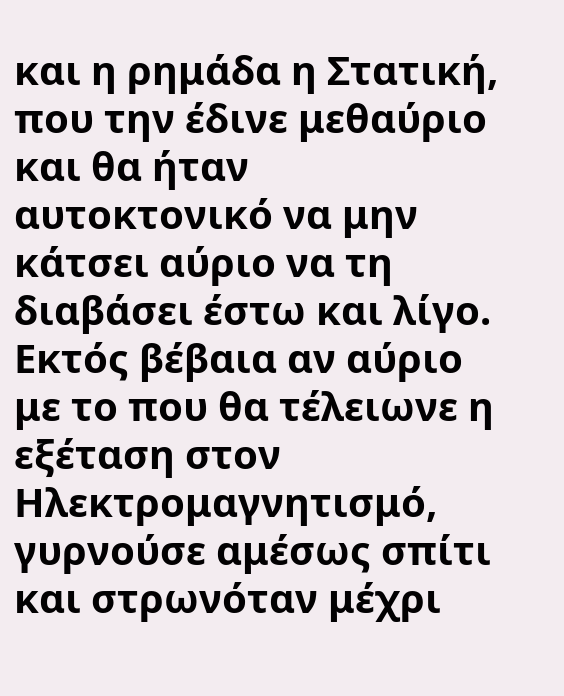και η ρημάδα η Στατική, που την έδινε μεθαύριο και θα ήταν αυτοκτονικό να μην κάτσει αύριο να τη διαβάσει έστω και λίγο. Εκτός βέβαια αν αύριο με το που θα τέλειωνε η εξέταση στον Ηλεκτρομαγνητισμό, γυρνούσε αμέσως σπίτι και στρωνόταν μέχρι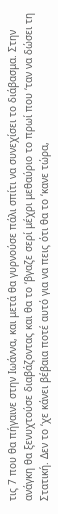τις 7 που θα πήγαινε στην Ιωάννα, και μετά θα γυρνούσε πάλι σπίτι να συνεχίσει το διάβασμα. Στην ανάγκη θα ξενυχτούσε διαβάζοντας και θα το ‘βγαζε σερί μέχρι μεθαύριο το πρωί που ‘ταν να δώσει τη Στατική. Δεν το ‘χε κάνει βέβαια ποτέ αυτό για να πεις ότι θα το ‘κανε τώρα,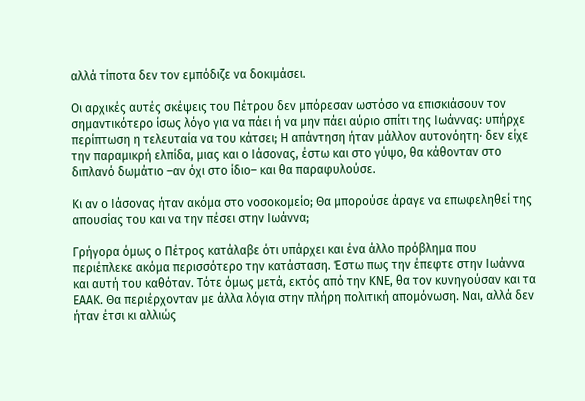αλλά τίποτα δεν τον εμπόδιζε να δοκιμάσει.

Οι αρχικές αυτές σκέψεις του Πέτρου δεν μπόρεσαν ωστόσο να επισκιάσουν τον σημαντικότερο ίσως λόγο για να πάει ή να μην πάει αύριο σπίτι της Ιωάννας: υπήρχε περίπτωση η τελευταία να του κάτσει; Η απάντηση ήταν μάλλον αυτονόητη· δεν είχε την παραμικρή ελπίδα, μιας και ο Ιάσονας, έστω και στο γύψο, θα κάθονταν στο διπλανό δωμάτιο –αν όχι στο ίδιο– και θα παραφυλούσε.

Κι αν ο Ιάσονας ήταν ακόμα στο νοσοκομείο; Θα μπορούσε άραγε να επωφεληθεί της απουσίας του και να την πέσει στην Ιωάννα;

Γρήγορα όμως ο Πέτρος κατάλαβε ότι υπάρχει και ένα άλλο πρόβλημα που περιέπλεκε ακόμα περισσότερο την κατάσταση. Έστω πως την έπεφτε στην Ιωάννα και αυτή του καθόταν. Τότε όμως μετά, εκτός από την ΚΝΕ, θα τον κυνηγούσαν και τα ΕΑΑΚ. Θα περιέρχονταν με άλλα λόγια στην πλήρη πολιτική απομόνωση. Ναι, αλλά δεν ήταν έτσι κι αλλιώς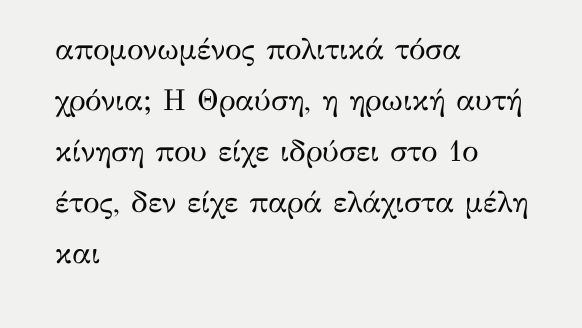απομονωμένος πολιτικά τόσα χρόνια; Η Θραύση, η ηρωική αυτή κίνηση που είχε ιδρύσει στο 1ο έτος, δεν είχε παρά ελάχιστα μέλη και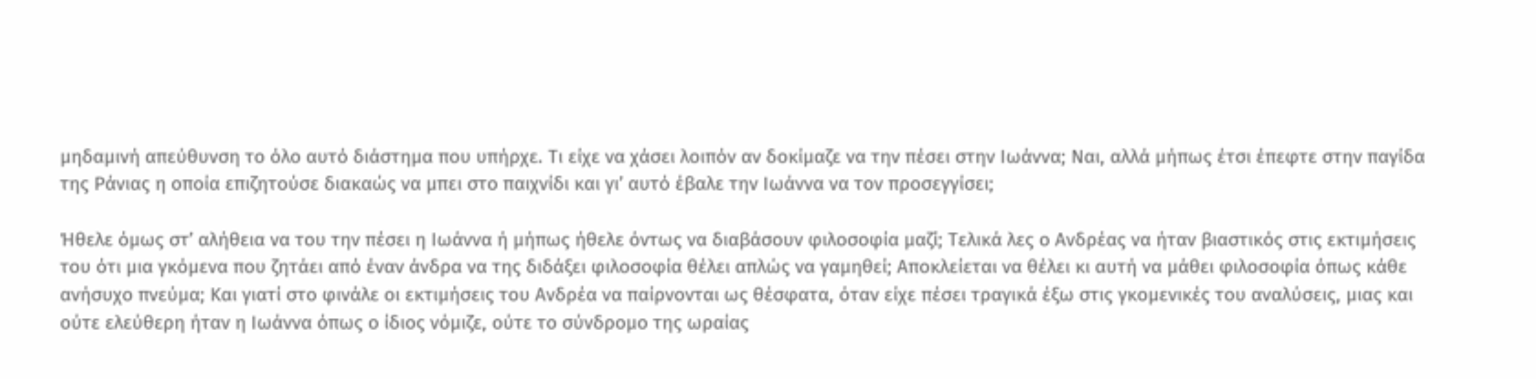μηδαμινή απεύθυνση το όλο αυτό διάστημα που υπήρχε. Τι είχε να χάσει λοιπόν αν δοκίμαζε να την πέσει στην Ιωάννα; Ναι, αλλά μήπως έτσι έπεφτε στην παγίδα της Ράνιας η οποία επιζητούσε διακαώς να μπει στο παιχνίδι και γι’ αυτό έβαλε την Ιωάννα να τον προσεγγίσει;

Ήθελε όμως στ’ αλήθεια να του την πέσει η Ιωάννα ή μήπως ήθελε όντως να διαβάσουν φιλοσοφία μαζί; Τελικά λες ο Ανδρέας να ήταν βιαστικός στις εκτιμήσεις του ότι μια γκόμενα που ζητάει από έναν άνδρα να της διδάξει φιλοσοφία θέλει απλώς να γαμηθεί; Αποκλείεται να θέλει κι αυτή να μάθει φιλοσοφία όπως κάθε ανήσυχο πνεύμα; Και γιατί στο φινάλε οι εκτιμήσεις του Ανδρέα να παίρνονται ως θέσφατα, όταν είχε πέσει τραγικά έξω στις γκομενικές του αναλύσεις, μιας και ούτε ελεύθερη ήταν η Ιωάννα όπως ο ίδιος νόμιζε, ούτε το σύνδρομο της ωραίας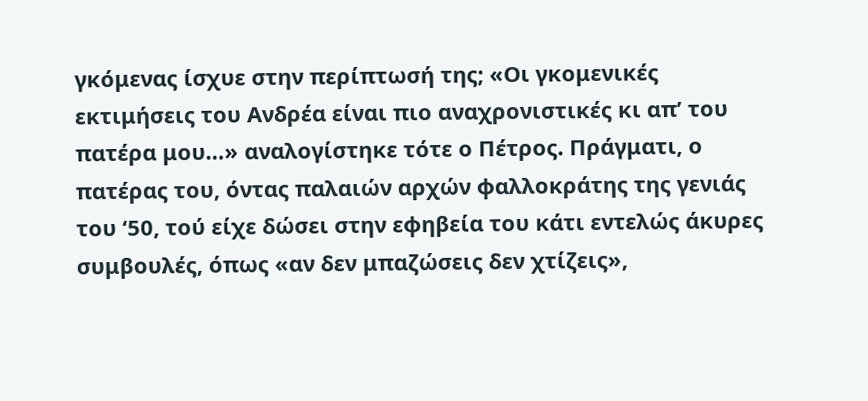γκόμενας ίσχυε στην περίπτωσή της; «Οι γκομενικές εκτιμήσεις του Ανδρέα είναι πιο αναχρονιστικές κι απ’ του πατέρα μου…» αναλογίστηκε τότε ο Πέτρος. Πράγματι, ο πατέρας του, όντας παλαιών αρχών φαλλοκράτης της γενιάς του ‘50, τού είχε δώσει στην εφηβεία του κάτι εντελώς άκυρες συμβουλές, όπως «αν δεν μπαζώσεις δεν χτίζεις»,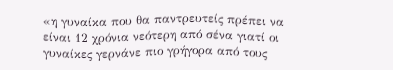«η γυναίκα που θα παντρευτείς πρέπει να είναι 12 χρόνια νεότερη από σένα γιατί οι γυναίκες γερνάνε πιο γρήγορα από τους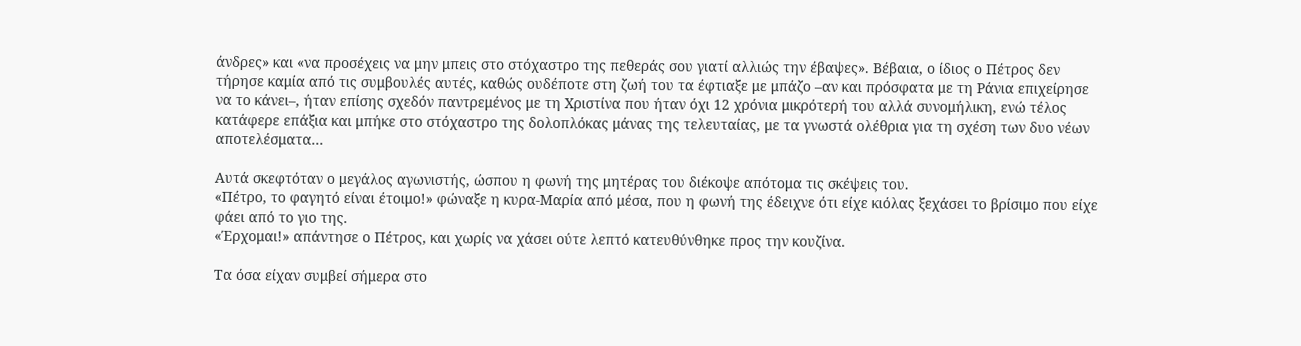άνδρες» και «να προσέχεις να μην μπεις στο στόχαστρο της πεθεράς σου γιατί αλλιώς την έβαψες». Βέβαια, ο ίδιος ο Πέτρος δεν τήρησε καμία από τις συμβουλές αυτές, καθώς ουδέποτε στη ζωή του τα έφτιαξε με μπάζο –αν και πρόσφατα με τη Ράνια επιχείρησε να το κάνει–, ήταν επίσης σχεδόν παντρεμένος με τη Χριστίνα που ήταν όχι 12 χρόνια μικρότερή του αλλά συνομήλικη, ενώ τέλος κατάφερε επάξια και μπήκε στο στόχαστρο της δολοπλόκας μάνας της τελευταίας, με τα γνωστά ολέθρια για τη σχέση των δυο νέων αποτελέσματα…

Αυτά σκεφτόταν ο μεγάλος αγωνιστής, ώσπου η φωνή της μητέρας του διέκοψε απότομα τις σκέψεις του.
«Πέτρο, το φαγητό είναι έτοιμο!» φώναξε η κυρα-Μαρία από μέσα, που η φωνή της έδειχνε ότι είχε κιόλας ξεχάσει το βρίσιμο που είχε φάει από το γιο της.
«Έρχομαι!» απάντησε ο Πέτρος, και χωρίς να χάσει ούτε λεπτό κατευθύνθηκε προς την κουζίνα.

Τα όσα είχαν συμβεί σήμερα στο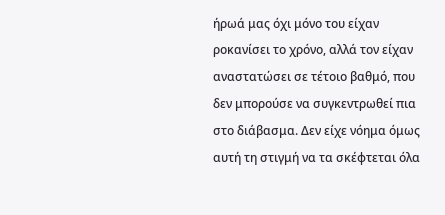ήρωά μας όχι μόνο του είχαν ροκανίσει το χρόνο, αλλά τον είχαν αναστατώσει σε τέτοιο βαθμό, που δεν μπορούσε να συγκεντρωθεί πια στο διάβασμα. Δεν είχε νόημα όμως αυτή τη στιγμή να τα σκέφτεται όλα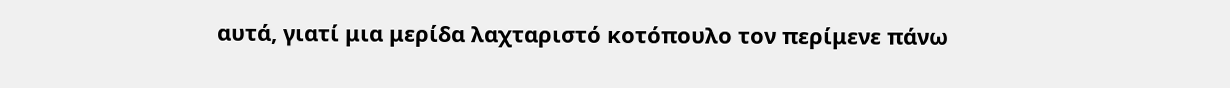αυτά, γιατί μια μερίδα λαχταριστό κοτόπουλο τον περίμενε πάνω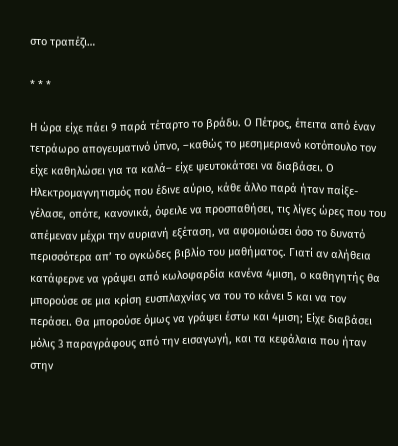στο τραπέζι…

* * *

Η ώρα είχε πάει 9 παρά τέταρτο το βράδυ. Ο Πέτρος, έπειτα από έναν τετράωρο απογευματινό ύπνο, –καθώς το μεσημεριανό κοτόπουλο τον είχε καθηλώσει για τα καλά– είχε ψευτοκάτσει να διαβάσει. Ο Ηλεκτρομαγνητισμός που έδινε αύριο, κάθε άλλο παρά ήταν παίξε-γέλασε, οπότε, κανονικά, όφειλε να προσπαθήσει, τις λίγες ώρες που του απέμεναν μέχρι την αυριανή εξέταση, να αφομοιώσει όσο το δυνατό περισσότερα απ’ το ογκώδες βιβλίο του μαθήματος. Γιατί αν αλήθεια κατάφερνε να γράψει από κωλοφαρδία κανένα 4μιση, ο καθηγητής θα μπορούσε σε μια κρίση ευσπλαχνίας να του το κάνει 5 και να τον περάσει. Θα μπορούσε όμως να γράψει έστω και 4μιση; Είχε διαβάσει μόλις 3 παραγράφους από την εισαγωγή, και τα κεφάλαια που ήταν στην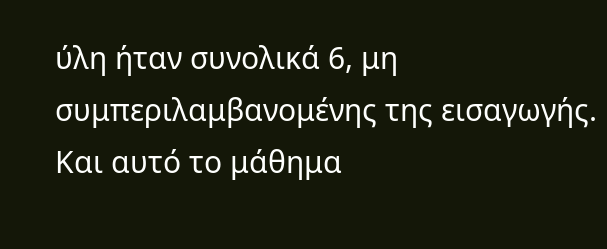ύλη ήταν συνολικά 6, μη συμπεριλαμβανομένης της εισαγωγής. Και αυτό το μάθημα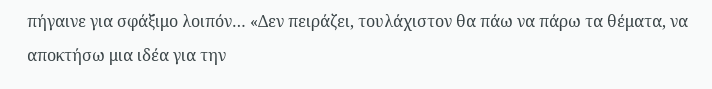πήγαινε για σφάξιμο λοιπόν… «Δεν πειράζει, τουλάχιστον θα πάω να πάρω τα θέματα, να αποκτήσω μια ιδέα για την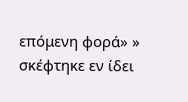επόμενη φορά» » σκέφτηκε εν ίδει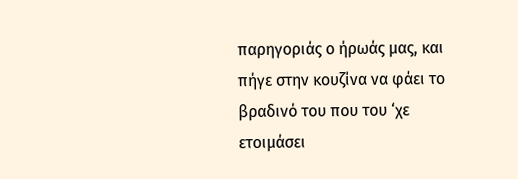παρηγοριάς ο ήρωάς μας, και πήγε στην κουζίνα να φάει το βραδινό του που του ‘χε ετοιμάσει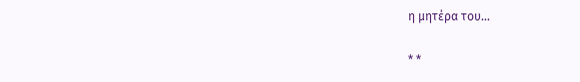η μητέρα του…

* *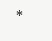*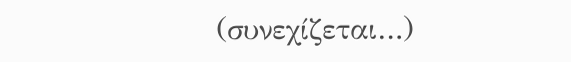(συνεχίζεται…)